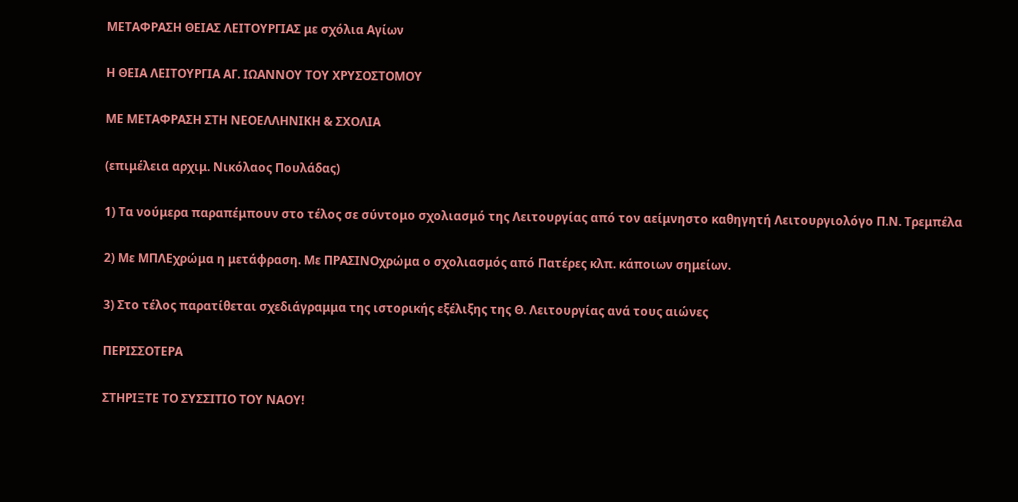ΜΕΤΑΦΡΑΣΗ ΘΕΙΑΣ ΛΕΙΤΟΥΡΓΙΑΣ με σχόλια Αγίων

Η ΘΕΙΑ ΛΕΙΤΟΥΡΓΙΑ ΑΓ. ΙΩΑΝΝΟΥ ΤΟΥ ΧΡΥΣΟΣΤΟΜΟΥ

ΜΕ ΜΕΤΑΦΡΑΣΗ ΣΤΗ ΝΕΟΕΛΛΗΝΙΚΗ & ΣΧΟΛΙΑ

(επιμέλεια αρχιμ. Νικόλαος Πουλάδας)

1) Τα νούμερα παραπέμπουν στο τέλος σε σύντομο σχολιασμό της Λειτουργίας από τον αείμνηστο καθηγητή Λειτουργιολόγο Π.Ν. Τρεμπέλα

2) Με ΜΠΛΕχρώμα η μετάφραση. Με ΠΡΑΣΙΝΟχρώμα ο σχολιασμός από Πατέρες κλπ. κάποιων σημείων.

3) Στο τέλος παρατίθεται σχεδιάγραμμα της ιστορικής εξέλιξης της Θ. Λειτουργίας ανά τους αιώνες

ΠΕΡΙΣΣΟΤΕΡΑ

ΣΤΗΡΙΞΤΕ ΤΟ ΣΥΣΣΙΤΙΟ ΤΟΥ ΝΑΟΥ!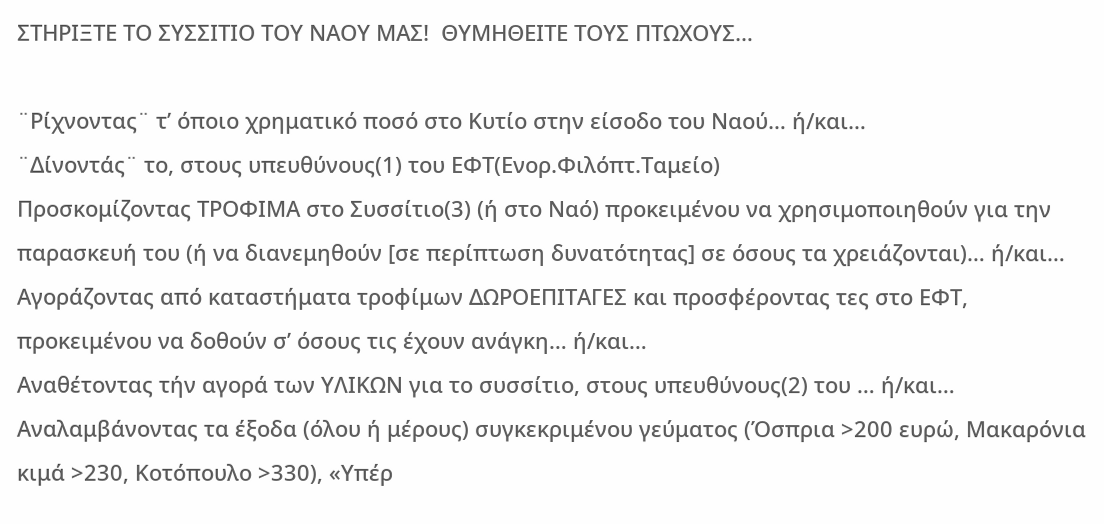ΣΤΗΡΙΞΤΕ ΤΟ ΣΥΣΣΙΤΙΟ ΤΟΥ ΝΑΟΥ ΜΑΣ!  ΘΥΜΗΘΕΙΤΕ ΤΟΥΣ ΠΤΩΧΟΥΣ…

¨Ρίχνοντας¨ τ’ όποιο χρηματικό ποσό στο Κυτίο στην είσοδο του Ναού… ή/και…
¨Δίνοντάς¨ το, στους υπευθύνους(1) του ΕΦΤ(Ενορ.Φιλόπτ.Ταμείο)
Προσκομίζοντας ΤΡΟΦΙΜΑ στο Συσσίτιο(3) (ή στο Ναό) προκειμένου να χρησιμοποιηθούν για την παρασκευή του (ή να διανεμηθούν [σε περίπτωση δυνατότητας] σε όσους τα χρειάζονται)… ή/και…
Αγοράζοντας από καταστήματα τροφίμων ΔΩΡΟΕΠΙΤΑΓΕΣ και προσφέροντας τες στο ΕΦΤ, προκειμένου να δοθούν σ’ όσους τις έχουν ανάγκη… ή/και…
Αναθέτοντας τήν αγορά των ΥΛΙΚΩΝ για το συσσίτιο, στους υπευθύνους(2) του … ή/και…
Αναλαμβάνοντας τα έξοδα (όλου ή μέρους) συγκεκριμένου γεύματος (Όσπρια >200 ευρώ, Μακαρόνια κιμά >230, Κοτόπουλο >330), «Υπέρ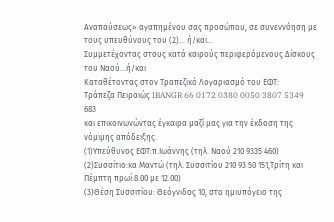Αναπαύσεως» αγαπημένου σας προσώπου, σε συνεννόηση με τους υπευθύνους του (2)… ή/και…
Συμμετέχοντας στους κατά καιρούς περιφερόμενους Δίσκους του Ναού...ή/και
Καταθέτοντας στον Τραπεζικό Λογαριασμό του ΕΦΤ:
Τράπεζα Πειραιώς IBANGR 66 0172 0380 0050 3807 5349 683
και επικοινωνώντας έγκαιρα μαζί μας για την έκδοση της νόμιμης απόδειξης.
(1)Υπεύθυνος ΕΦΤ:π.Ιωάννης (τηλ. Ναού 210 9335 460)
(2)Συσσίτιο:κα Μαντώ (τηλ. Συσσιτίου 210 93 50 151,Τρίτη και Πέμπτη πρωί:8.00 με 12.00)
(3)Θέση Συσσιτίου: Θεόγνιδος 10, στο ημιυπόγειο της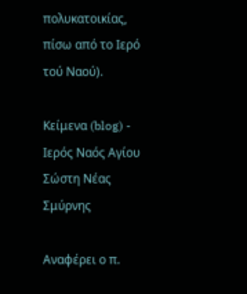πολυκατοικίας, πίσω από το Ιερό τού Ναού).

Κείμενα (blog) - Ιερός Ναός Αγίου Σώστη Νέας Σμύρνης

Αναφέρει ο π.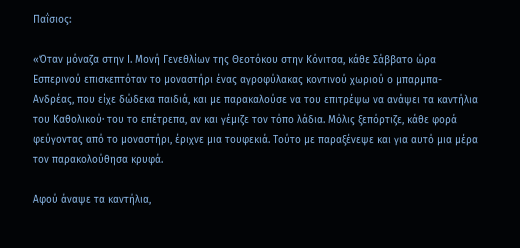Παΐσιος:

«Όταν μόναζα στην Ι. Μονή Γενεθλίων της Θεοτόκου στην Κόνιτσα, κάθε Σάββατο ώρα Εσπερινού επισκεπτόταν το μοναστήρι ένας αγροφύλακας κοντινού χωριού ο μπαρμπα- Ανδρέας, που είχε δώδεκα παιδιά, και με παρακαλούσε να του επιτρέψω να ανάψει τα καντήλια του Καθολικού· του το επέτρεπα, αν και γέμιζε τον τόπο λάδια. Μόλις ξεπόρτιζε, κάθε φορά φεύγοντας από το μοναστήρι, έριχνε μια τουφεκιά. Τούτο με παραξένεψε και για αυτό μια μέρα τον παρακολούθησα κρυφά.

Αφού άναψε τα καντήλια,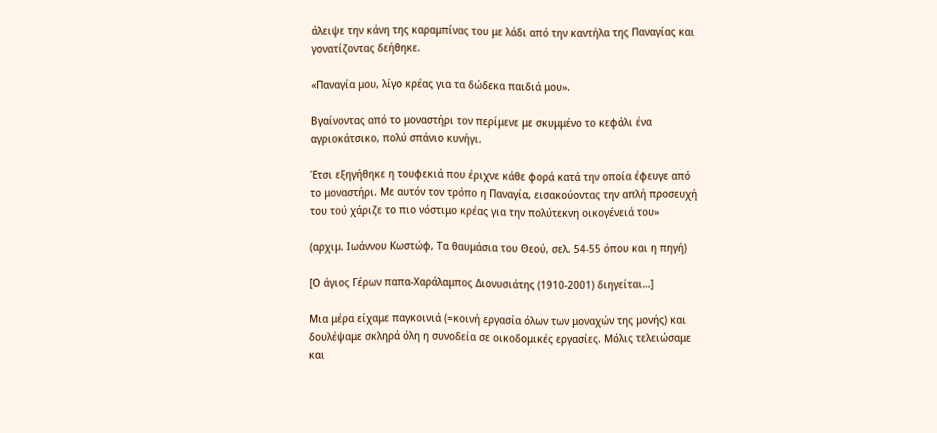άλειψε την κάνη της καραμπίνας του με λάδι από την καντήλα της Παναγίας και γονατίζοντας δεήθηκε.

«Παναγία μου, λίγο κρέας για τα δώδεκα παιδιά μου».

Βγαίνοντας από το μοναστήρι τον περίμενε με σκυμμένο το κεφάλι ένα αγριοκάτσικο, πολύ σπάνιο κυνήγι.

Έτσι εξηγήθηκε η τουφεκιά που έριχνε κάθε φορά κατά την οποία έφευγε από το μοναστήρι. Με αυτόν τον τρόπο η Παναγία, εισακούοντας την απλή προσευχή του τού χάριζε το πιο νόστιμο κρέας για την πολύτεκνη οικογένειά του»

(αρχιμ. Ιωάννου Κωστώφ, Τα θαυμάσια του Θεού, σελ. 54-55 όπου και η πηγή)

[Ο άγιος Γέρων παπα-Χαράλαμπος Διονυσιάτης (1910-2001) διηγείται…]

Μια μέρα είχαμε παγκοινιά (=κοινή εργασία όλων των μοναχών της μονής) και δουλέψαμε σκληρά όλη η συνοδεία σε οικοδομικές εργασίες. Μόλις τελειώσαμε και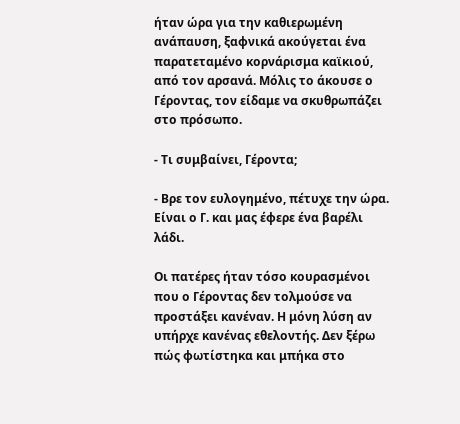ήταν ώρα για την καθιερωμένη ανάπαυση, ξαφνικά ακούγεται ένα παρατεταμένο κορνάρισμα καϊκιού, από τον αρσανά. Μόλις το άκουσε ο Γέροντας, τον είδαμε να σκυθρωπάζει στο πρόσωπο.

- Τι συμβαίνει, Γέροντα;

- Βρε τον ευλογημένο, πέτυχε την ώρα. Είναι ο Γ. και μας έφερε ένα βαρέλι λάδι.

Οι πατέρες ήταν τόσο κουρασμένοι που ο Γέροντας δεν τολμούσε να προστάξει κανέναν. Η μόνη λύση αν υπήρχε κανένας εθελοντής. Δεν ξέρω πώς φωτίστηκα και μπήκα στο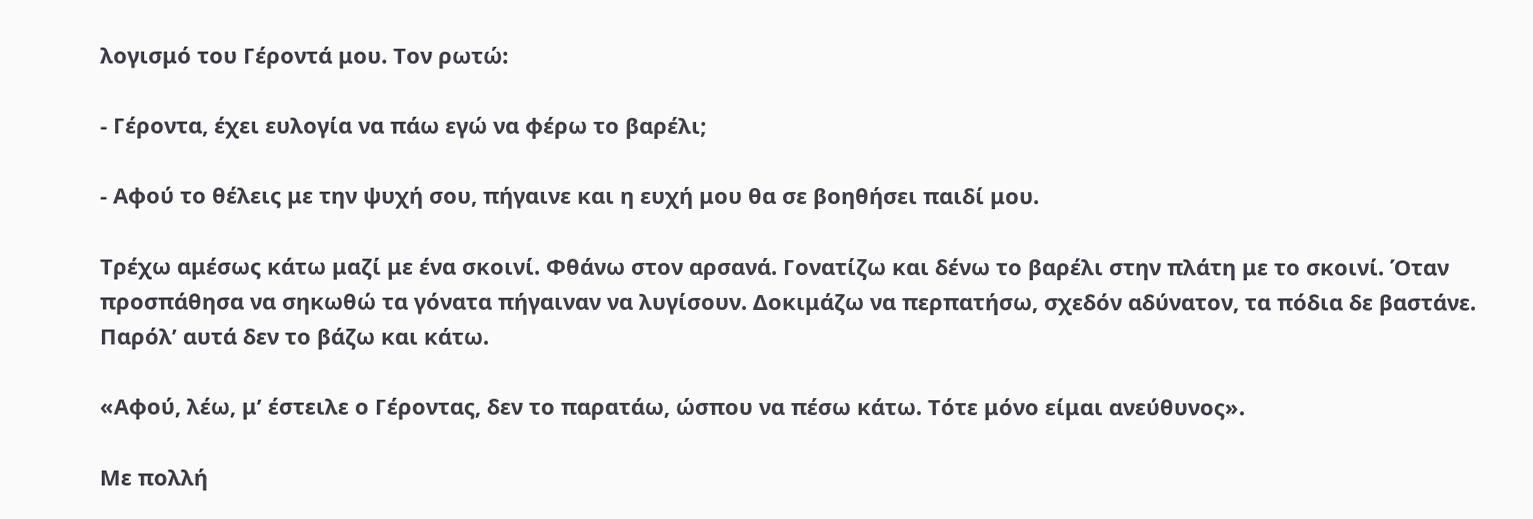λογισμό του Γέροντά μου. Τον ρωτώ:

- Γέροντα, έχει ευλογία να πάω εγώ να φέρω το βαρέλι;

- Αφού το θέλεις με την ψυχή σου, πήγαινε και η ευχή μου θα σε βοηθήσει παιδί μου.

Τρέχω αμέσως κάτω μαζί με ένα σκοινί. Φθάνω στον αρσανά. Γονατίζω και δένω το βαρέλι στην πλάτη με το σκοινί. Όταν προσπάθησα να σηκωθώ τα γόνατα πήγαιναν να λυγίσουν. Δοκιμάζω να περπατήσω, σχεδόν αδύνατον, τα πόδια δε βαστάνε. Παρόλ’ αυτά δεν το βάζω και κάτω.

«Αφού, λέω, μ’ έστειλε ο Γέροντας, δεν το παρατάω, ώσπου να πέσω κάτω. Τότε μόνο είμαι ανεύθυνος».

Με πολλή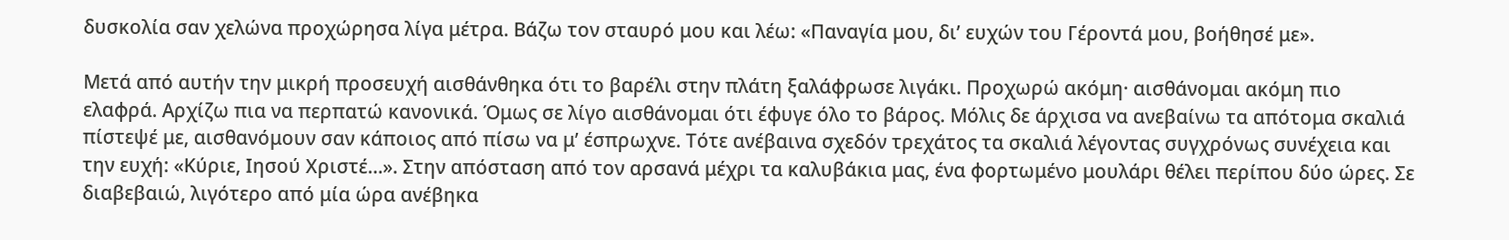δυσκολία σαν χελώνα προχώρησα λίγα μέτρα. Βάζω τον σταυρό μου και λέω: «Παναγία μου, δι’ ευχών του Γέροντά μου, βοήθησέ με».

Μετά από αυτήν την μικρή προσευχή αισθάνθηκα ότι το βαρέλι στην πλάτη ξαλάφρωσε λιγάκι. Προχωρώ ακόμη· αισθάνομαι ακόμη πιο ελαφρά. Αρχίζω πια να περπατώ κανονικά. Όμως σε λίγο αισθάνομαι ότι έφυγε όλο το βάρος. Μόλις δε άρχισα να ανεβαίνω τα απότομα σκαλιά πίστεψέ με, αισθανόμουν σαν κάποιος από πίσω να μ’ έσπρωχνε. Τότε ανέβαινα σχεδόν τρεχάτος τα σκαλιά λέγοντας συγχρόνως συνέχεια και την ευχή: «Κύριε, Ιησού Χριστέ…». Στην απόσταση από τον αρσανά μέχρι τα καλυβάκια μας, ένα φορτωμένο μουλάρι θέλει περίπου δύο ώρες. Σε διαβεβαιώ, λιγότερο από μία ώρα ανέβηκα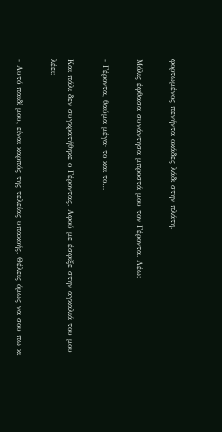φορτωμένος πενήντα οκάδες λάδι στην πλάτη.

Μόλις έφθασα συνάντησα μπροστά μου τον Γέροντα. Λέω:

- Γέροντα, θαύμα μέγα· το και το…

Και πάλι δεν συγκρατήθηκε ο Γέροντας. Αφού με έσφιξε στην αγκαλιά του μου λέει:

- Αυτό παιδί μου, είναι καρπός της τελείας υπακοής. Θέλεις όμως να σου πω κι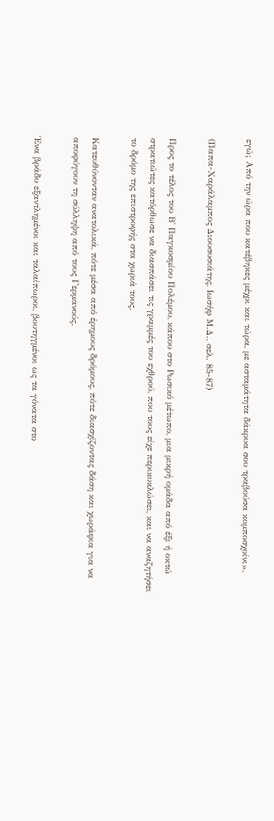εγώ; Από την ώρα που κατέβηκες μέχρι και τώρα, με ασταμάτητα δάκρυα σου τραβούσα κομποσχοίνι».

(Παπα-Χαράλαμπος Διουσυσιάτης, Ιωσήφ Μ.Δ., σελ. 85-87)

Προς το τέλος του Β' Παγκοσμίου Πολέμου, κάπου στο Ρωσικό μέτωπο, μια μικρή ομάδα από έξι ή οκτώ στρατιώτες κατόρθωσε να διασπάσει τις γραμμές του εχθρού, που τους είχε περικυκλώσει, και να αναζητήσει το δρόμο της επιστροφής στα χωριά τους.

Κατευθύνονταν ανατολικά, πότε μέσα από έρημους δρόμους, πότε διασχίζοντας δάση και χωράφια για να αποφύγουν τη σύλληψη από τους Γερμανούς.

Ένα βράδυ εξαντλημένοι και ταλαίπωροι, βουτηγμένοι ως τα γόνατα στο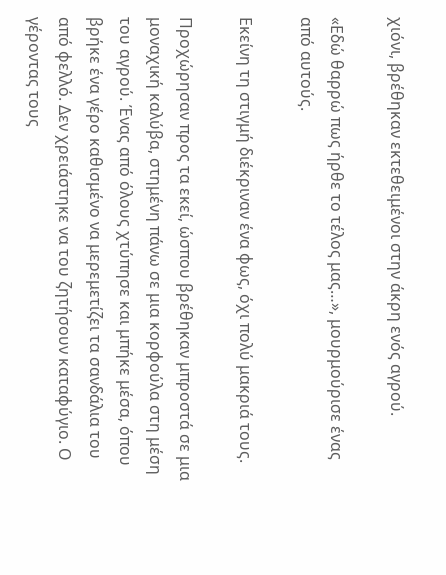χιόνι, βρέθηκαν εκτεθειμένοι στην άκρη ενός αγρού.

«Εδώ θαρρώ πως ήρθε το τέλος μας…», μουρμούρισε ένας από αυτούς.

Εκείνη τη στιγμή διέκριναν ένα φως, όχι πολύ μακριά τους.

Προχώρησαν προς τα εκεί, ώσπου βρέθηκαν μπροστά σε μια μοναχική καλύβα, στημένη πάνω σε μια κορφούλα στη μέση του αγρού. Ένας από όλους χτύπησε και μπήκε μέσα, όπου βρήκε ένα γέρο καθισμένο να μερεμετίζει τα σανδάλια του από φελλό. Δεν χρειάστηκε να του ζητήσουν καταφύγιο. Ο γέροντας τους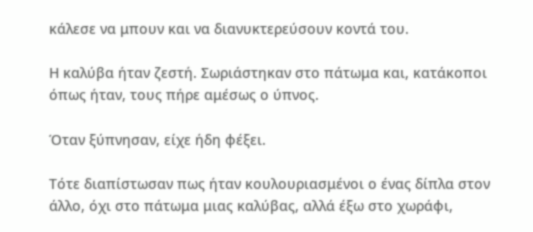κάλεσε να μπουν και να διανυκτερεύσουν κοντά του.

Η καλύβα ήταν ζεστή. Σωριάστηκαν στο πάτωμα και, κατάκοποι όπως ήταν, τους πήρε αμέσως ο ύπνος.

Όταν ξύπνησαν, είχε ήδη φέξει.

Τότε διαπίστωσαν πως ήταν κουλουριασμένοι ο ένας δίπλα στον άλλο, όχι στο πάτωμα μιας καλύβας, αλλά έξω στο χωράφι,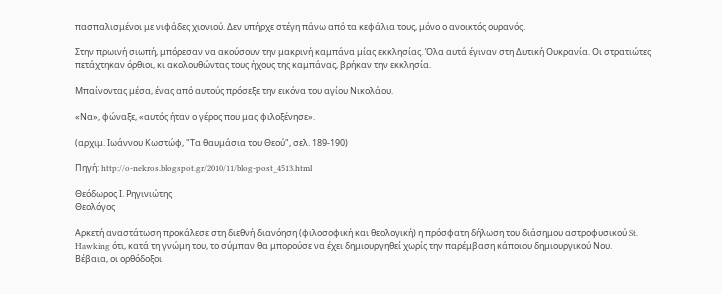πασπαλισμένοι με νιφάδες χιονιού. Δεν υπήρχε στέγη πάνω από τα κεφάλια τους, μόνο ο ανοικτός ουρανός.

Στην πρωινή σιωπή, μπόρεσαν να ακούσουν την μακρινή καμπάνα μίας εκκλησίας. Όλα αυτά έγιναν στη Δυτική Ουκρανία. Οι στρατιώτες πετάχτηκαν όρθιοι, κι ακολουθώντας τους ήχους της καμπάνας, βρήκαν την εκκλησία.

Μπαίνοντας μέσα, ένας από αυτούς πρόσεξε την εικόνα του αγίου Νικολάου.

«Να», φώναξε, «αυτός ήταν ο γέρος που μας φιλοξένησε».

(αρχιμ. Ιωάννου Κωστώφ, "Τα θαυμάσια του Θεού", σελ. 189-190)

Πηγή: http://o-nekros.blogspot.gr/2010/11/blog-post_4513.html

Θεόδωρος Ι. Ρηγινιώτης
Θεολόγος

Αρκετή αναστάτωση προκάλεσε στη διεθνή διανόηση (φιλοσοφική και θεολογική) η πρόσφατη δήλωση του διάσημου αστροφυσικού St. Hawking ότι, κατά τη γνώμη του, το σύμπαν θα μπορούσε να έχει δημιουργηθεί χωρίς την παρέμβαση κάποιου δημιουργικού Νου.
Βέβαια, οι ορθόδοξοι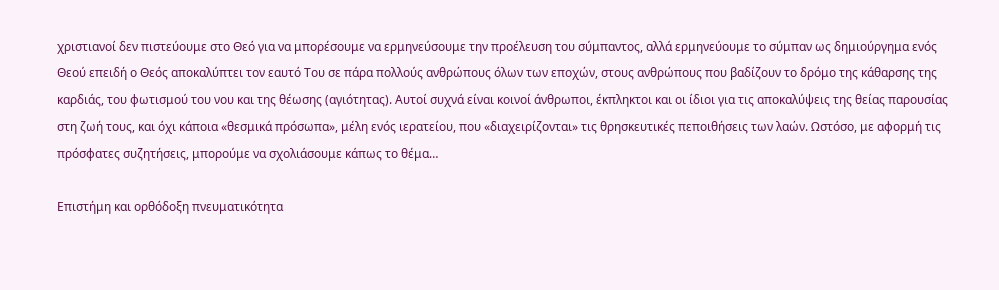χριστιανοί δεν πιστεύουμε στο Θεό για να μπορέσουμε να ερμηνεύσουμε την προέλευση του σύμπαντος, αλλά ερμηνεύουμε το σύμπαν ως δημιούργημα ενός Θεού επειδή ο Θεός αποκαλύπτει τον εαυτό Του σε πάρα πολλούς ανθρώπους όλων των εποχών, στους ανθρώπους που βαδίζουν το δρόμο της κάθαρσης της καρδιάς, του φωτισμού του νου και της θέωσης (αγιότητας). Αυτοί συχνά είναι κοινοί άνθρωποι, έκπληκτοι και οι ίδιοι για τις αποκαλύψεις της θείας παρουσίας στη ζωή τους, και όχι κάποια «θεσμικά πρόσωπα», μέλη ενός ιερατείου, που «διαχειρίζονται» τις θρησκευτικές πεποιθήσεις των λαών. Ωστόσο, με αφορμή τις πρόσφατες συζητήσεις, μπορούμε να σχολιάσουμε κάπως το θέμα…

Επιστήμη και ορθόδοξη πνευματικότητα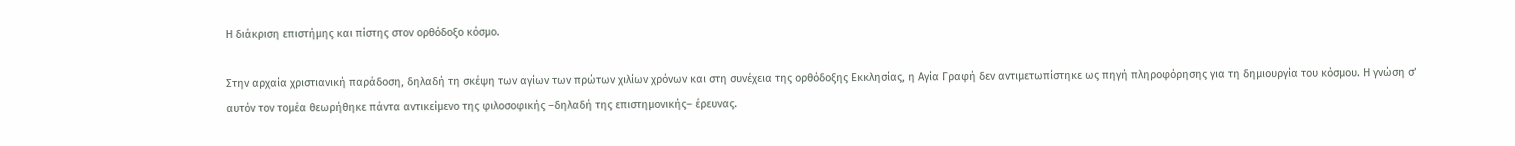Η διάκριση επιστήμης και πίστης στον ορθόδοξο κόσμο.

Στην αρχαία χριστιανική παράδοση, δηλαδή τη σκέψη των αγίων των πρώτων χιλίων χρόνων και στη συνέχεια της ορθόδοξης Εκκλησίας, η Αγία Γραφή δεν αντιμετωπίστηκε ως πηγή πληροφόρησης για τη δημιουργία του κόσμου. Η γνώση σ’ αυτόν τον τομέα θεωρήθηκε πάντα αντικείμενο της φιλοσοφικής –δηλαδή της επιστημονικής– έρευνας.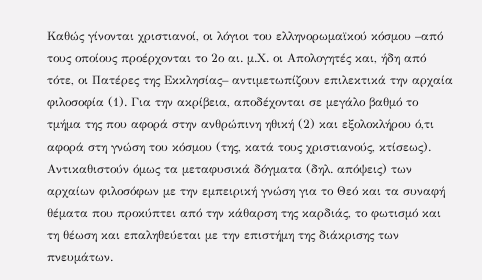Καθώς γίνονται χριστιανοί, οι λόγιοι του ελληνορωμαϊκού κόσμου –από τους οποίους προέρχονται το 2ο αι. μ.Χ. οι Απολογητές και, ήδη από τότε, οι Πατέρες της Εκκλησίας– αντιμετωπίζουν επιλεκτικά την αρχαία φιλοσοφία (1). Για την ακρίβεια, αποδέχονται σε μεγάλο βαθμό το τμήμα της που αφορά στην ανθρώπινη ηθική (2) και εξολοκλήρου ό,τι αφορά στη γνώση του κόσμου (της, κατά τους χριστιανούς, κτίσεως). Αντικαθιστούν όμως τα μεταφυσικά δόγματα (δηλ. απόψεις) των αρχαίων φιλοσόφων με την εμπειρική γνώση για το Θεό και τα συναφή θέματα που προκύπτει από την κάθαρση της καρδιάς, το φωτισμό και τη θέωση και επαληθεύεται με την επιστήμη της διάκρισης των πνευμάτων.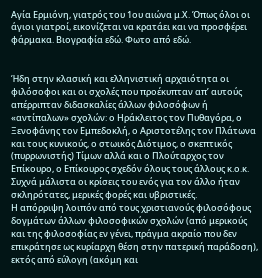Αγία Ερμιόνη, γιατρός του 1ου αιώνα μ.Χ. Όπως όλοι οι άγιοι γιατροί, εικονίζεται να κρατάει και να προσφέρει φάρμακα. Βιογραφία εδώ. Φωτο από εδώ.


Ήδη στην κλασική και ελληνιστική αρχαιότητα οι φιλόσοφοι και οι σχολές που προέκυπταν απ’ αυτούς απέρριπταν διδασκαλίες άλλων φιλοσόφων ή «αντίπαλων» σχολών: ο Ηράκλειτος τον Πυθαγόρα, ο Ξενοφάνης τον Εμπεδοκλή, ο Αριστοτέλης τον Πλάτωνα και τους κυνικούς, ο στωικός Διότιμος, ο σκεπτικός (πυρρωνιστής) Τίμων αλλά και ο Πλούταρχος τον Επίκουρο, ο Επίκουρος σχεδόν όλους τους άλλους κ.ο.κ. Συχνά μάλιστα οι κρίσεις του ενός για τον άλλο ήταν σκληρότατες, μερικές φορές και υβριστικές.
Η απόρριψη λοιπόν από τους χριστιανούς φιλοσόφους δογμάτων άλλων φιλοσοφικών σχολών (από μερικούς και της φιλοσοφίας εν γένει, πράγμα ακραίο που δεν επικράτησε ως κυρίαρχη θέση στην πατερική παράδοση), εκτός από εύλογη (ακόμη και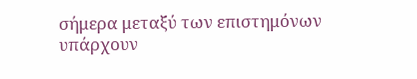σήμερα μεταξύ των επιστημόνων υπάρχουν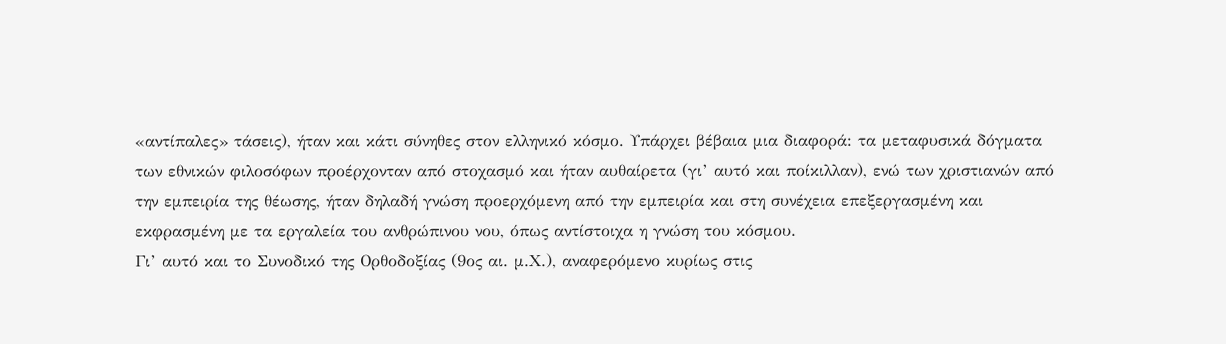«αντίπαλες» τάσεις), ήταν και κάτι σύνηθες στον ελληνικό κόσμο. Υπάρχει βέβαια μια διαφορά: τα μεταφυσικά δόγματα των εθνικών φιλοσόφων προέρχονταν από στοχασμό και ήταν αυθαίρετα (γι’ αυτό και ποίκιλλαν), ενώ των χριστιανών από την εμπειρία της θέωσης, ήταν δηλαδή γνώση προερχόμενη από την εμπειρία και στη συνέχεια επεξεργασμένη και εκφρασμένη με τα εργαλεία του ανθρώπινου νου, όπως αντίστοιχα η γνώση του κόσμου.
Γι’ αυτό και το Συνοδικό της Ορθοδοξίας (9ος αι. μ.Χ.), αναφερόμενο κυρίως στις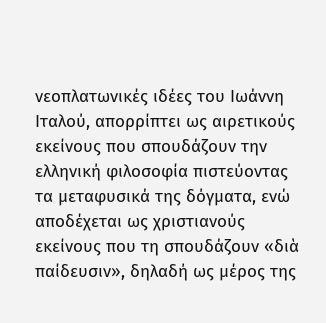νεοπλατωνικές ιδέες του Ιωάννη Ιταλού, απορρίπτει ως αιρετικούς εκείνους που σπουδάζουν την ελληνική φιλοσοφία πιστεύοντας τα μεταφυσικά της δόγματα, ενώ αποδέχεται ως χριστιανούς εκείνους που τη σπουδάζουν «διὰ παίδευσιν», δηλαδή ως μέρος της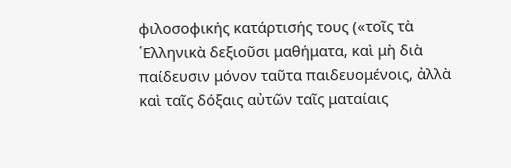φιλοσοφικής κατάρτισής τους («τοῖς τὰ ῾Ελληνικὰ δεξιοῦσι μαθήματα, καὶ μὴ διὰ παίδευσιν μόνον ταῦτα παιδευομένοις, ἀλλὰ καὶ ταῖς δόξαις αὐτῶν ταῖς ματαίαις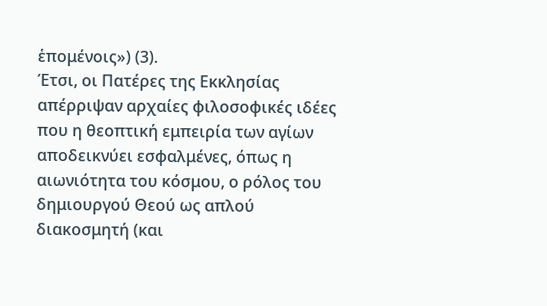ἑπομένοις») (3).
Έτσι, οι Πατέρες της Εκκλησίας απέρριψαν αρχαίες φιλοσοφικές ιδέες που η θεοπτική εμπειρία των αγίων αποδεικνύει εσφαλμένες, όπως η αιωνιότητα του κόσμου, ο ρόλος του δημιουργού Θεού ως απλού διακοσμητή (και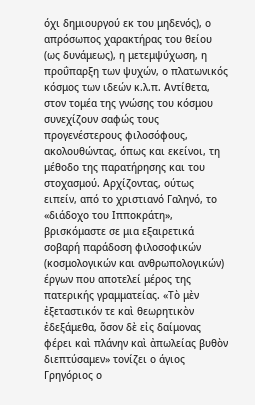όχι δημιουργού εκ του μηδενός), ο απρόσωπος χαρακτήρας του θείου (ως δυνάμεως), η μετεμψύχωση, η προΰπαρξη των ψυχών, ο πλατωνικός κόσμος των ιδεών κ.λ.π. Αντίθετα, στον τομέα της γνώσης του κόσμου συνεχίζουν σαφώς τους προγενέστερους φιλοσόφους, ακολουθώντας, όπως και εκείνοι, τη μέθοδο της παρατήρησης και του στοχασμού. Αρχίζοντας, ούτως ειπείν, από το χριστιανό Γαληνό, το «διάδοχο του Ιπποκράτη», βρισκόμαστε σε μια εξαιρετικά σοβαρή παράδοση φιλοσοφικών (κοσμολογικών και ανθρωπολογικών) έργων που αποτελεί μέρος της πατερικής γραμματείας. «Τὸ μὲν ἐξεταστικόν τε καὶ θεωρητικὸν ἐδεξάμεθα, ὅσον δὲ εἰς δαίμονας φέρει καὶ πλάνην καὶ ἀπωλείας βυθὸν διεπτύσαμεν» τονίζει ο άγιος Γρηγόριος ο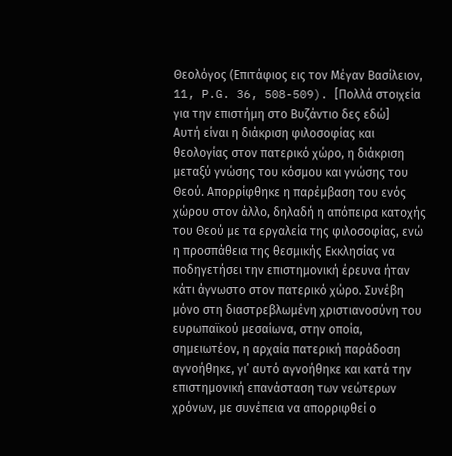Θεολόγος (Επιτάφιος εις τον Μέγαν Βασίλειον, 11, P.G. 36, 508-509). [Πολλά στοιχεία για την επιστήμη στο Βυζάντιο δες εδώ]
Αυτή είναι η διάκριση φιλοσοφίας και θεολογίας στον πατερικό χώρο, η διάκριση μεταξύ γνώσης του κόσμου και γνώσης του Θεού. Απορρίφθηκε η παρέμβαση του ενός χώρου στον άλλο, δηλαδή η απόπειρα κατοχής του Θεού με τα εργαλεία της φιλοσοφίας, ενώ η προσπάθεια της θεσμικής Εκκλησίας να ποδηγετήσει την επιστημονική έρευνα ήταν κάτι άγνωστο στον πατερικό χώρο. Συνέβη μόνο στη διαστρεβλωμένη χριστιανοσύνη του ευρωπαϊκού μεσαίωνα, στην οποία, σημειωτέον, η αρχαία πατερική παράδοση αγνοήθηκε, γι’ αυτό αγνοήθηκε και κατά την επιστημονική επανάσταση των νεώτερων χρόνων, με συνέπεια να απορριφθεί ο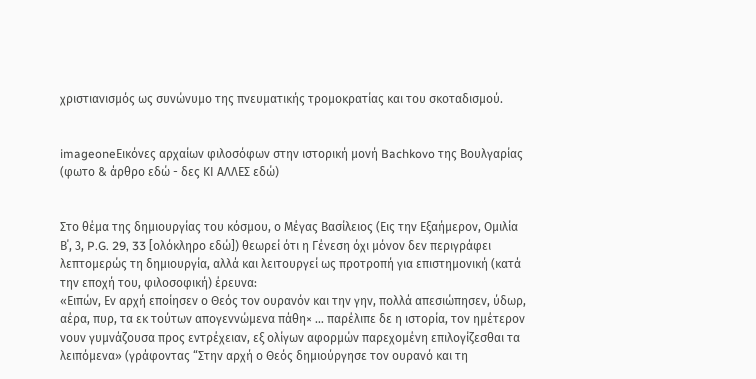χριστιανισμός ως συνώνυμο της πνευματικής τρομοκρατίας και του σκοταδισμού.


imageoneΕικόνες αρχαίων φιλοσόφων στην ιστορική μονή Bachkovo της Βουλγαρίας (φωτο & άρθρο εδώ - δες ΚΙ ΑΛΛΕΣ εδώ)


Στο θέμα της δημιουργίας του κόσμου, ο Μέγας Βασίλειος (Εις την Εξαήμερον, Ομιλία Β΄, 3, P.G. 29, 33 [ολόκληρο εδώ]) θεωρεί ότι η Γένεση όχι μόνον δεν περιγράφει λεπτομερώς τη δημιουργία, αλλά και λειτουργεί ως προτροπή για επιστημονική (κατά την εποχή του, φιλοσοφική) έρευνα:
«Ειπών, Εν αρχή εποίησεν ο Θεός τον ουρανόν και την γην, πολλά απεσιώπησεν, ύδωρ, αέρα, πυρ, τα εκ τούτων απογεννώμενα πάθη× … παρέλιπε δε η ιστορία, τον ημέτερον νουν γυμνάζουσα προς εντρέχειαν, εξ ολίγων αφορμών παρεχομένη επιλογίζεσθαι τα λειπόμενα» (γράφοντας “Στην αρχή ο Θεός δημιούργησε τον ουρανό και τη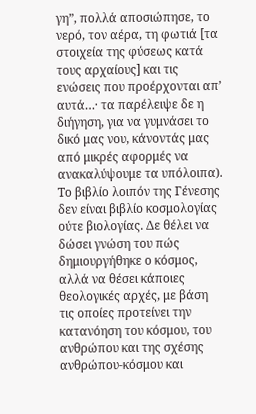γη”, πολλά αποσιώπησε, το νερό, τον αέρα, τη φωτιά [τα στοιχεία της φύσεως κατά τους αρχαίους] και τις ενώσεις που προέρχονται απ’ αυτά…· τα παρέλειψε δε η διήγηση, για να γυμνάσει το δικό μας νου, κάνοντάς μας από μικρές αφορμές να ανακαλύψουμε τα υπόλοιπα).
Το βιβλίο λοιπόν της Γένεσης δεν είναι βιβλίο κοσμολογίας ούτε βιολογίας. Δε θέλει να δώσει γνώση του πώς δημιουργήθηκε ο κόσμος, αλλά να θέσει κάποιες θεολογικές αρχές, με βάση τις οποίες προτείνει την κατανόηση του κόσμου, του ανθρώπου και της σχέσης ανθρώπου-κόσμου και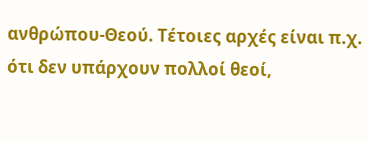ανθρώπου-Θεού. Τέτοιες αρχές είναι π.χ. ότι δεν υπάρχουν πολλοί θεοί,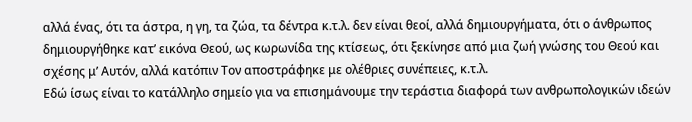αλλά ένας, ότι τα άστρα, η γη, τα ζώα, τα δέντρα κ.τ.λ. δεν είναι θεοί, αλλά δημιουργήματα, ότι ο άνθρωπος δημιουργήθηκε κατ’ εικόνα Θεού, ως κωρωνίδα της κτίσεως, ότι ξεκίνησε από μια ζωή γνώσης του Θεού και σχέσης μ’ Αυτόν, αλλά κατόπιν Τον αποστράφηκε με ολέθριες συνέπειες, κ.τ.λ.
Εδώ ίσως είναι το κατάλληλο σημείο για να επισημάνουμε την τεράστια διαφορά των ανθρωπολογικών ιδεών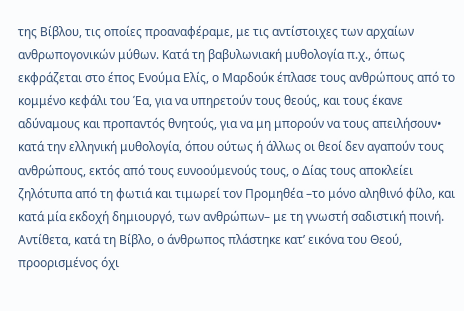της Βίβλου, τις οποίες προαναφέραμε, με τις αντίστοιχες των αρχαίων ανθρωπογονικών μύθων. Κατά τη βαβυλωνιακή μυθολογία π.χ., όπως εκφράζεται στο έπος Ενούμα Ελίς, ο Μαρδούκ έπλασε τους ανθρώπους από το κομμένο κεφάλι του Έα, για να υπηρετούν τους θεούς, και τους έκανε αδύναμους και προπαντός θνητούς, για να μη μπορούν να τους απειλήσουν• κατά την ελληνική μυθολογία, όπου ούτως ή άλλως οι θεοί δεν αγαπούν τους ανθρώπους, εκτός από τους ευνοούμενούς τους, ο Δίας τους αποκλείει ζηλότυπα από τη φωτιά και τιμωρεί τον Προμηθέα –το μόνο αληθινό φίλο, και κατά μία εκδοχή δημιουργό, των ανθρώπων– με τη γνωστή σαδιστική ποινή.
Αντίθετα, κατά τη Βίβλο, ο άνθρωπος πλάστηκε κατ’ εικόνα του Θεού, προορισμένος όχι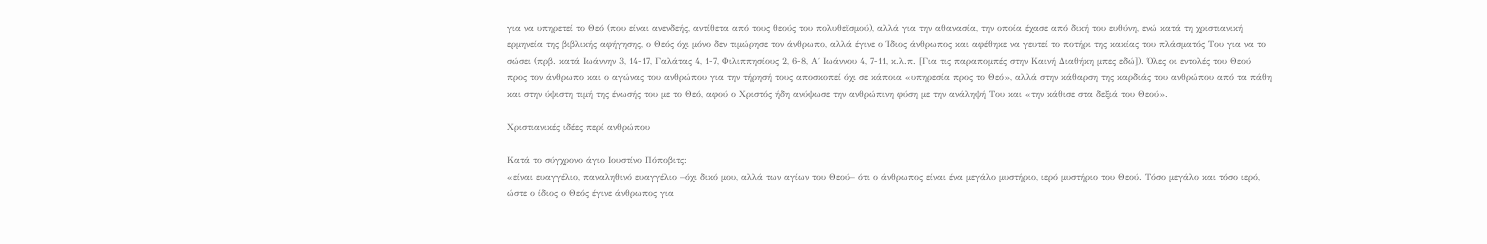για να υπηρετεί το Θεό (που είναι ανενδεής, αντίθετα από τους θεούς του πολυθεϊσμού), αλλά για την αθανασία, την οποία έχασε από δική του ευθύνη, ενώ κατά τη χριστιανική ερμηνεία της βιβλικής αφήγησης, ο Θεός όχι μόνο δεν τιμώρησε τον άνθρωπο, αλλά έγινε ο Ίδιος άνθρωπος και αφέθηκε να γευτεί το ποτήρι της κακίας του πλάσματός Του για να το σώσει (πρβ. κατά Ιωάννην 3, 14-17, Γαλάτας 4, 1-7, Φιλιππησίους 2, 6-8, Α΄ Ιωάννου 4, 7-11, κ.λ.π. [Για τις παραπομπές στην Καινή Διαθήκη μπες εδώ]). Όλες οι εντολές του Θεού προς τον άνθρωπο και ο αγώνας του ανθρώπου για την τήρησή τους αποσκοπεί όχι σε κάποια «υπηρεσία προς το Θεό», αλλά στην κάθαρση της καρδιάς του ανθρώπου από τα πάθη και στην ύψιστη τιμή της ένωσής του με το Θεό, αφού ο Χριστός ήδη ανύψωσε την ανθρώπινη φύση με την ανάληψή Του και «την κάθισε στα δεξιά του Θεού».

Χριστιανικές ιδέες περί ανθρώπου

Κατά το σύγχρονο άγιο Ιουστίνο Πόποβιτς:
«είναι ευαγγέλιο, παναληθινό ευαγγέλιο –όχι δικό μου, αλλά των αγίων του Θεού– ότι ο άνθρωπος είναι ένα μεγάλο μυστήριο, ιερό μυστήριο του Θεού. Τόσο μεγάλο και τόσο ιερό, ώστε ο ίδιος ο Θεός έγινε άνθρωπος για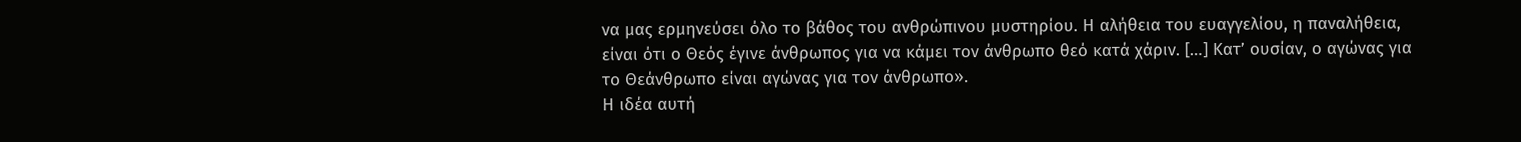να μας ερμηνεύσει όλο το βάθος του ανθρώπινου μυστηρίου. Η αλήθεια του ευαγγελίου, η παναλήθεια, είναι ότι ο Θεός έγινε άνθρωπος για να κάμει τον άνθρωπο θεό κατά χάριν. […] Κατ’ ουσίαν, ο αγώνας για το Θεάνθρωπο είναι αγώνας για τον άνθρωπο».
Η ιδέα αυτή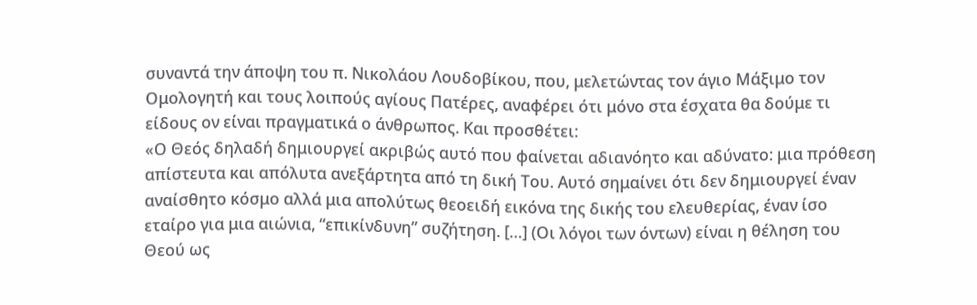συναντά την άποψη του π. Νικολάου Λουδοβίκου, που, μελετώντας τον άγιο Μάξιμο τον Ομολογητή και τους λοιπούς αγίους Πατέρες, αναφέρει ότι μόνο στα έσχατα θα δούμε τι είδους ον είναι πραγματικά ο άνθρωπος. Και προσθέτει:
«Ο Θεός δηλαδή δημιουργεί ακριβώς αυτό που φαίνεται αδιανόητο και αδύνατο: μια πρόθεση απίστευτα και απόλυτα ανεξάρτητα από τη δική Του. Αυτό σημαίνει ότι δεν δημιουργεί έναν αναίσθητο κόσμο αλλά μια απολύτως θεοειδή εικόνα της δικής του ελευθερίας, έναν ίσο εταίρο για μια αιώνια, “επικίνδυνη” συζήτηση. […] (Οι λόγοι των όντων) είναι η θέληση του Θεού ως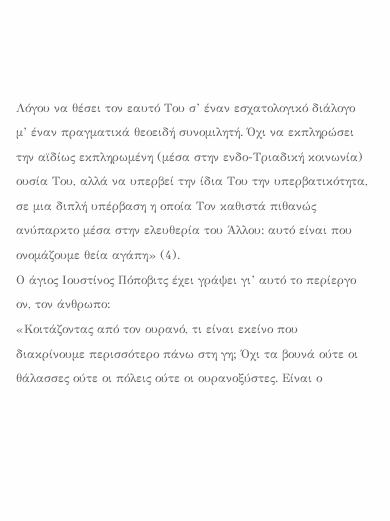Λόγου να θέσει τον εαυτό Του σ’ έναν εσχατολογικό διάλογο μ’ έναν πραγματικά θεοειδή συνομιλητή. Όχι να εκπληρώσει την αϊδίως εκπληρωμένη (μέσα στην ενδο-Τριαδική κοινωνία) ουσία Του, αλλά να υπερβεί την ίδια Του την υπερβατικότητα, σε μια διπλή υπέρβαση η οποία Τον καθιστά πιθανώς ανύπαρκτο μέσα στην ελευθερία του Άλλου: αυτό είναι που ονομάζουμε θεία αγάπη» (4).
Ο άγιος Ιουστίνος Πόποβιτς έχει γράψει γι’ αυτό το περίεργο ον, τον άνθρωπο:
«Κοιτάζοντας από τον ουρανό, τι είναι εκείνο που διακρίνουμε περισσότερο πάνω στη γη; Όχι τα βουνά ούτε οι θάλασσες ούτε οι πόλεις ούτε οι ουρανοξύστες. Είναι ο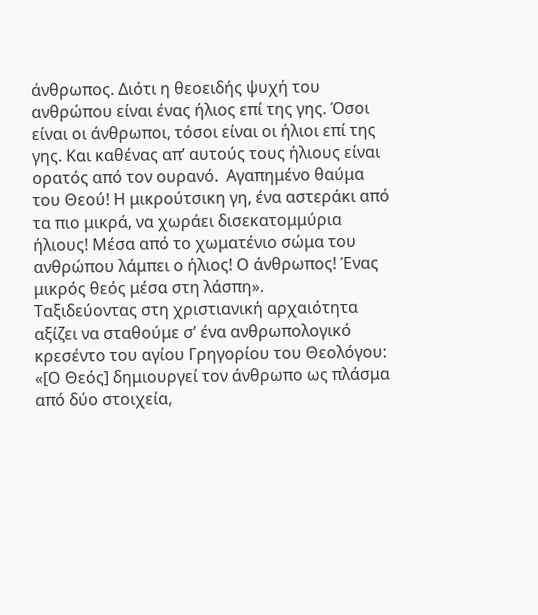άνθρωπος. Διότι η θεοειδής ψυχή του ανθρώπου είναι ένας ήλιος επί της γης. Όσοι είναι οι άνθρωποι, τόσοι είναι οι ήλιοι επί της γης. Και καθένας απ’ αυτούς τους ήλιους είναι ορατός από τον ουρανό.  Αγαπημένο θαύμα του Θεού! Η μικρούτσικη γη, ένα αστεράκι από τα πιο μικρά, να χωράει δισεκατομμύρια ήλιους! Μέσα από το χωματένιο σώμα του ανθρώπου λάμπει ο ήλιος! Ο άνθρωπος! Ένας μικρός θεός μέσα στη λάσπη».
Ταξιδεύοντας στη χριστιανική αρχαιότητα αξίζει να σταθούμε σ’ ένα ανθρωπολογικό κρεσέντο του αγίου Γρηγορίου του Θεολόγου:
«[Ο Θεός] δημιουργεί τον άνθρωπο ως πλάσμα από δύο στοιχεία,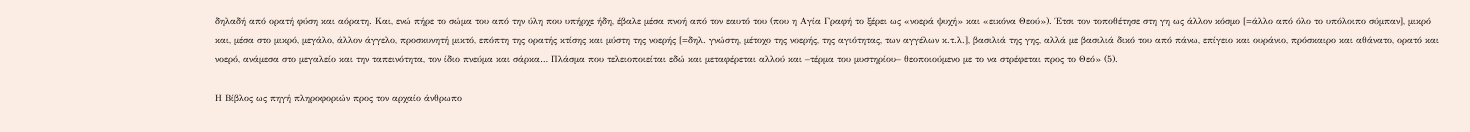δηλαδή από ορατή φύση και αόρατη. Και, ενώ πήρε το σώμα του από την ύλη που υπήρχε ήδη, έβαλε μέσα πνοή από τον εαυτό του (που η Αγία Γραφή το ξέρει ως «νοερά ψυχή» και «εικόνα Θεού»). Έτσι τον τοποθέτησε στη γη ως άλλον κόσμο [=άλλο από όλο το υπόλοιπο σύμπαν], μικρό και, μέσα στο μικρό, μεγάλο, άλλον άγγελο, προσκυνητή μικτό, επόπτη της ορατής κτίσης και μύστη της νοερής [=δηλ. γνώστη, μέτοχο της νοερής, της αγιότητας, των αγγέλων κ.τ.λ.], βασιλιά της γης, αλλά με βασιλιά δικό του από πάνω, επίγειο και ουράνιο, πρόσκαιρο και αθάνατο, ορατό και νοερό, ανάμεσα στο μεγαλείο και την ταπεινότητα, τον ίδιο πνεύμα και σάρκα… Πλάσμα που τελειοποιείται εδώ και μεταφέρεται αλλού και –τέρμα του μυστηρίου– θεοποιούμενο με το να στρέφεται προς το Θεό» (5).

Η Βίβλος ως πηγή πληροφοριών προς τον αρχαίο άνθρωπο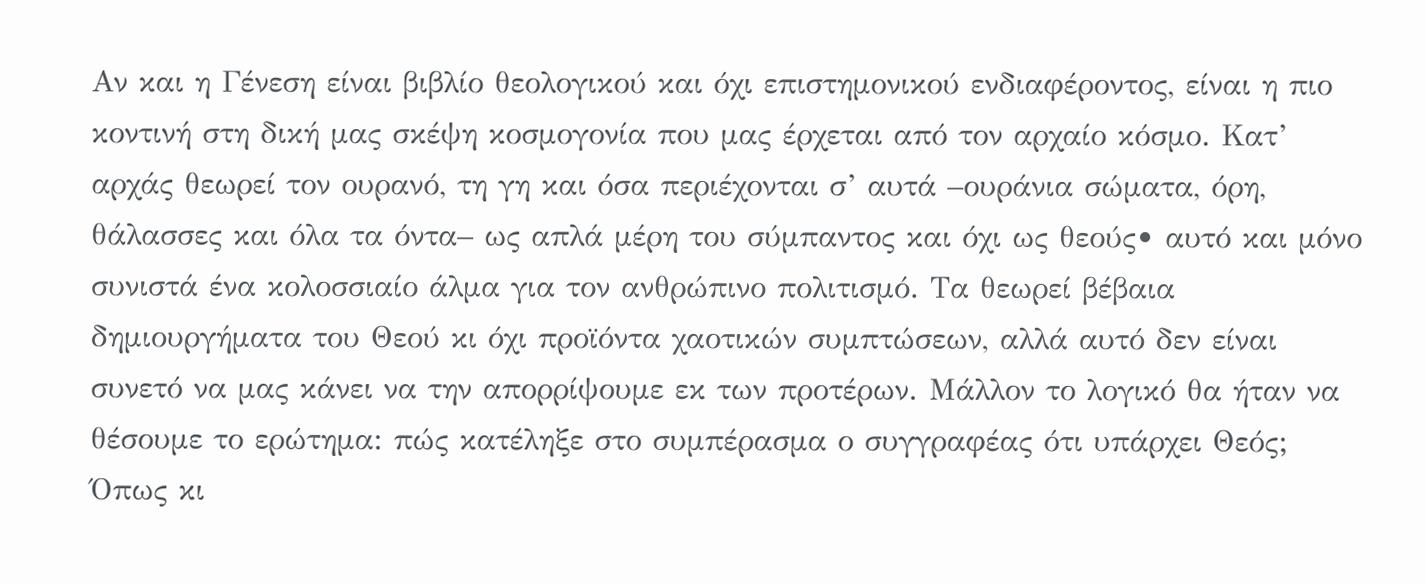Αν και η Γένεση είναι βιβλίο θεολογικού και όχι επιστημονικού ενδιαφέροντος, είναι η πιο κοντινή στη δική μας σκέψη κοσμογονία που μας έρχεται από τον αρχαίο κόσμο. Κατ’ αρχάς θεωρεί τον ουρανό, τη γη και όσα περιέχονται σ’ αυτά –ουράνια σώματα, όρη, θάλασσες και όλα τα όντα– ως απλά μέρη του σύμπαντος και όχι ως θεούς• αυτό και μόνο συνιστά ένα κολοσσιαίο άλμα για τον ανθρώπινο πολιτισμό. Τα θεωρεί βέβαια δημιουργήματα του Θεού κι όχι προϊόντα χαοτικών συμπτώσεων, αλλά αυτό δεν είναι συνετό να μας κάνει να την απορρίψουμε εκ των προτέρων. Μάλλον το λογικό θα ήταν να θέσουμε το ερώτημα: πώς κατέληξε στο συμπέρασμα ο συγγραφέας ότι υπάρχει Θεός;
Όπως κι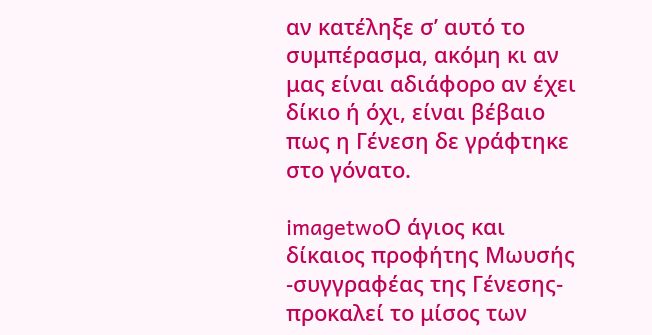αν κατέληξε σ’ αυτό το συμπέρασμα, ακόμη κι αν μας είναι αδιάφορο αν έχει δίκιο ή όχι, είναι βέβαιο πως η Γένεση δε γράφτηκε στο γόνατο.

imagetwoΟ άγιος και δίκαιος προφήτης Μωυσής -συγγραφέας της Γένεσης- προκαλεί το μίσος των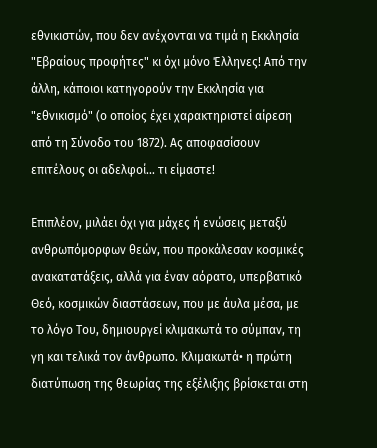εθνικιστών, που δεν ανέχονται να τιμά η Εκκλησία "Εβραίους προφήτες" κι όχι μόνο Έλληνες! Από την άλλη, κάποιοι κατηγορούν την Εκκλησία για "εθνικισμό" (ο οποίος έχει χαρακτηριστεί αίρεση από τη Σύνοδο του 1872). Ας αποφασίσουν επιτέλους οι αδελφοί... τι είμαστε!

Επιπλέον, μιλάει όχι για μάχες ή ενώσεις μεταξύ ανθρωπόμορφων θεών, που προκάλεσαν κοσμικές ανακατατάξεις, αλλά για έναν αόρατο, υπερβατικό Θεό, κοσμικών διαστάσεων, που με άυλα μέσα, με το λόγο Του, δημιουργεί κλιμακωτά το σύμπαν, τη γη και τελικά τον άνθρωπο. Κλιμακωτά• η πρώτη διατύπωση της θεωρίας της εξέλιξης βρίσκεται στη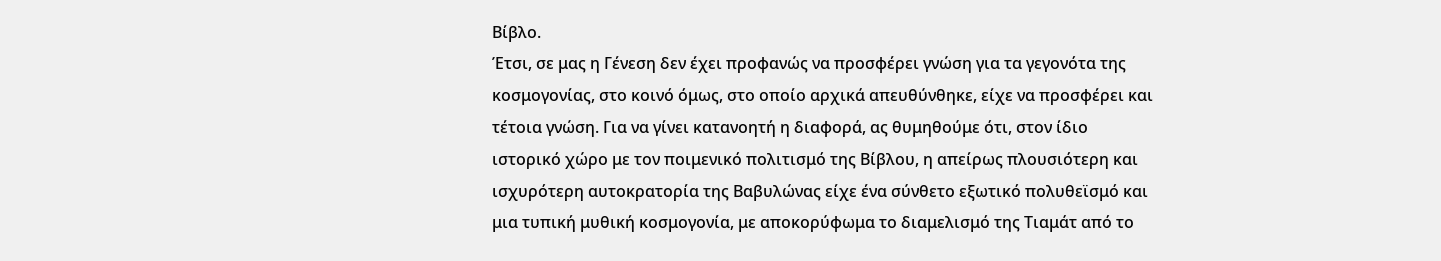Βίβλο.
Έτσι, σε μας η Γένεση δεν έχει προφανώς να προσφέρει γνώση για τα γεγονότα της κοσμογονίας, στο κοινό όμως, στο οποίο αρχικά απευθύνθηκε, είχε να προσφέρει και τέτοια γνώση. Για να γίνει κατανοητή η διαφορά, ας θυμηθούμε ότι, στον ίδιο ιστορικό χώρο με τον ποιμενικό πολιτισμό της Βίβλου, η απείρως πλουσιότερη και ισχυρότερη αυτοκρατορία της Βαβυλώνας είχε ένα σύνθετο εξωτικό πολυθεϊσμό και μια τυπική μυθική κοσμογονία, με αποκορύφωμα το διαμελισμό της Τιαμάτ από το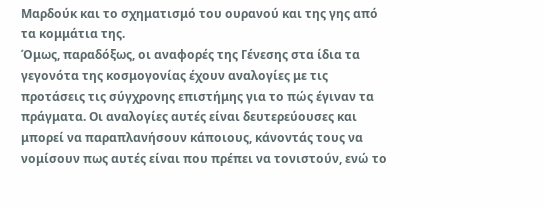Μαρδούκ και το σχηματισμό του ουρανού και της γης από τα κομμάτια της.
Όμως, παραδόξως, οι αναφορές της Γένεσης στα ίδια τα γεγονότα της κοσμογονίας έχουν αναλογίες με τις προτάσεις τις σύγχρονης επιστήμης για το πώς έγιναν τα πράγματα. Οι αναλογίες αυτές είναι δευτερεύουσες και μπορεί να παραπλανήσουν κάποιους, κάνοντάς τους να νομίσουν πως αυτές είναι που πρέπει να τονιστούν, ενώ το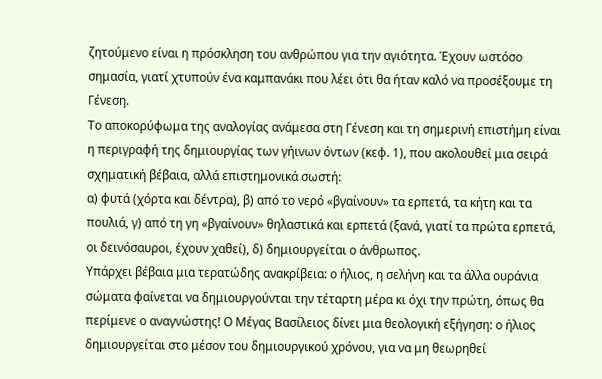ζητούμενο είναι η πρόσκληση του ανθρώπου για την αγιότητα. Έχουν ωστόσο σημασία, γιατί χτυπούν ένα καμπανάκι που λέει ότι θα ήταν καλό να προσέξουμε τη Γένεση.
Το αποκορύφωμα της αναλογίας ανάμεσα στη Γένεση και τη σημερινή επιστήμη είναι η περιγραφή της δημιουργίας των γήινων όντων (κεφ. 1), που ακολουθεί μια σειρά σχηματική βέβαια, αλλά επιστημονικά σωστή:
α) φυτά (χόρτα και δέντρα), β) από το νερό «βγαίνουν» τα ερπετά, τα κήτη και τα πουλιά, γ) από τη γη «βγαίνουν» θηλαστικά και ερπετά (ξανά, γιατί τα πρώτα ερπετά, οι δεινόσαυροι, έχουν χαθεί), δ) δημιουργείται ο άνθρωπος.
Υπάρχει βέβαια μια τερατώδης ανακρίβεια: ο ήλιος, η σελήνη και τα άλλα ουράνια σώματα φαίνεται να δημιουργούνται την τέταρτη μέρα κι όχι την πρώτη, όπως θα περίμενε ο αναγνώστης! Ο Μέγας Βασίλειος δίνει μια θεολογική εξήγηση: ο ήλιος δημιουργείται στο μέσον του δημιουργικού χρόνου, για να μη θεωρηθεί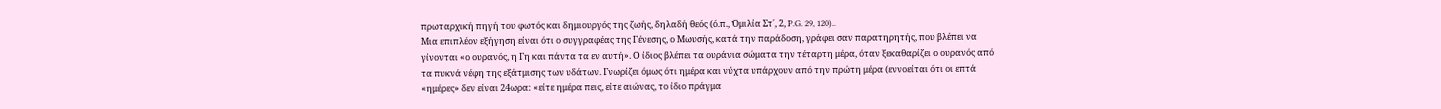πρωταρχική πηγή του φωτός και δημιουργός της ζωής, δηλαδή θεός (ό.π., Ὁμιλία Στ΄, 2, P.G. 29, 120)..
Μια επιπλέον εξήγηση είναι ότι ο συγγραφέας της Γένεσης, ο Μωυσής, κατά την παράδοση, γράφει σαν παρατηρητής, που βλέπει να γίνονται «ο ουρανός, η Γη και πάντα τα εν αυτή». Ο ίδιος βλέπει τα ουράνια σώματα την τέταρτη μέρα, όταν ξεκαθαρίζει ο ουρανός από τα πυκνά νέφη της εξάτμισης των υδάτων. Γνωρίζει όμως ότι ημέρα και νύχτα υπάρχουν από την πρώτη μέρα (εννοείται ότι οι επτά «ημέρες» δεν είναι 24ωρα: «είτε ημέρα πεις, είτε αιώνας, το ίδιο πράγμα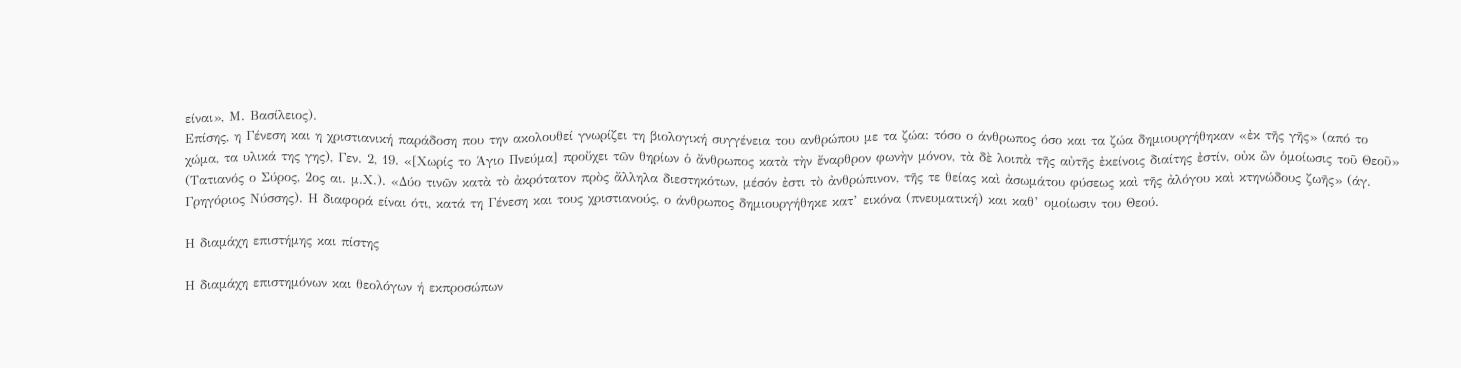είναι», Μ. Βασίλειος).
Επίσης, η Γένεση και η χριστιανική παράδοση που την ακολουθεί γνωρίζει τη βιολογική συγγένεια του ανθρώπου με τα ζώα: τόσο ο άνθρωπος όσο και τα ζώα δημιουργήθηκαν «ἐκ τῆς γῆς» (από το χώμα, τα υλικά της γης), Γεν. 2, 19. «[Χωρίς το Άγιο Πνεύμα] προὔχει τῶν θηρίων ὁ ἄνθρωπος κατὰ τὴν ἔναρθρον φωνὴν μόνον, τὰ δὲ λοιπὰ τῆς αὐτῆς ἐκείνοις διαίτης ἐστίν, οὐκ ὢν ὁμοίωσις τοῦ Θεοῦ» (Τατιανός ο Σύρος, 2ος αι. μ.Χ.). «Δύο τινῶν κατὰ τὸ ἀκρότατον πρὸς ἄλληλα διεστηκότων, μέσόν ἐστι τὸ ἀνθρώπινον, τῆς τε θείας καὶ ἀσωμάτου φύσεως καὶ τῆς ἀλόγου καὶ κτηνώδους ζωῆς» (άγ. Γρηγόριος Νύσσης). Η διαφορά είναι ότι, κατά τη Γένεση και τους χριστιανούς, ο άνθρωπος δημιουργήθηκε κατ’ εικόνα (πνευματική) και καθ’ ομοίωσιν του Θεού.

Η διαμάχη επιστήμης και πίστης

Η διαμάχη επιστημόνων και θεολόγων ή εκπροσώπων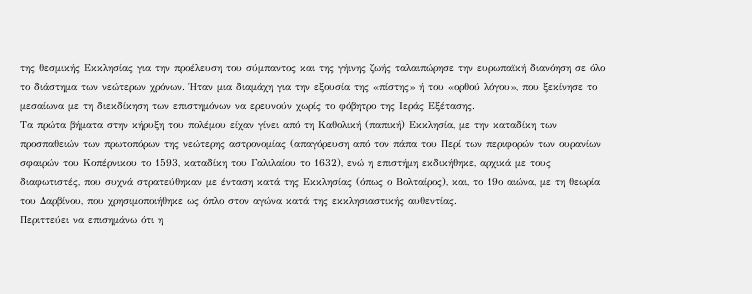της θεσμικής Εκκλησίας για την προέλευση του σύμπαντος και της γήινης ζωής ταλαιπώρησε την ευρωπαϊκή διανόηση σε όλο το διάστημα των νεώτερων χρόνων. Ήταν μια διαμάχη για την εξουσία της «πίστης» ή του «ορθού λόγου», που ξεκίνησε το μεσαίωνα με τη διεκδίκηση των επιστημόνων να ερευνούν χωρίς το φόβητρο της Ιεράς Εξέτασης.
Τα πρώτα βήματα στην κήρυξη του πολέμου είχαν γίνει από τη Καθολική (παπική) Εκκλησία, με την καταδίκη των προσπαθειών των πρωτοπόρων της νεώτερης αστρονομίας (απαγόρευση από τον πάπα του Περί των περιφορών των ουρανίων σφαιρών του Κοπέρνικου το 1593, καταδίκη του Γαλιλαίου το 1632), ενώ η επιστήμη εκδικήθηκε, αρχικά με τους διαφωτιστές, που συχνά στρατεύθηκαν με ένταση κατά της Εκκλησίας (όπως ο Βολταίρος), και, το 19ο αιώνα, με τη θεωρία του Δαρβίνου, που χρησιμοποιήθηκε ως όπλο στον αγώνα κατά της εκκλησιαστικής αυθεντίας.
Περιττεύει να επισημάνω ότι η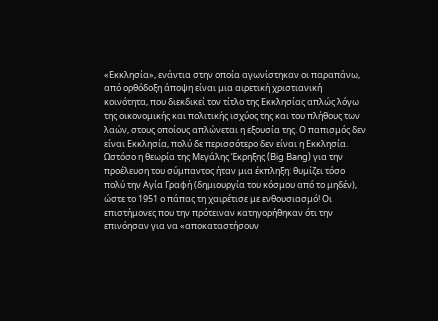«Εκκλησία», ενάντια στην οποία αγωνίστηκαν οι παραπάνω, από ορθόδοξη άποψη είναι μια αιρετική χριστιανική κοινότητα, που διεκδικεί τον τίτλο της Εκκλησίας απλώς λόγω της οικονομικής και πολιτικής ισχύος της και του πλήθους των λαών, στους οποίους απλώνεται η εξουσία της. Ο παπισμός δεν είναι Εκκλησία, πολύ δε περισσότερο δεν είναι η Εκκλησία.
Ωστόσο η θεωρία της Μεγάλης Έκρηξης (Big Bang) για την προέλευση του σύμπαντος ήταν μια έκπληξη: θυμίζει τόσο πολύ την Αγία Γραφή (δημιουργία του κόσμου από το μηδέν), ώστε το 1951 ο πάπας τη χαιρέτισε με ενθουσιασμό! Οι επιστήμονες που την πρότειναν κατηγορήθηκαν ότι την επινόησαν για να «αποκαταστήσουν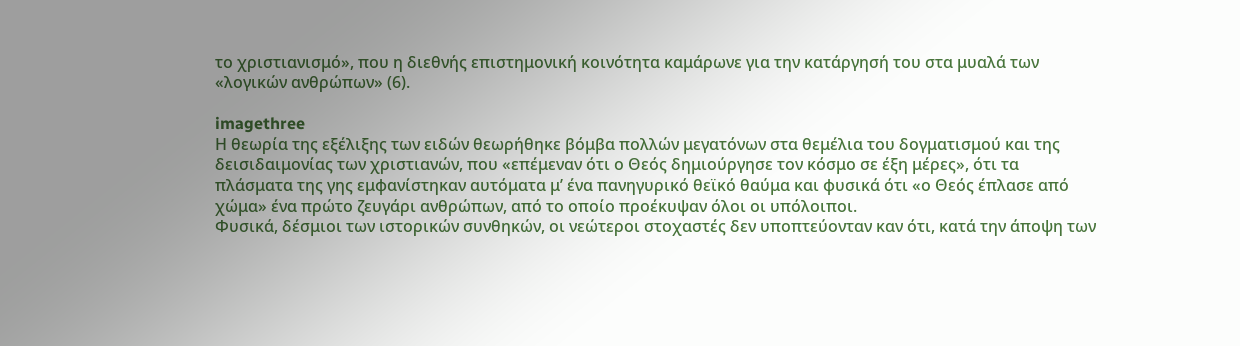το χριστιανισμό», που η διεθνής επιστημονική κοινότητα καμάρωνε για την κατάργησή του στα μυαλά των «λογικών ανθρώπων» (6).

imagethree
Η θεωρία της εξέλιξης των ειδών θεωρήθηκε βόμβα πολλών μεγατόνων στα θεμέλια του δογματισμού και της δεισιδαιμονίας των χριστιανών, που «επέμεναν ότι ο Θεός δημιούργησε τον κόσμο σε έξη μέρες», ότι τα πλάσματα της γης εμφανίστηκαν αυτόματα μ’ ένα πανηγυρικό θεϊκό θαύμα και φυσικά ότι «ο Θεός έπλασε από χώμα» ένα πρώτο ζευγάρι ανθρώπων, από το οποίο προέκυψαν όλοι οι υπόλοιποι.
Φυσικά, δέσμιοι των ιστορικών συνθηκών, οι νεώτεροι στοχαστές δεν υποπτεύονταν καν ότι, κατά την άποψη των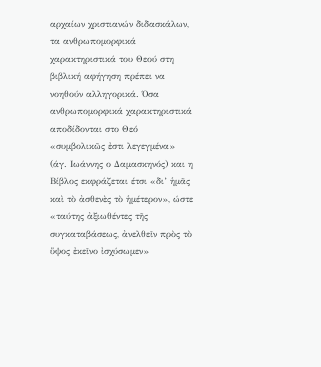αρχαίων χριστιανών διδασκάλων, τα ανθρωπομορφικά χαρακτηριστικά του Θεού στη βιβλική αφήγηση πρέπει να νοηθούν αλληγορικά. Όσα ανθρωπομορφικά χαρακτηριστικά αποδίδονται στο Θεό «συμβολικῶς ἐστι λεγεγμένα» (άγ. Ιωάννης ο Δαμασκηνός) και η Βίβλος εκφράζεται έτσι «δι’ ἡμᾶς καὶ τὸ ἀσθενὲς τὸ ἡμέτερον», ώστε «ταύτης ἀξιωθέντες τῆς συγκαταβάσεως, ἀνελθεῖν πρὸς τὸ ὕψος ἐκεῖνο ἰσχύσωμεν»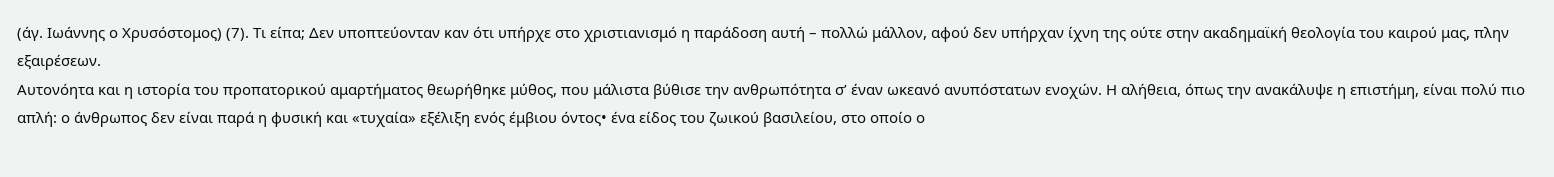(άγ. Ιωάννης ο Χρυσόστομος) (7). Τι είπα; Δεν υποπτεύονταν καν ότι υπήρχε στο χριστιανισμό η παράδοση αυτή – πολλώ μάλλον, αφού δεν υπήρχαν ίχνη της ούτε στην ακαδημαϊκή θεολογία του καιρού μας, πλην εξαιρέσεων.
Αυτονόητα και η ιστορία του προπατορικού αμαρτήματος θεωρήθηκε μύθος, που μάλιστα βύθισε την ανθρωπότητα σ’ έναν ωκεανό ανυπόστατων ενοχών. Η αλήθεια, όπως την ανακάλυψε η επιστήμη, είναι πολύ πιο απλή: ο άνθρωπος δεν είναι παρά η φυσική και «τυχαία» εξέλιξη ενός έμβιου όντος• ένα είδος του ζωικού βασιλείου, στο οποίο ο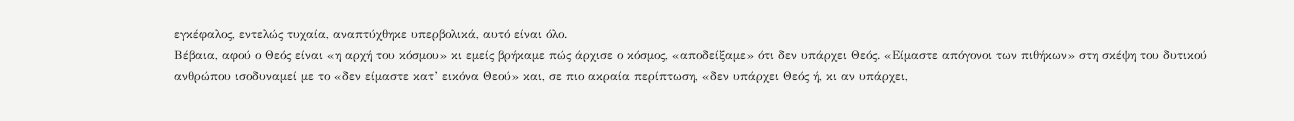εγκέφαλος, εντελώς τυχαία, αναπτύχθηκε υπερβολικά, αυτό είναι όλο.
Βέβαια, αφού ο Θεός είναι «η αρχή του κόσμου» κι εμείς βρήκαμε πώς άρχισε ο κόσμος, «αποδείξαμε» ότι δεν υπάρχει Θεός. «Είμαστε απόγονοι των πιθήκων» στη σκέψη του δυτικού ανθρώπου ισοδυναμεί με το «δεν είμαστε κατ’ εικόνα Θεού» και, σε πιο ακραία περίπτωση, «δεν υπάρχει Θεός ή, κι αν υπάρχει,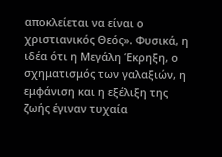αποκλείεται να είναι ο χριστιανικός Θεός». Φυσικά, η ιδέα ότι η Μεγάλη Έκρηξη, ο σχηματισμός των γαλαξιών, η εμφάνιση και η εξέλιξη της ζωής έγιναν τυχαία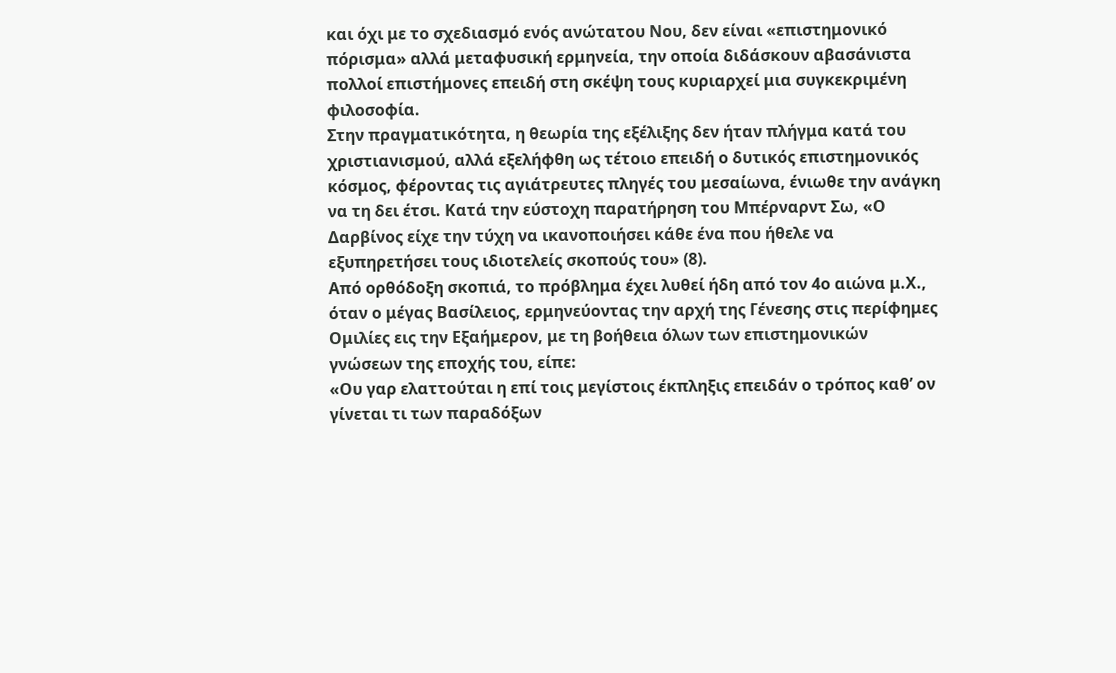και όχι με το σχεδιασμό ενός ανώτατου Νου, δεν είναι «επιστημονικό πόρισμα» αλλά μεταφυσική ερμηνεία, την οποία διδάσκουν αβασάνιστα πολλοί επιστήμονες επειδή στη σκέψη τους κυριαρχεί μια συγκεκριμένη φιλοσοφία.
Στην πραγματικότητα, η θεωρία της εξέλιξης δεν ήταν πλήγμα κατά του χριστιανισμού, αλλά εξελήφθη ως τέτοιο επειδή ο δυτικός επιστημονικός κόσμος, φέροντας τις αγιάτρευτες πληγές του μεσαίωνα, ένιωθε την ανάγκη να τη δει έτσι. Κατά την εύστοχη παρατήρηση του Μπέρναρντ Σω, «Ο Δαρβίνος είχε την τύχη να ικανοποιήσει κάθε ένα που ήθελε να εξυπηρετήσει τους ιδιοτελείς σκοπούς του» (8).
Από ορθόδοξη σκοπιά, το πρόβλημα έχει λυθεί ήδη από τον 4ο αιώνα μ.Χ., όταν ο μέγας Βασίλειος, ερμηνεύοντας την αρχή της Γένεσης στις περίφημες Ομιλίες εις την Εξαήμερον, με τη βοήθεια όλων των επιστημονικών γνώσεων της εποχής του, είπε:
«Ου γαρ ελαττούται η επί τοις μεγίστοις έκπληξις επειδάν ο τρόπος καθ’ ον γίνεται τι των παραδόξων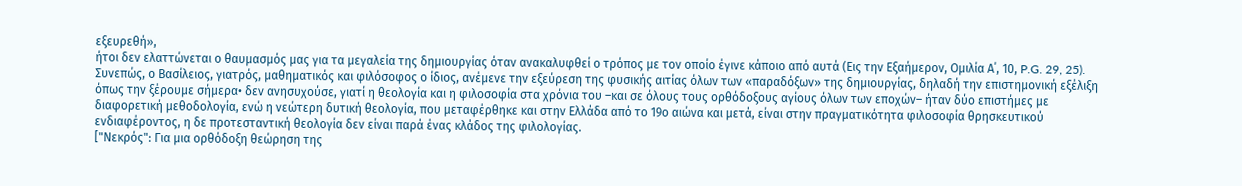εξευρεθή»,
ήτοι δεν ελαττώνεται ο θαυμασμός μας για τα μεγαλεία της δημιουργίας όταν ανακαλυφθεί ο τρόπος με τον οποίο έγινε κάποιο από αυτά (Εις την Εξαήμερον, Ομιλία Α΄, 10, P.G. 29, 25).
Συνεπώς, ο Βασίλειος, γιατρός, μαθηματικός και φιλόσοφος ο ίδιος, ανέμενε την εξεύρεση της φυσικής αιτίας όλων των «παραδόξων» της δημιουργίας, δηλαδή την επιστημονική εξέλιξη όπως την ξέρουμε σήμερα• δεν ανησυχούσε, γιατί η θεολογία και η φιλοσοφία στα χρόνια του –και σε όλους τους ορθόδοξους αγίους όλων των εποχών– ήταν δύο επιστήμες με διαφορετική μεθοδολογία, ενώ η νεώτερη δυτική θεολογία, που μεταφέρθηκε και στην Ελλάδα από το 19ο αιώνα και μετά, είναι στην πραγματικότητα φιλοσοφία θρησκευτικού ενδιαφέροντος, η δε προτεσταντική θεολογία δεν είναι παρά ένας κλάδος της φιλολογίας.
["Νεκρός": Για μια ορθόδοξη θεώρηση της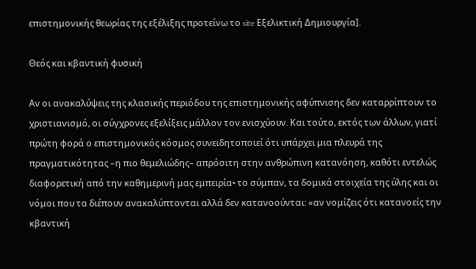επιστημονικής θεωρίας της εξέλιξης προτείνω το site Εξελικτική Δημιουργία].

Θεός και κβαντική φυσική

Αν οι ανακαλύψεις της κλασικής περιόδου της επιστημονικής αφύπνισης δεν καταρρίπτουν το χριστιανισμό, οι σύγχρονες εξελίξεις μάλλον τον ενισχύουν. Και τούτο, εκτός των άλλων, γιατί πρώτη φορά ο επιστημονικός κόσμος συνειδητοποιεί ότι υπάρχει μια πλευρά της πραγματικότητας –η πιο θεμελιώδης– απρόσιτη στην ανθρώπινη κατανόηση, καθότι εντελώς διαφορετική από την καθημερινή μας εμπειρία• το σύμπαν, τα δομικά στοιχεία της ύλης και οι νόμοι που τα διέπουν ανακαλύπτονται αλλά δεν κατανοούνται: «αν νομίζεις ότι κατανοείς την κβαντική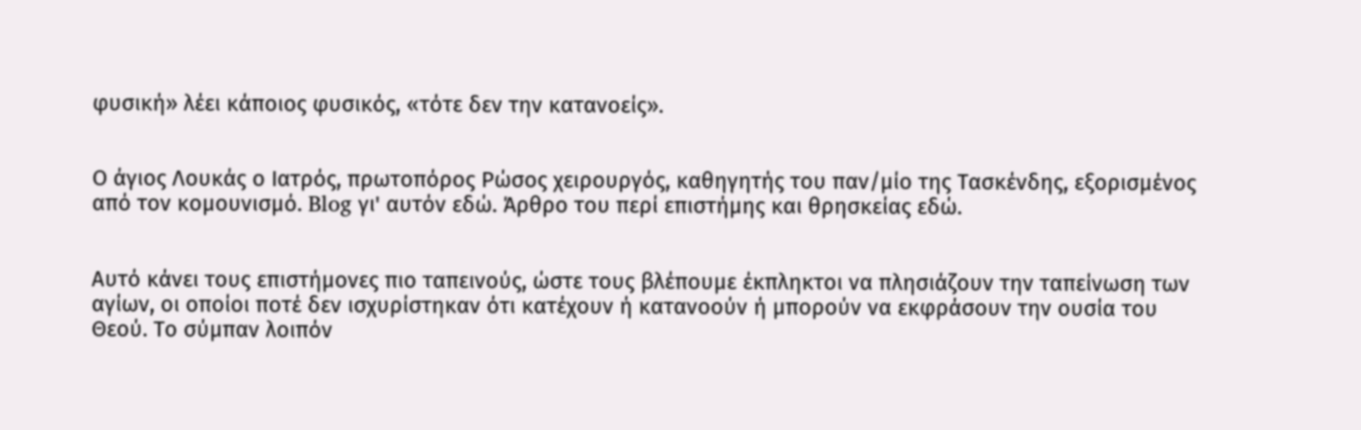φυσική» λέει κάποιος φυσικός, «τότε δεν την κατανοείς».


Ο άγιος Λουκάς ο Ιατρός, πρωτοπόρος Ρώσος χειρουργός, καθηγητής του παν/μίο της Τασκένδης, εξορισμένος από τον κομουνισμό. Blog γι' αυτόν εδώ. Άρθρο του περί επιστήμης και θρησκείας εδώ.


Αυτό κάνει τους επιστήμονες πιο ταπεινούς, ώστε τους βλέπουμε έκπληκτοι να πλησιάζουν την ταπείνωση των αγίων, οι οποίοι ποτέ δεν ισχυρίστηκαν ότι κατέχουν ή κατανοούν ή μπορούν να εκφράσουν την ουσία του Θεού. Το σύμπαν λοιπόν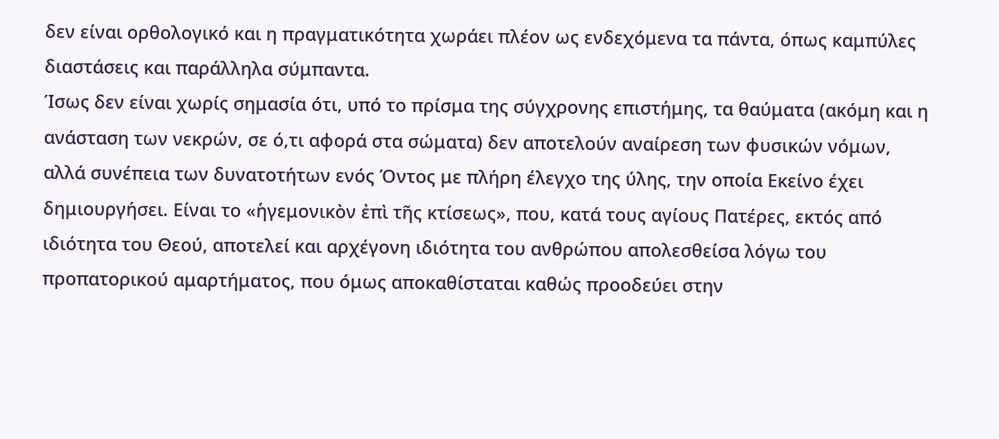δεν είναι ορθολογικό και η πραγματικότητα χωράει πλέον ως ενδεχόμενα τα πάντα, όπως καμπύλες διαστάσεις και παράλληλα σύμπαντα.
Ίσως δεν είναι χωρίς σημασία ότι, υπό το πρίσμα της σύγχρονης επιστήμης, τα θαύματα (ακόμη και η ανάσταση των νεκρών, σε ό,τι αφορά στα σώματα) δεν αποτελούν αναίρεση των φυσικών νόμων, αλλά συνέπεια των δυνατοτήτων ενός Όντος με πλήρη έλεγχο της ύλης, την οποία Εκείνο έχει δημιουργήσει. Είναι το «ἡγεμονικὸν ἐπὶ τῆς κτίσεως», που, κατά τους αγίους Πατέρες, εκτός από ιδιότητα του Θεού, αποτελεί και αρχέγονη ιδιότητα του ανθρώπου απολεσθείσα λόγω του προπατορικού αμαρτήματος, που όμως αποκαθίσταται καθώς προοδεύει στην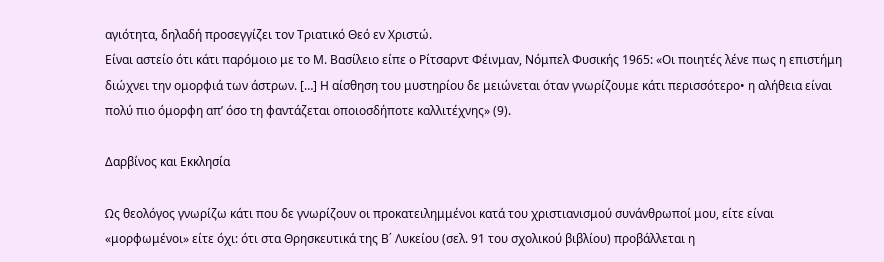αγιότητα, δηλαδή προσεγγίζει τον Τριατικό Θεό εν Χριστώ.
Είναι αστείο ότι κάτι παρόμοιο με το Μ. Βασίλειο είπε ο Ρίτσαρντ Φέινμαν, Νόμπελ Φυσικής 1965: «Οι ποιητές λένε πως η επιστήμη διώχνει την ομορφιά των άστρων. […] Η αίσθηση του μυστηρίου δε μειώνεται όταν γνωρίζουμε κάτι περισσότερο• η αλήθεια είναι πολύ πιο όμορφη απ’ όσο τη φαντάζεται οποιοσδήποτε καλλιτέχνης» (9).

Δαρβίνος και Εκκλησία

Ως θεολόγος γνωρίζω κάτι που δε γνωρίζουν οι προκατειλημμένοι κατά του χριστιανισμού συνάνθρωποί μου, είτε είναι «μορφωμένοι» είτε όχι: ότι στα Θρησκευτικά της Β΄ Λυκείου (σελ. 91 του σχολικού βιβλίου) προβάλλεται η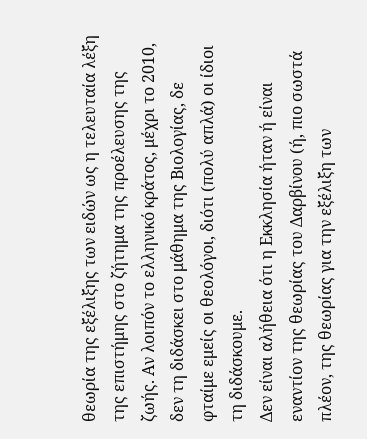θεωρία της εξέλιξης των ειδών ως η τελευταία λέξη της επιστήμης στο ζήτημα της προέλευσης της ζωής. Αν λοιπόν το ελληνικό κράτος, μέχρι το 2010, δεν τη διδάσκει στο μάθημα της Βιολογίας, δε φταίμε εμείς οι θεολόγοι, διότι (πολύ απλά) οι ίδιοι τη διδάσκουμε.
Δεν είναι αλήθεια ότι η Εκκλησία ήταν ή είναι εναντίον της θεωρίας του Δαρβίνου (ή, πιο σωστά πλέον, της θεωρίας για την εξέλιξη των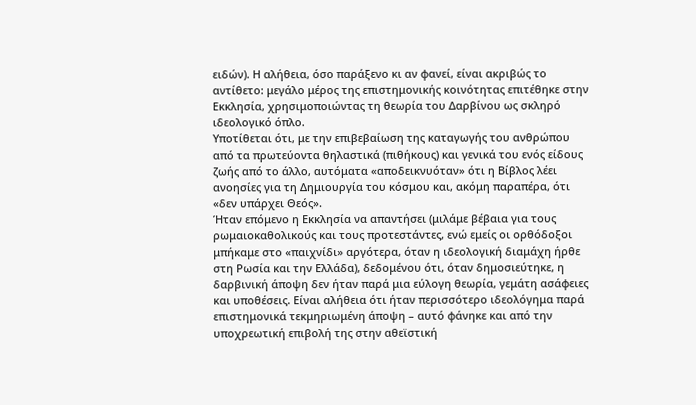ειδών). Η αλήθεια, όσο παράξενο κι αν φανεί, είναι ακριβώς το αντίθετο: μεγάλο μέρος της επιστημονικής κοινότητας επιτέθηκε στην Εκκλησία, χρησιμοποιώντας τη θεωρία του Δαρβίνου ως σκληρό ιδεολογικό όπλο.
Υποτίθεται ότι, με την επιβεβαίωση της καταγωγής του ανθρώπου από τα πρωτεύοντα θηλαστικά (πιθήκους) και γενικά του ενός είδους ζωής από το άλλο, αυτόματα «αποδεικνυόταν» ότι η Βίβλος λέει ανοησίες για τη Δημιουργία του κόσμου και, ακόμη παραπέρα, ότι «δεν υπάρχει Θεός».
Ήταν επόμενο η Εκκλησία να απαντήσει (μιλάμε βέβαια για τους ρωμαιοκαθολικούς και τους προτεστάντες, ενώ εμείς οι ορθόδοξοι μπήκαμε στο «παιχνίδι» αργότερα, όταν η ιδεολογική διαμάχη ήρθε στη Ρωσία και την Ελλάδα), δεδομένου ότι, όταν δημοσιεύτηκε, η δαρβινική άποψη δεν ήταν παρά μια εύλογη θεωρία, γεμάτη ασάφειες και υποθέσεις. Είναι αλήθεια ότι ήταν περισσότερο ιδεολόγημα παρά επιστημονικά τεκμηριωμένη άποψη – αυτό φάνηκε και από την υποχρεωτική επιβολή της στην αθεϊστική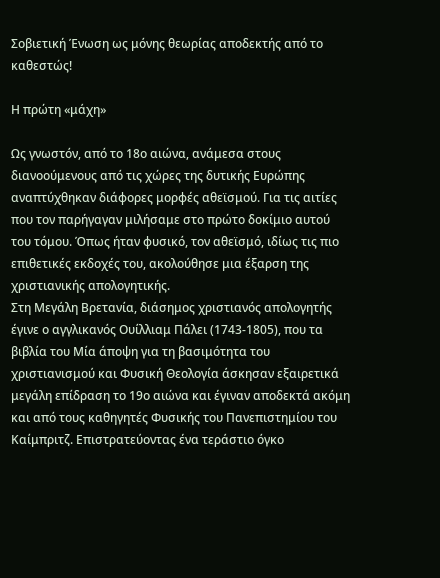Σοβιετική Ένωση ως μόνης θεωρίας αποδεκτής από το καθεστώς!

Η πρώτη «μάχη»

Ως γνωστόν, από το 18ο αιώνα, ανάμεσα στους διανοούμενους από τις χώρες της δυτικής Ευρώπης αναπτύχθηκαν διάφορες μορφές αθεϊσμού. Για τις αιτίες που τον παρήγαγαν μιλήσαμε στο πρώτο δοκίμιο αυτού του τόμου. Όπως ήταν φυσικό, τον αθεϊσμό, ιδίως τις πιο επιθετικές εκδοχές του, ακολούθησε μια έξαρση της χριστιανικής απολογητικής.
Στη Μεγάλη Βρετανία, διάσημος χριστιανός απολογητής έγινε ο αγγλικανός Ουίλλιαμ Πάλει (1743-1805), που τα βιβλία του Μία άποψη για τη βασιμότητα του χριστιανισμού και Φυσική Θεολογία άσκησαν εξαιρετικά μεγάλη επίδραση το 19ο αιώνα και έγιναν αποδεκτά ακόμη και από τους καθηγητές Φυσικής του Πανεπιστημίου του Καίμπριτζ. Επιστρατεύοντας ένα τεράστιο όγκο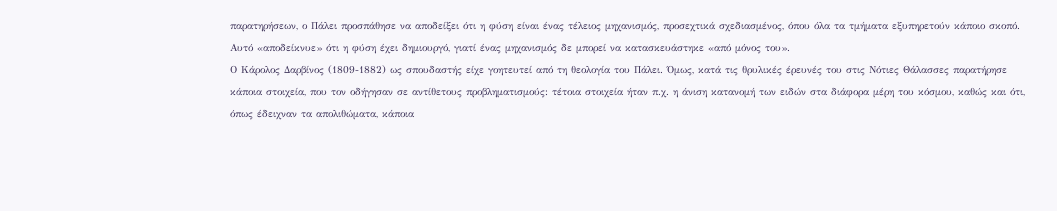παρατηρήσεων, ο Πάλει προσπάθησε να αποδείξει ότι η φύση είναι ένας τέλειος μηχανισμός, προσεχτικά σχεδιασμένος, όπου όλα τα τμήματα εξυπηρετούν κάποιο σκοπό. Αυτό «αποδείκνυε» ότι η φύση έχει δημιουργό, γιατί ένας μηχανισμός δε μπορεί να κατασκευάστηκε «από μόνος του».
Ο Κάρολος Δαρβίνος (1809-1882) ως σπουδαστής είχε γοητευτεί από τη θεολογία του Πάλει. Όμως, κατά τις θρυλικές έρευνές του στις Νότιες Θάλασσες παρατήρησε κάποια στοιχεία, που τον οδήγησαν σε αντίθετους προβληματισμούς: τέτοια στοιχεία ήταν π.χ. η άνιση κατανομή των ειδών στα διάφορα μέρη του κόσμου, καθώς και ότι, όπως έδειχναν τα απολιθώματα, κάποια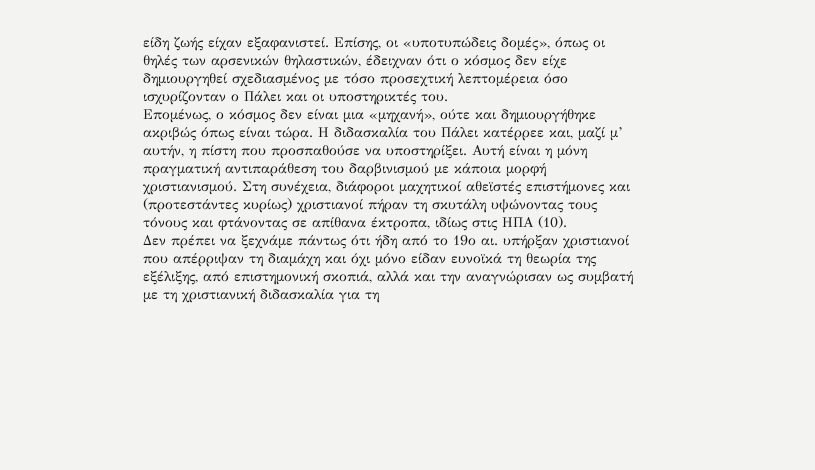είδη ζωής είχαν εξαφανιστεί. Επίσης, οι «υποτυπώδεις δομές», όπως οι θηλές των αρσενικών θηλαστικών, έδειχναν ότι ο κόσμος δεν είχε δημιουργηθεί σχεδιασμένος με τόσο προσεχτική λεπτομέρεια όσο ισχυρίζονταν ο Πάλει και οι υποστηρικτές του.
Επομένως, ο κόσμος δεν είναι μια «μηχανή», ούτε και δημιουργήθηκε ακριβώς όπως είναι τώρα. Η διδασκαλία του Πάλει κατέρρεε και, μαζί μ’ αυτήν, η πίστη που προσπαθούσε να υποστηρίξει. Αυτή είναι η μόνη πραγματική αντιπαράθεση του δαρβινισμού με κάποια μορφή χριστιανισμού. Στη συνέχεια, διάφοροι μαχητικοί αθεϊστές επιστήμονες και (προτεστάντες κυρίως) χριστιανοί πήραν τη σκυτάλη υψώνοντας τους τόνους και φτάνοντας σε απίθανα έκτροπα, ιδίως στις ΗΠΑ (10).
Δεν πρέπει να ξεχνάμε πάντως ότι ήδη από το 19ο αι. υπήρξαν χριστιανοί που απέρριψαν τη διαμάχη και όχι μόνο είδαν ευνοϊκά τη θεωρία της εξέλιξης, από επιστημονική σκοπιά, αλλά και την αναγνώρισαν ως συμβατή με τη χριστιανική διδασκαλία για τη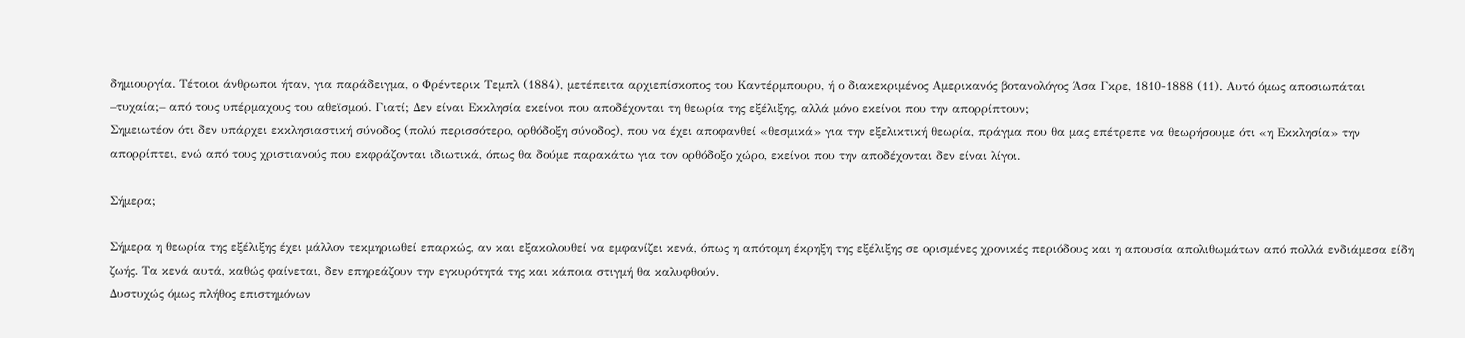δημιουργία. Τέτοιοι άνθρωποι ήταν, για παράδειγμα, ο Φρέντερικ Τεμπλ (1884), μετέπειτα αρχιεπίσκοπος του Καντέρμπουρυ, ή ο διακεκριμένος Αμερικανός βοτανολόγος Άσα Γκρε, 1810-1888 (11). Αυτό όμως αποσιωπάται –τυχαία;– από τους υπέρμαχους του αθεϊσμού. Γιατί; Δεν είναι Εκκλησία εκείνοι που αποδέχονται τη θεωρία της εξέλιξης, αλλά μόνο εκείνοι που την απορρίπτουν;
Σημειωτέον ότι δεν υπάρχει εκκλησιαστική σύνοδος (πολύ περισσότερο, ορθόδοξη σύνοδος), που να έχει αποφανθεί «θεσμικά» για την εξελικτική θεωρία, πράγμα που θα μας επέτρεπε να θεωρήσουμε ότι «η Εκκλησία» την απορρίπτει, ενώ από τους χριστιανούς που εκφράζονται ιδιωτικά, όπως θα δούμε παρακάτω για τον ορθόδοξο χώρο, εκείνοι που την αποδέχονται δεν είναι λίγοι.

Σήμερα;

Σήμερα η θεωρία της εξέλιξης έχει μάλλον τεκμηριωθεί επαρκώς, αν και εξακολουθεί να εμφανίζει κενά, όπως η απότομη έκρηξη της εξέλιξης σε ορισμένες χρονικές περιόδους και η απουσία απολιθωμάτων από πολλά ενδιάμεσα είδη ζωής. Τα κενά αυτά, καθώς φαίνεται, δεν επηρεάζουν την εγκυρότητά της και κάποια στιγμή θα καλυφθούν.
Δυστυχώς όμως πλήθος επιστημόνων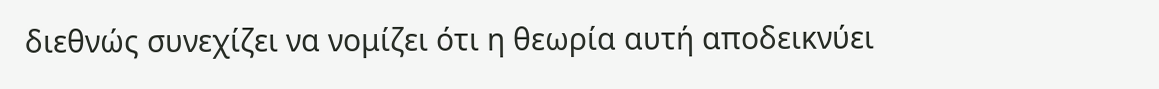διεθνώς συνεχίζει να νομίζει ότι η θεωρία αυτή αποδεικνύει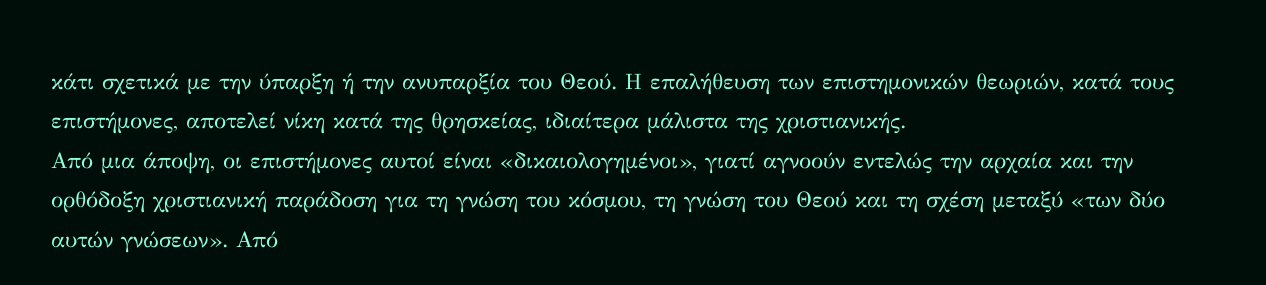κάτι σχετικά με την ύπαρξη ή την ανυπαρξία του Θεού. Η επαλήθευση των επιστημονικών θεωριών, κατά τους επιστήμονες, αποτελεί νίκη κατά της θρησκείας, ιδιαίτερα μάλιστα της χριστιανικής.
Από μια άποψη, οι επιστήμονες αυτοί είναι «δικαιολογημένοι», γιατί αγνοούν εντελώς την αρχαία και την ορθόδοξη χριστιανική παράδοση για τη γνώση του κόσμου, τη γνώση του Θεού και τη σχέση μεταξύ «των δύο αυτών γνώσεων». Από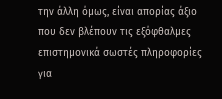την άλλη όμως, είναι απορίας άξιο που δεν βλέπουν τις εξόφθαλμες επιστημονικά σωστές πληροφορίες για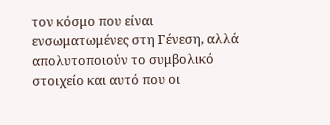τον κόσμο που είναι ενσωματωμένες στη Γένεση, αλλά απολυτοποιούν το συμβολικό στοιχείο και αυτό που οι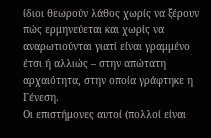ίδιοι θεωρούν λάθος χωρίς να ξέρουν πώς ερμηνεύεται και χωρίς να αναρωτιούνται γιατί είναι γραμμένο έτσι ή αλλιώς – στην απώτατη αρχαιότητα, στην οποία γράφτηκε η Γένεση.
Οι επιστήμονες αυτοί (πολλοί είναι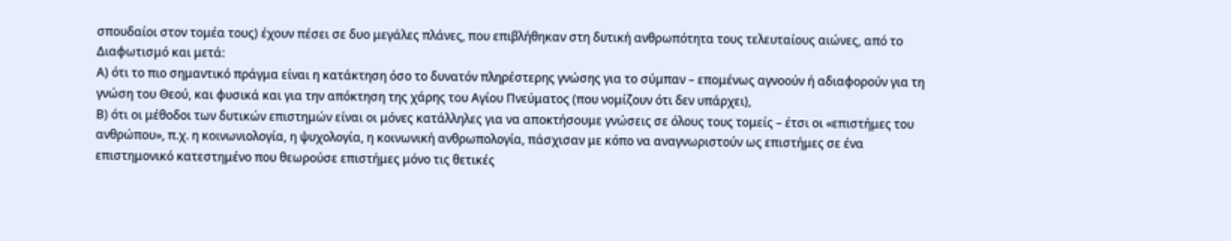σπουδαίοι στον τομέα τους) έχουν πέσει σε δυο μεγάλες πλάνες, που επιβλήθηκαν στη δυτική ανθρωπότητα τους τελευταίους αιώνες, από το Διαφωτισμό και μετά:
Α) ότι το πιο σημαντικό πράγμα είναι η κατάκτηση όσο το δυνατόν πληρέστερης γνώσης για το σύμπαν – επομένως αγνοούν ή αδιαφορούν για τη γνώση του Θεού, και φυσικά και για την απόκτηση της χάρης του Αγίου Πνεύματος (που νομίζουν ότι δεν υπάρχει),
Β) ότι οι μέθοδοι των δυτικών επιστημών είναι οι μόνες κατάλληλες για να αποκτήσουμε γνώσεις σε όλους τους τομείς – έτσι οι «επιστήμες του ανθρώπου», π.χ. η κοινωνιολογία, η ψυχολογία, η κοινωνική ανθρωπολογία, πάσχισαν με κόπο να αναγνωριστούν ως επιστήμες σε ένα επιστημονικό κατεστημένο που θεωρούσε επιστήμες μόνο τις θετικές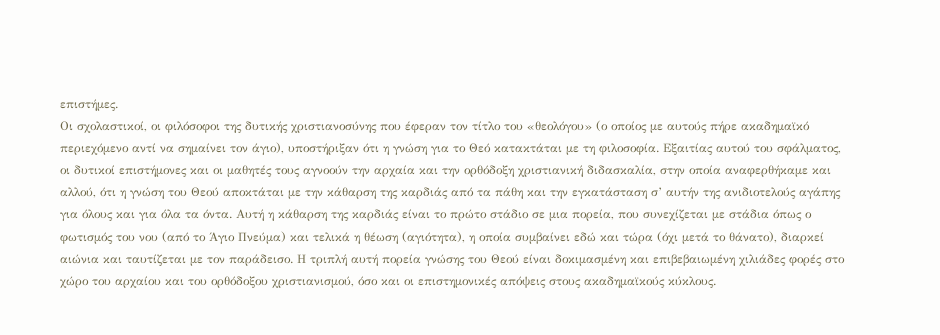επιστήμες.
Οι σχολαστικοί, οι φιλόσοφοι της δυτικής χριστιανοσύνης που έφεραν τον τίτλο του «θεολόγου» (ο οποίος με αυτούς πήρε ακαδημαϊκό περιεχόμενο αντί να σημαίνει τον άγιο), υποστήριξαν ότι η γνώση για το Θεό κατακτάται με τη φιλοσοφία. Εξαιτίας αυτού του σφάλματος, οι δυτικοί επιστήμονες και οι μαθητές τους αγνοούν την αρχαία και την ορθόδοξη χριστιανική διδασκαλία, στην οποία αναφερθήκαμε και αλλού, ότι η γνώση του Θεού αποκτάται με την κάθαρση της καρδιάς από τα πάθη και την εγκατάσταση σ’ αυτήν της ανιδιοτελούς αγάπης για όλους και για όλα τα όντα. Αυτή η κάθαρση της καρδιάς είναι το πρώτο στάδιο σε μια πορεία, που συνεχίζεται με στάδια όπως ο φωτισμός του νου (από το Άγιο Πνεύμα) και τελικά η θέωση (αγιότητα), η οποία συμβαίνει εδώ και τώρα (όχι μετά το θάνατο), διαρκεί αιώνια και ταυτίζεται με τον παράδεισο. Η τριπλή αυτή πορεία γνώσης του Θεού είναι δοκιμασμένη και επιβεβαιωμένη χιλιάδες φορές στο χώρο του αρχαίου και του ορθόδοξου χριστιανισμού, όσο και οι επιστημονικές απόψεις στους ακαδημαϊκούς κύκλους.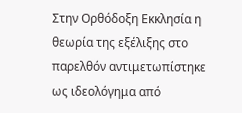Στην Ορθόδοξη Εκκλησία η θεωρία της εξέλιξης στο παρελθόν αντιμετωπίστηκε ως ιδεολόγημα από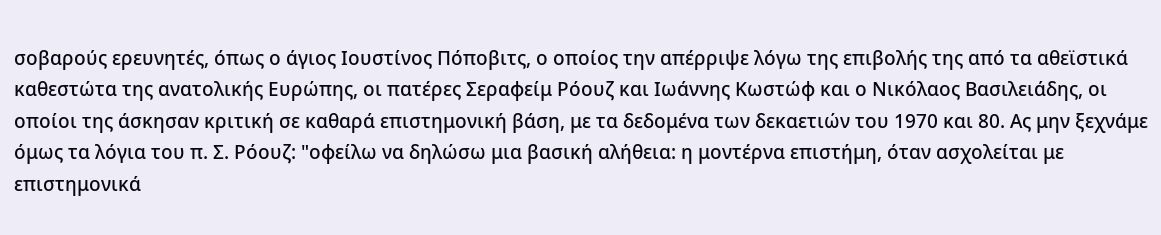σοβαρούς ερευνητές, όπως ο άγιος Ιουστίνος Πόποβιτς, ο οποίος την απέρριψε λόγω της επιβολής της από τα αθεϊστικά καθεστώτα της ανατολικής Ευρώπης, οι πατέρες Σεραφείμ Ρόουζ και Ιωάννης Κωστώφ και ο Νικόλαος Βασιλειάδης, οι οποίοι της άσκησαν κριτική σε καθαρά επιστημονική βάση, με τα δεδομένα των δεκαετιών του 1970 και 80. Ας μην ξεχνάμε όμως τα λόγια του π. Σ. Ρόουζ: "οφείλω να δηλώσω μια βασική αλήθεια: η μοντέρνα επιστήμη, όταν ασχολείται με επιστημονικά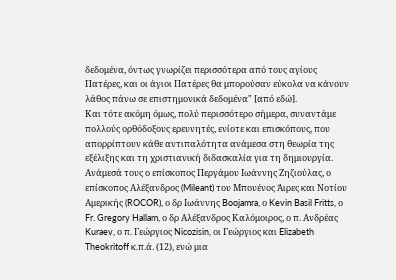δεδομένα, όντως γνωρίζει περισσότερα από τους αγίους Πατέρες, και οι άγιοι Πατέρες θα μπορούσαν εύκολα να κάνουν λάθος πάνω σε επιστημονικά δεδομένα" [από εδώ].
Και τότε ακόμη όμως, πολύ περισσότερο σήμερα, συναντάμε πολλούς ορθόδοξους ερευνητές, ενίοτε και επισκόπους, που απορρίπτουν κάθε αντιπαλότητα ανάμεσα στη θεωρία της εξέλιξης και τη χριστιανική διδασκαλία για τη δημιουργία. Ανάμεσά τους ο επίσκοπος Περγάμου Ιωάννης Ζηζιούλας, ο επίσκοπος Αλέξανδρος (Mileant) του Μπουένος Άιρες και Νοτίου Αμερικής (ROCOR), ο δρ Ιωάννης Boojamra, ο Kevin Basil Fritts, ο Fr. Gregory Hallam, ο δρ Αλέξανδρος Καλόμοιρος, ο π. Ανδρέας Kuraev, ο π. Γεώργιος Nicozisin, οι Γεώργιος και Elizabeth Theokritoff κ.π.ά. (12), ενώ μια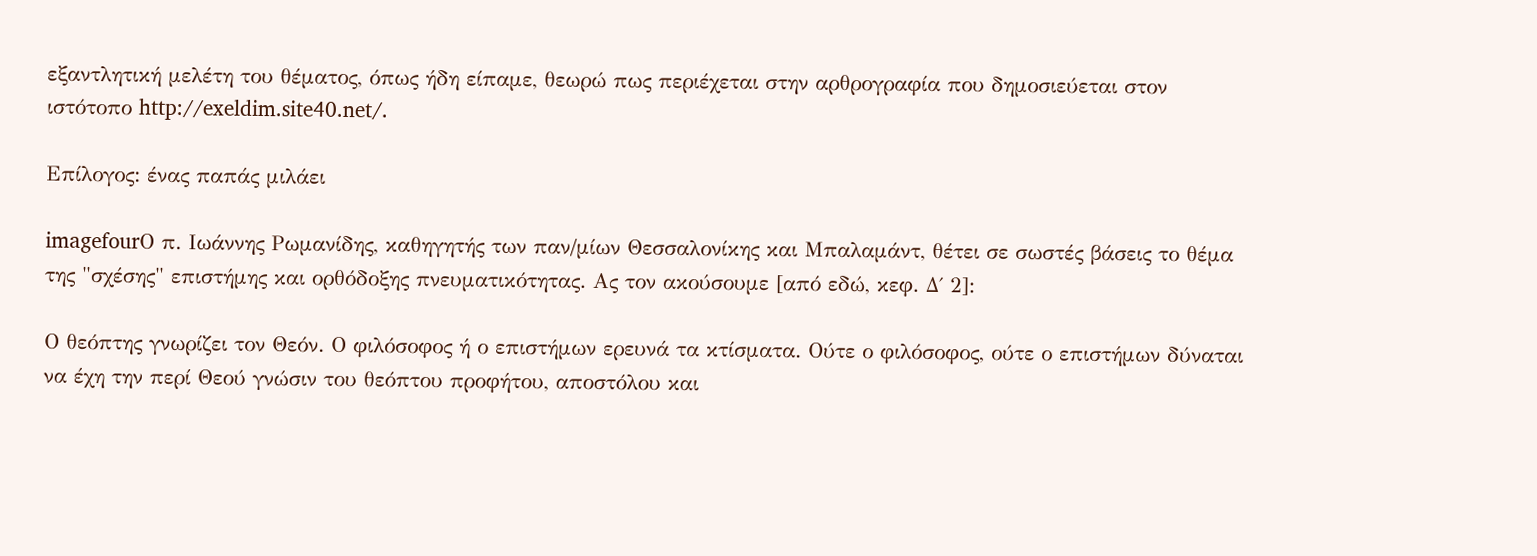εξαντλητική μελέτη του θέματος, όπως ήδη είπαμε, θεωρώ πως περιέχεται στην αρθρογραφία που δημοσιεύεται στον ιστότοπο http://exeldim.site40.net/.

Επίλογος: ένας παπάς μιλάει

imagefourΟ π. Ιωάννης Ρωμανίδης, καθηγητής των παν/μίων Θεσσαλονίκης και Μπαλαμάντ, θέτει σε σωστές βάσεις το θέμα της "σχέσης" επιστήμης και ορθόδοξης πνευματικότητας. Ας τον ακούσουμε [από εδώ, κεφ. Δ΄ 2]:

Ο θεόπτης γνωρίζει τον Θεόν. Ο φιλόσοφος ή ο επιστήμων ερευνά τα κτίσματα. Ούτε ο φιλόσοφος, ούτε ο επιστήμων δύναται να έχη την περί Θεού γνώσιν του θεόπτου προφήτου, αποστόλου και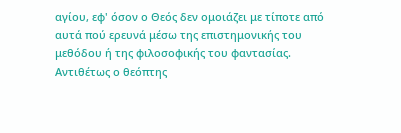αγίου, εφ' όσον ο Θεός δεν ομοιάζει με τίποτε από αυτά πού ερευνά μέσω της επιστημονικής του μεθόδου ή της φιλοσοφικής του φαντασίας. Αντιθέτως ο θεόπτης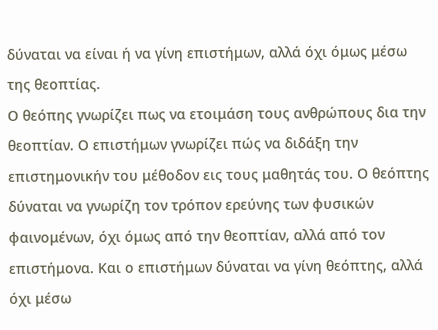δύναται να είναι ή να γίνη επιστήμων, αλλά όχι όμως μέσω της θεοπτίας.
Ο θεόπης γνωρίζει πως να ετοιμάση τους ανθρώπους δια την θεοπτίαν. Ο επιστήμων γνωρίζει πώς να διδάξη την επιστημονικήν του μέθοδον εις τους μαθητάς του. Ο θεόπτης δύναται να γνωρίζη τον τρόπον ερεύνης των φυσικών φαινομένων, όχι όμως από την θεοπτίαν, αλλά από τον επιστήμονα. Και ο επιστήμων δύναται να γίνη θεόπτης, αλλά όχι μέσω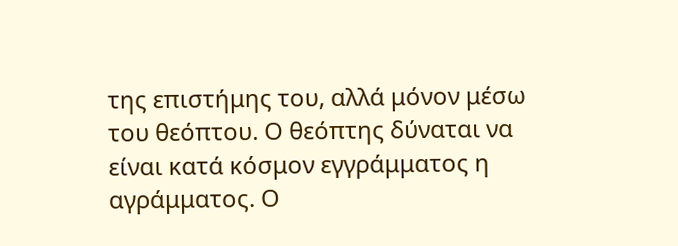της επιστήμης του, αλλά μόνον μέσω του θεόπτου. Ο θεόπτης δύναται να είναι κατά κόσμον εγγράμματος η αγράμματος. Ο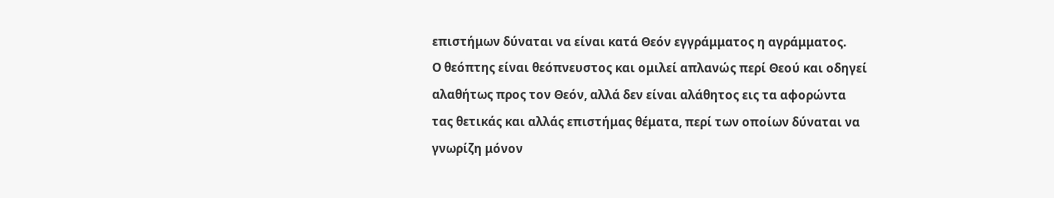επιστήμων δύναται να είναι κατά Θεόν εγγράμματος η αγράμματος.
Ο θεόπτης είναι θεόπνευστος και ομιλεί απλανώς περί Θεού και οδηγεί αλαθήτως προς τον Θεόν, αλλά δεν είναι αλάθητος εις τα αφορώντα τας θετικάς και αλλάς επιστήμας θέματα, περί των οποίων δύναται να γνωρίζη μόνον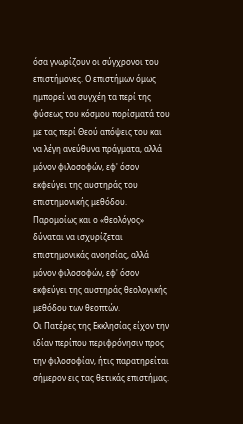όσα γνωρίζουν οι σύγχρονοι του επιστήμονες. Ο επιστήμων όμως ημπορεί να συγχέη τα περί της φύσεως του κόσμου πορίσματά του με τας περί Θεού απόψεις του και να λέγη ανεύθυνα πράγματα, αλλά μόνον φιλοσοφών, εφ' όσον εκφεύγει της αυστηράς του επιστημονικής μεθόδου.
Παρομοίως και ο «θεολόγος» δύναται να ισχυρίζεται επιστημονικάς ανοησίας, αλλά μόνον φιλοσοφών, εφ' όσον εκφεύγει της αυστηράς θεολογικής μεθόδου των θεοπτών.
Οι Πατέρες της Εκκλησίας είχον την ιδίαν περίπου περιφρόνησιν προς την φιλοσοφίαν, ήτις παρατηρείται σήμερον εις τας θετικάς επιστήμας.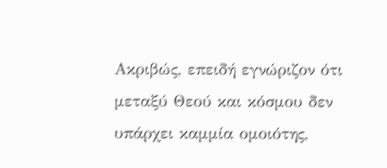Ακριβώς, επειδή εγνώριζον ότι μεταξύ Θεού και κόσμου δεν υπάρχει καμμία ομοιότης,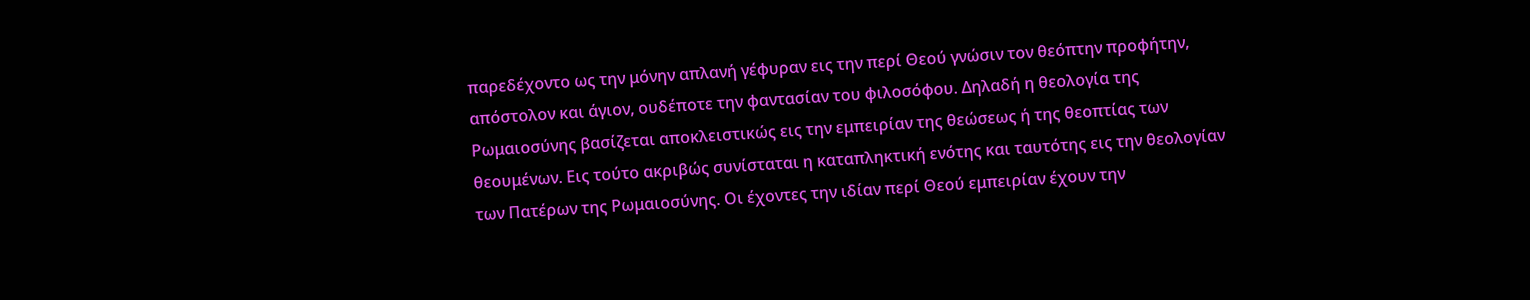παρεδέχοντο ως την μόνην απλανή γέφυραν εις την περί Θεού γνώσιν τον θεόπτην προφήτην, απόστολον και άγιον, ουδέποτε την φαντασίαν του φιλοσόφου. Δηλαδή η θεολογία της Ρωμαιοσύνης βασίζεται αποκλειστικώς εις την εμπειρίαν της θεώσεως ή της θεοπτίας των θεουμένων. Εις τούτο ακριβώς συνίσταται η καταπληκτική ενότης και ταυτότης εις την θεολογίαν των Πατέρων της Ρωμαιοσύνης. Οι έχοντες την ιδίαν περί Θεού εμπειρίαν έχουν την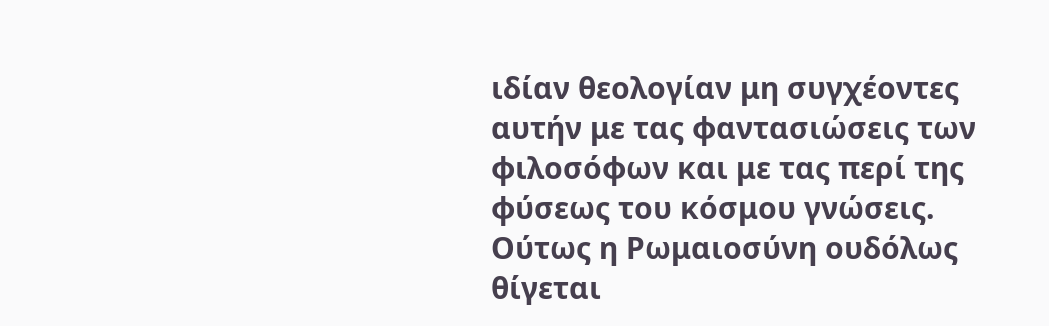ιδίαν θεολογίαν μη συγχέοντες αυτήν με τας φαντασιώσεις των φιλοσόφων και με τας περί της φύσεως του κόσμου γνώσεις.
Ούτως η Ρωμαιοσύνη ουδόλως θίγεται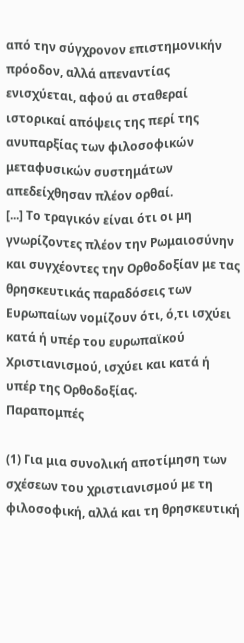από την σύγχρονον επιστημονικήν πρόοδον, αλλά απεναντίας ενισχύεται, αφού αι σταθεραί ιστορικαί απόψεις της περί της ανυπαρξίας των φιλοσοφικών μεταφυσικών συστημάτων απεδείχθησαν πλέον ορθαί.
[...] Το τραγικόν είναι ότι οι μη γνωρίζοντες πλέον την Ρωμαιοσύνην και συγχέοντες την Ορθοδοξίαν με τας θρησκευτικάς παραδόσεις των Ευρωπαίων νομίζουν ότι, ό,τι ισχύει κατά ή υπέρ του ευρωπαϊκού Χριστιανισμού, ισχύει και κατά ή υπέρ της Ορθοδοξίας.
Παραπομπές

(1) Για μια συνολική αποτίμηση των σχέσεων του χριστιανισμού με τη φιλοσοφική, αλλά και τη θρησκευτική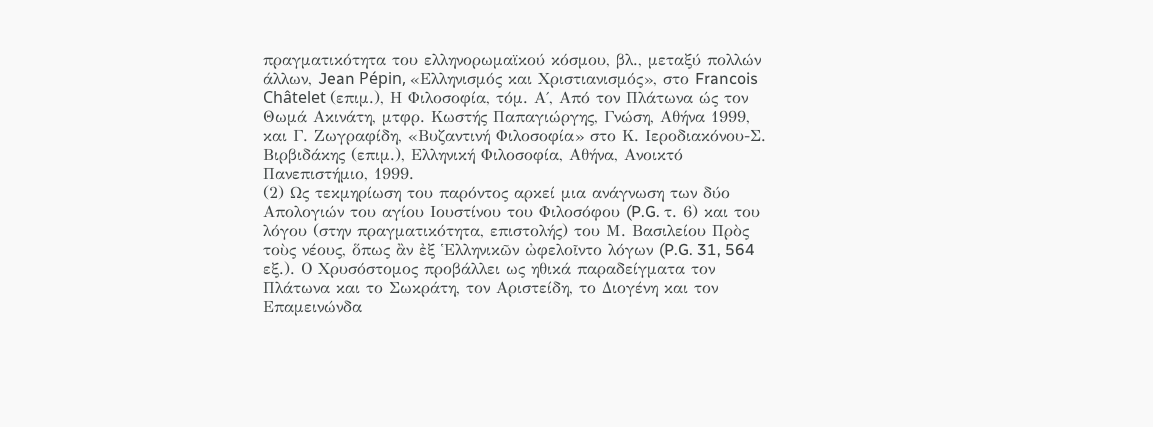πραγματικότητα του ελληνορωμαϊκού κόσμου, βλ., μεταξύ πολλών άλλων, Jean Pépin, «Ελληνισμός και Χριστιανισμός», στο Francois Châtelet (επιμ.), Η Φιλοσοφία, τόμ. Α΄, Από τον Πλάτωνα ώς τον Θωμά Ακινάτη, μτφρ. Κωστής Παπαγιώργης, Γνώση, Αθήνα 1999, και Γ. Ζωγραφίδη, «Βυζαντινή Φιλοσοφία» στο Κ. Ιεροδιακόνου-Σ. Βιρβιδάκης (επιμ.), Ελληνική Φιλοσοφία, Αθήνα, Ανοικτό Πανεπιστήμιο, 1999.
(2) Ως τεκμηρίωση του παρόντος αρκεί μια ανάγνωση των δύο Απολογιών του αγίου Ιουστίνου του Φιλοσόφου (P.G. τ. 6) και του λόγου (στην πραγματικότητα, επιστολής) του Μ. Βασιλείου Πρὸς τοὺς νέους, ὅπως ἂν ἐξ Ἑλληνικῶν ὠφελοῖντο λόγων (P.G. 31, 564 εξ.). Ο Χρυσόστομος προβάλλει ως ηθικά παραδείγματα τον Πλάτωνα και το Σωκράτη, τον Αριστείδη, το Διογένη και τον Επαμεινώνδα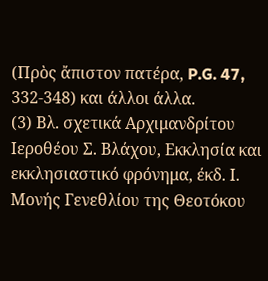(Πρὸς ἄπιστον πατέρα, P.G. 47, 332-348) και άλλοι άλλα.
(3) Βλ. σχετικά Αρχιμανδρίτου Ιεροθέου Σ. Βλάχου, Εκκλησία και εκκλησιαστικό φρόνημα, έκδ. Ι. Μονής Γενεθλίου της Θεοτόκου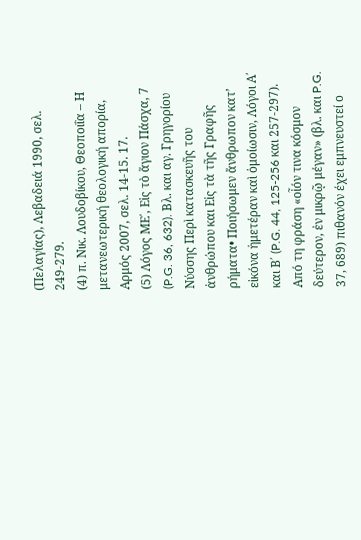(Πελαγίας), Λεβαδειά 1990, σελ. 249-279.
(4) π. Νικ. Λουδοβίκου, Θεοποιΐα – Η μετανεωτερική θεολογική απορία, Αρμός 2007, σελ. 14-15. 17.
(5) Λόγος ΜΕ΄, Εἰς τὸ ἅγιον Πάσχα, 7 (P.G. 36, 632). Βλ. και αγ. Γρηγορίου Νύσσης Περὶ κατασκευῆς του ἀνθρώπου και Εἰς τὰ τῆς Γραφῆς ρήματα• Ποιήσωμεν ἄνθρωπον κατ’ εἰκόνα ἡμετέραν καὶ ὁμοίωσιν, Λόγοι Α΄ και Β΄ (P.G. 44, 125-256 και 257-297). Από τη φράση «οἷόν τινα κόσμον δεύτερον, ἐν μικρῷ μέγαν» (βλ. και P.G. 37, 689) πιθανόν έχει εμπνευστεί ο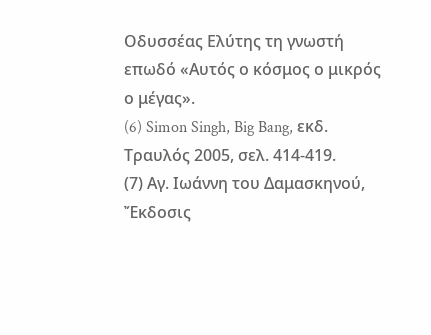Οδυσσέας Ελύτης τη γνωστή επωδό «Αυτός ο κόσμος ο μικρός ο μέγας».
(6) Simon Singh, Big Bang, εκδ. Τραυλός 2005, σελ. 414-419.
(7) Αγ. Ιωάννη του Δαμασκηνού, Ἔκδοσις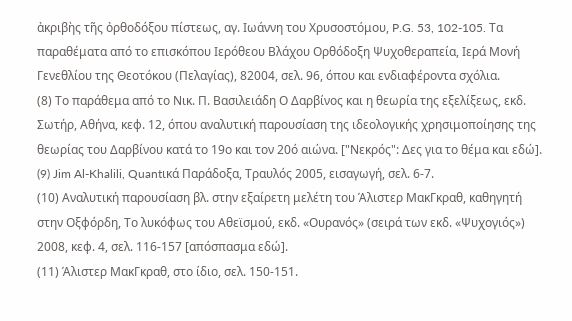ἀκριβὴς τῆς ὀρθοδόξου πίστεως, αγ. Ιωάννη του Χρυσοστόμου, P.G. 53, 102-105. Τα παραθέματα από το επισκόπου Ιερόθεου Βλάχου Ορθόδοξη Ψυχοθεραπεία, Ιερά Μονή Γενεθλίου της Θεοτόκου (Πελαγίας), 82004, σελ. 96, όπου και ενδιαφέροντα σχόλια.
(8) Το παράθεμα από το Νικ. Π. Βασιλειάδη Ο Δαρβίνος και η θεωρία της εξελίξεως, εκδ. Σωτήρ, Αθήνα, κεφ. 12, όπου αναλυτική παρουσίαση της ιδεολογικής χρησιμοποίησης της θεωρίας του Δαρβίνου κατά το 19ο και τον 20ό αιώνα. ["Νεκρός": Δες για το θέμα και εδώ].
(9) Jim Al-Khalili, Quantικά Παράδοξα, Τραυλός 2005, εισαγωγή, σελ. 6-7.
(10) Αναλυτική παρουσίαση βλ. στην εξαίρετη μελέτη του Άλιστερ ΜακΓκραθ, καθηγητή στην Οξφόρδη, Το λυκόφως του Αθεϊσμού, εκδ. «Ουρανός» (σειρά των εκδ. «Ψυχογιός») 2008, κεφ. 4, σελ. 116-157 [απόσπασμα εδώ].
(11) Άλιστερ ΜακΓκραθ, στο ίδιο, σελ. 150-151.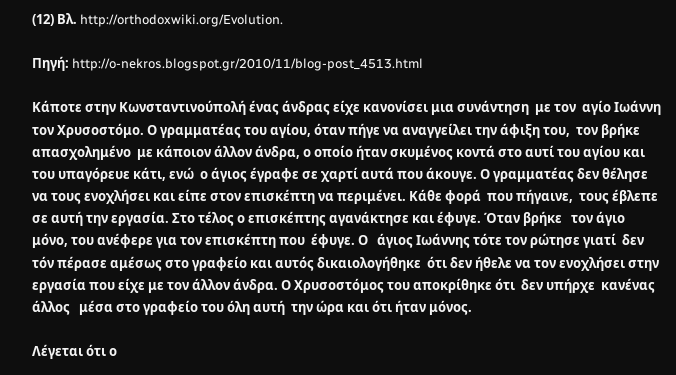(12) Βλ. http://orthodoxwiki.org/Evolution.

Πηγή: http://o-nekros.blogspot.gr/2010/11/blog-post_4513.html

Κάποτε στην Κωνσταντινούπολή ένας άνδρας είχε κανονίσει μια συνάντηση  με τον  αγίο Ιωάννη τον Χρυσοστόμο. Ο γραμματέας του αγίου, όταν πήγε να αναγγείλει την άφιξη του,  τον βρήκε απασχολημένο  με κάποιον άλλον άνδρα, ο οποίο ήταν σκυμένος κοντά στο αυτί του αγίου και του υπαγόρευε κάτι, ενώ  ο άγιος έγραφε σε χαρτί αυτά που άκουγε. Ο γραμματέας δεν θέλησε να τους ενοχλήσει και είπε στον επισκέπτη να περιμένει. Κάθε φορά  που πήγαινε,  τους έβλεπε σε αυτή την εργασία. Στο τέλος ο επισκέπτης αγανάκτησε και έφυγε. Όταν βρήκε   τον άγιο μόνο, του ανέφερε για τον επισκέπτη που  έφυγε. Ο   άγιος Ιωάννης τότε τον ρώτησε γιατί  δεν τόν πέρασε αμέσως στο γραφείο και αυτός δικαιολογήθηκε  ότι δεν ήθελε να τον ενοχλήσει στην εργασία που είχε με τον άλλον άνδρα. Ο Χρυσοστόμος του αποκρίθηκε ότι  δεν υπήρχε  κανένας άλλος   μέσα στο γραφείο του όλη αυτή  την ώρα και ότι ήταν μόνος.

Λέγεται ότι ο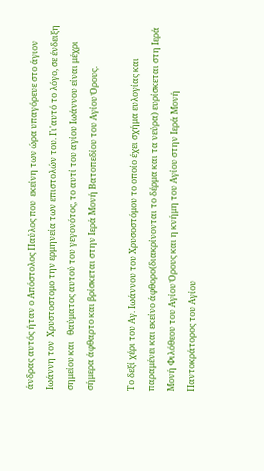άνδρας αυτός ήταν ο Απόστολος Παύλος που  εκείνη των ώρα υπαγόρευε στο άγιον Ιωάννη τον  Χρυστοστομο την ερμηνεία των επιστολών του. Γι'αυτό το λόγο, σε ένδειξη σημείου και   θαύματος αυτού του γεγονότος, το αυτί του αγίου Ιωάννου είναι μέχρι σήμερα άφθαρτο και βρίσκεται στην Ιερά Μονή Βατοπεδίου του Αγίου Όρους.

Το δεξί χέρι του Αγ. Ιωάννου του Χρυσοστόμου το οποίο έχει σχήμα ευλογίας και παραμένει και εκείνο άφθορο(διακρίνονται το δέρμα και τα νεύρα) ευρίσκεται στη Ιερά Μονή Φιλόθεου του Αγίου Όρους και η κνήμη του Αγίου στην Ιερά Μονή Παντοκράτορος του Αγίου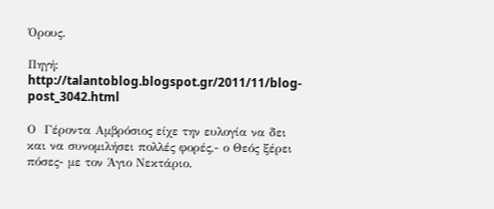Όρους.

Πηγή: http://talantoblog.blogspot.gr/2011/11/blog-post_3042.html

Ο  Γέροντα Αμβρόσιος είχε την ευλογία να δει και να συνομιλήσει πολλές φορές,- ο Θεός ξέρει πόσες- με τον Άγιο Νεκτάριο.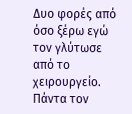Δυο φορές από όσο ξέρω εγώ τον γλύτωσε από το χειρουργείο. Πάντα τον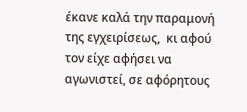έκανε καλά την παραμονή της εγχειρίσεως,  κι αφού τον είχε αφήσει να αγωνιστεί, σε αφόρητους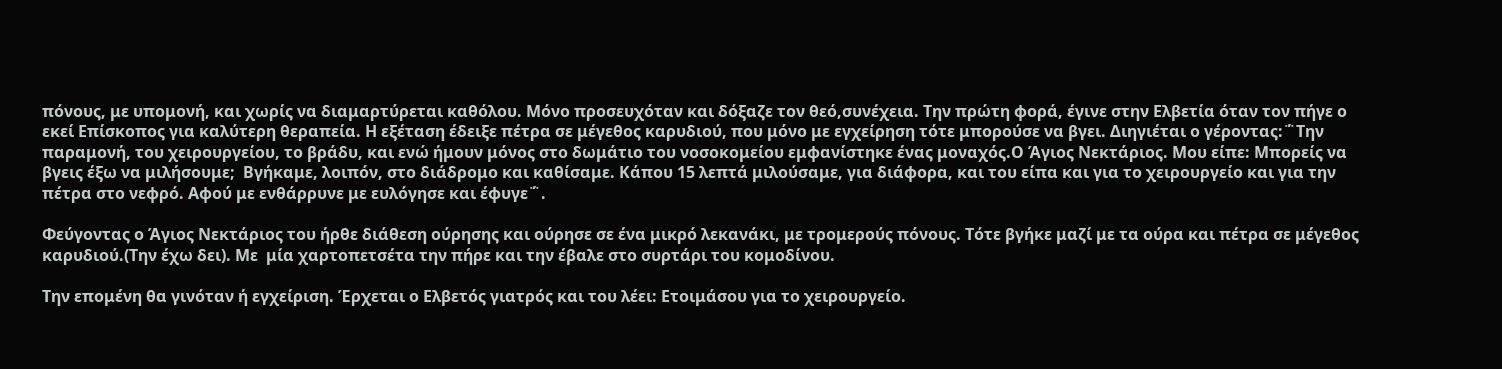πόνους, με υπομονή, και χωρίς να διαμαρτύρεται καθόλου. Μόνο προσευχόταν και δόξαζε τον θεό,συνέχεια. Την πρώτη φορά, έγινε στην Ελβετία όταν τον πήγε ο εκεί Επίσκοπος για καλύτερη θεραπεία. Η εξέταση έδειξε πέτρα σε μέγεθος καρυδιού, που μόνο με εγχείρηση τότε μπορούσε να βγει. Διηγιέται ο γέροντας:΅Την παραμονή, του χειρουργείου, το βράδυ, και ενώ ήμουν μόνος στο δωμάτιο του νοσοκομείου εμφανίστηκε ένας μοναχός.Ο Άγιος Νεκτάριος. Μου είπε: Μπορείς να βγεις έξω να μιλήσουμε;  Βγήκαμε, λοιπόν, στο διάδρομο και καθίσαμε. Κάπου 15 λεπτά μιλούσαμε, για διάφορα, και του είπα και για το χειρουργείο και για την πέτρα στο νεφρό. Αφού με ενθάρρυνε με ευλόγησε και έφυγε΅.

Φεύγοντας ο Άγιος Νεκτάριος του ήρθε διάθεση ούρησης και ούρησε σε ένα μικρό λεκανάκι, με τρομερούς πόνους. Τότε βγήκε μαζί με τα ούρα και πέτρα σε μέγεθος καρυδιού.(Την έχω δει). Με  μία χαρτοπετσέτα την πήρε και την έβαλε στο συρτάρι του κομοδίνου.

Την επομένη θα γινόταν ή εγχείριση. Έρχεται ο Ελβετός γιατρός και του λέει: Ετοιμάσου για το χειρουργείο.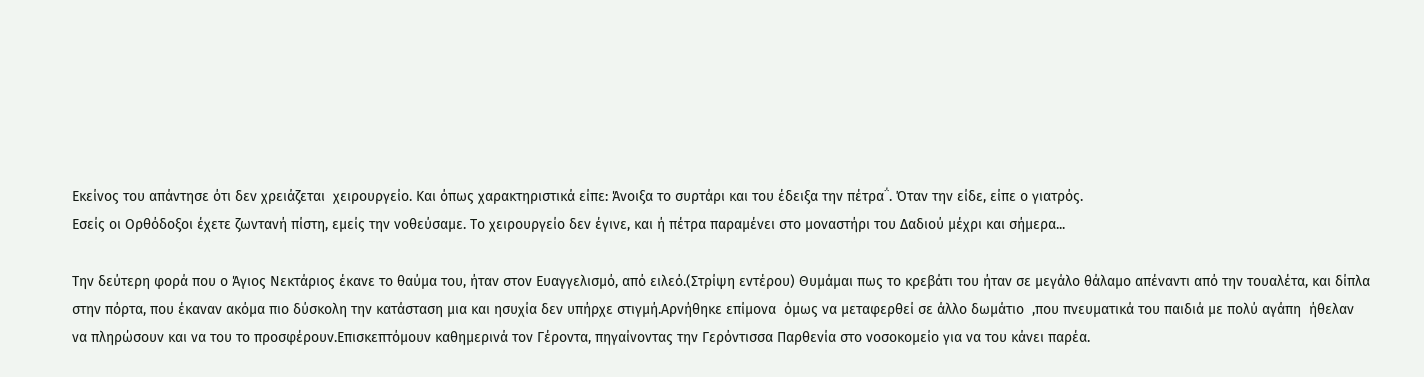Εκείνος του απάντησε ότι δεν χρειάζεται  χειρουργείο. Και όπως χαρακτηριστικά είπε: Άνοιξα το συρτάρι και του έδειξα την πέτρα΅. Όταν την είδε, είπε ο γιατρός.
Εσείς οι Ορθόδοξοι έχετε ζωντανή πίστη, εμείς την νοθεύσαμε. Το χειρουργείο δεν έγινε, και ή πέτρα παραμένει στο μοναστήρι του Δαδιού μέχρι και σήμερα...

Την δεύτερη φορά που ο Άγιος Νεκτάριος έκανε το θαύμα του, ήταν στον Ευαγγελισμό, από ειλεό.(Στρίψη εντέρου) Θυμάμαι πως το κρεβάτι του ήταν σε μεγάλο θάλαμο απέναντι από την τουαλέτα, και δίπλα στην πόρτα, που έκαναν ακόμα πιο δύσκολη την κατάσταση μια και ησυχία δεν υπήρχε στιγμή.Αρνήθηκε επίμονα  όμως να μεταφερθεί σε άλλο δωμάτιο  ,που πνευματικά του παιδιά με πολύ αγάπη  ήθελαν να πληρώσουν και να του το προσφέρουν.Επισκεπτόμουν καθημερινά τον Γέροντα, πηγαίνοντας την Γερόντισσα Παρθενία στο νοσοκομείο για να του κάνει παρέα.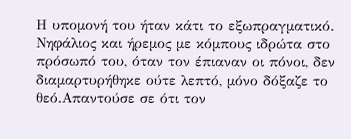Η υπομονή του ήταν κάτι το εξωπραγματικό. Νηφάλιος και ήρεμος με κόμπους ιδρώτα στο πρόσωπό του, όταν τον έπιαναν οι πόνοι, δεν διαμαρτυρήθηκε ούτε λεπτό, μόνο δόξαζε το θεό.Απαντούσε σε ότι τον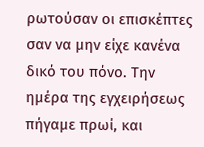ρωτούσαν οι επισκέπτες σαν να μην είχε κανένα δικό του πόνο. Την ημέρα της εγχειρήσεως πήγαμε πρωί, και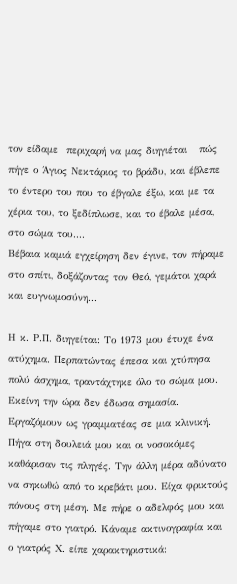τον είδαμε  περιχαρή να μας διηγιέται   πώς πήγε ο Άγιος Νεκτάριος το βράδυ, και έβλεπε το έντερο του που το έβγαλε έξω, και με τα χέρια του, το ξεδίπλωσε, και το έβαλε μέσα, στο σώμα του....
Βέβαια καμιά εγχείρηση δεν έγινε, τον πήραμε στο σπίτι, δοξάζοντας τον Θεό, γεμάτοι χαρά και ευγνωμοσύνη...

Η κ. Ρ.Π. διηγείται: Το 1973 μου έτυχε ένα ατύχημα. Περπατώντας έπεσα και χτύπησα πολύ άσχημα, τραντάχτηκε όλο το σώμα μου. Εκείνη την ώρα δεν έδωσα σημασία. Εργαζόμουν ως γραμματέας σε μια κλινική. Πήγα στη δουλειά μου και οι νοσοκόμες καθάρισαν τις πληγές. Την άλλη μέρα αδύνατο να σηκωθώ από το κρεβάτι μου. Είχα φρικτούς πόνους στη μέση. Με πήρε ο αδελφός μου και πήγαμε στο γιατρό. Κάναμε ακτινογραφία και ο γιατρός Χ. είπε χαρακτηριστικά: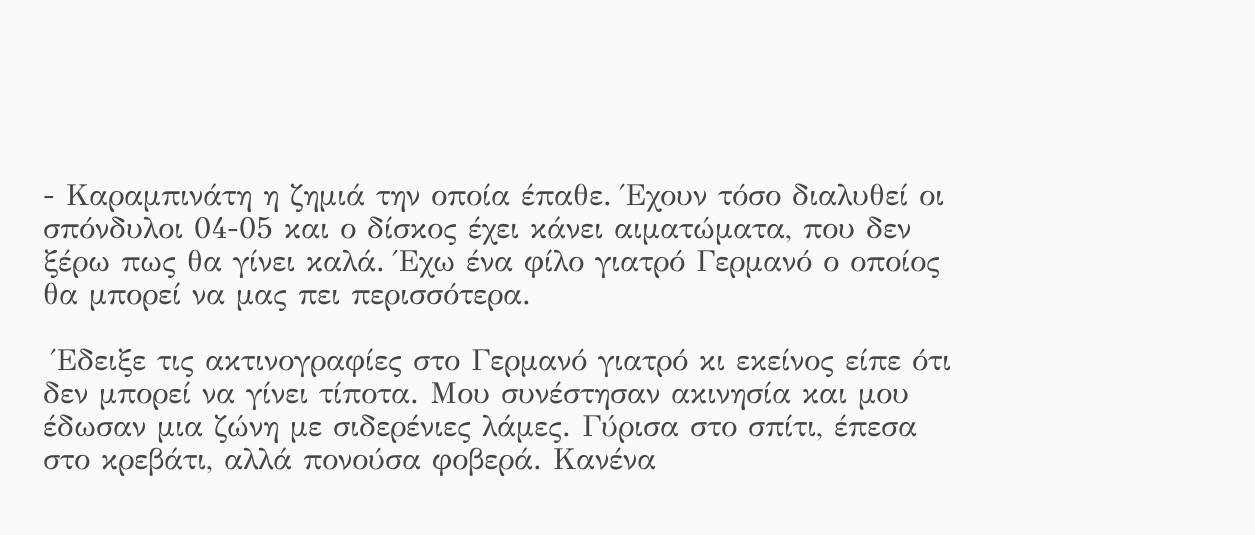- Καραμπινάτη η ζημιά την οποία έπαθε. Έχουν τόσο διαλυθεί οι σπόνδυλοι 04-05 και ο δίσκος έχει κάνει αιματώματα, που δεν ξέρω πως θα γίνει καλά. Έχω ένα φίλο γιατρό Γερμανό ο οποίος θα μπορεί να μας πει περισσότερα.

 Έδειξε τις ακτινογραφίες στο Γερμανό γιατρό κι εκείνος είπε ότι δεν μπορεί να γίνει τίποτα. Μου συνέστησαν ακινησία και μου έδωσαν μια ζώνη με σιδερένιες λάμες. Γύρισα στο σπίτι, έπεσα στο κρεβάτι, αλλά πονούσα φοβερά. Κανένα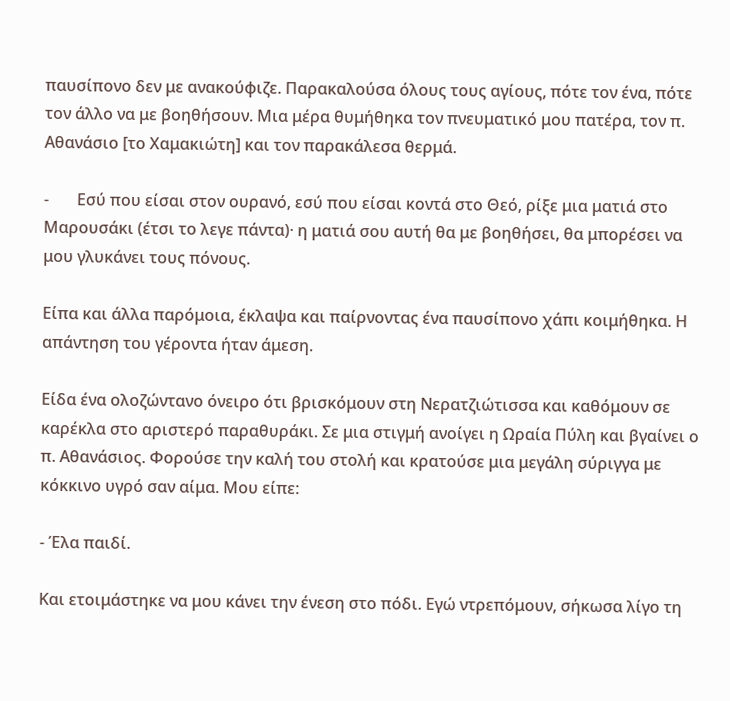παυσίπονο δεν με ανακούφιζε. Παρακαλούσα όλους τους αγίους, πότε τον ένα, πότε τον άλλο να με βοηθήσουν. Μια μέρα θυμήθηκα τον πνευματικό μου πατέρα, τον π. Αθανάσιο [το Χαμακιώτη] και τον παρακάλεσα θερμά.

-       Εσύ που είσαι στον ουρανό, εσύ που είσαι κοντά στο Θεό, ρίξε μια ματιά στο Μαρουσάκι (έτσι το λεγε πάντα)· η ματιά σου αυτή θα με βοηθήσει, θα μπορέσει να μου γλυκάνει τους πόνους.

Είπα και άλλα παρόμοια, έκλαψα και παίρνοντας ένα παυσίπονο χάπι κοιμήθηκα. Η απάντηση του γέροντα ήταν άμεση.

Είδα ένα ολοζώντανο όνειρο ότι βρισκόμουν στη Νερατζιώτισσα και καθόμουν σε καρέκλα στο αριστερό παραθυράκι. Σε μια στιγμή ανοίγει η Ωραία Πύλη και βγαίνει ο π. Αθανάσιος. Φορούσε την καλή του στολή και κρατούσε μια μεγάλη σύριγγα με κόκκινο υγρό σαν αίμα. Μου είπε:

- Έλα παιδί.

Και ετοιμάστηκε να μου κάνει την ένεση στο πόδι. Εγώ ντρεπόμουν, σήκωσα λίγο τη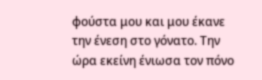φούστα μου και μου έκανε την ένεση στο γόνατο. Την ώρα εκείνη ένιωσα τον πόνο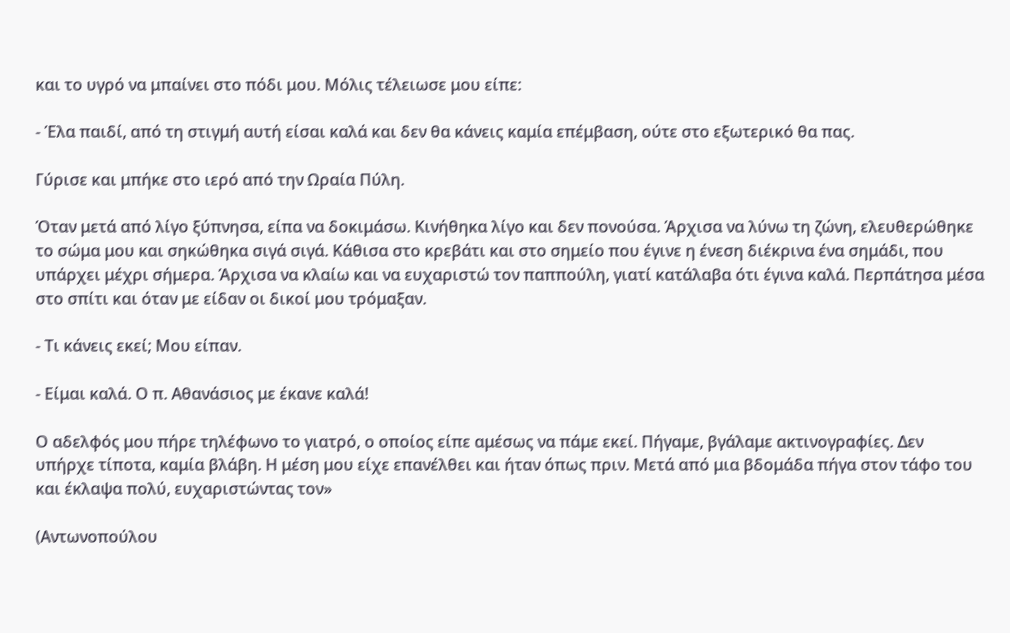και το υγρό να μπαίνει στο πόδι μου. Μόλις τέλειωσε μου είπε:

- Έλα παιδί, από τη στιγμή αυτή είσαι καλά και δεν θα κάνεις καμία επέμβαση, ούτε στο εξωτερικό θα πας.

Γύρισε και μπήκε στο ιερό από την Ωραία Πύλη.

Όταν μετά από λίγο ξύπνησα, είπα να δοκιμάσω. Κινήθηκα λίγο και δεν πονούσα. Άρχισα να λύνω τη ζώνη, ελευθερώθηκε το σώμα μου και σηκώθηκα σιγά σιγά. Κάθισα στο κρεβάτι και στο σημείο που έγινε η ένεση διέκρινα ένα σημάδι, που υπάρχει μέχρι σήμερα. Άρχισα να κλαίω και να ευχαριστώ τον παππούλη, γιατί κατάλαβα ότι έγινα καλά. Περπάτησα μέσα στο σπίτι και όταν με είδαν οι δικοί μου τρόμαξαν.

- Τι κάνεις εκεί; Μου είπαν.

- Είμαι καλά. Ο π. Αθανάσιος με έκανε καλά!

Ο αδελφός μου πήρε τηλέφωνο το γιατρό, ο οποίος είπε αμέσως να πάμε εκεί. Πήγαμε, βγάλαμε ακτινογραφίες. Δεν υπήρχε τίποτα, καμία βλάβη. Η μέση μου είχε επανέλθει και ήταν όπως πριν. Μετά από μια βδομάδα πήγα στον τάφο του και έκλαψα πολύ, ευχαριστώντας τον»

(Αντωνοπούλου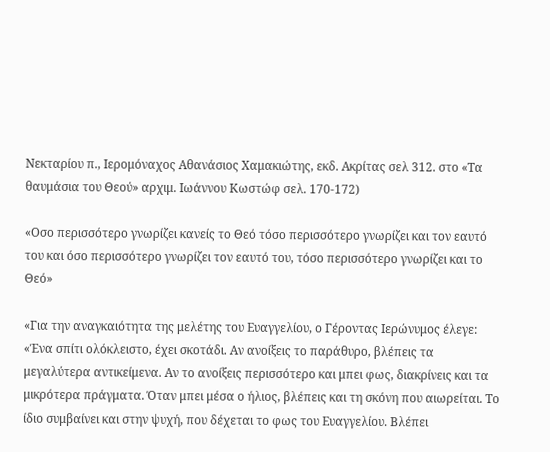Νεκταρίου π., Ιερομόναχος Αθανάσιος Χαμακιώτης, εκδ. Ακρίτας σελ 312. στο «Τα θαυμάσια του Θεού» αρχιμ. Ιωάννου Κωστώφ σελ. 170-172)

«Οσο περισσότερο γνωρίζει κανείς το Θεό τόσο περισσότερο γνωρίζει και τον εαυτό του και όσο περισσότερο γνωρίζει τον εαυτό του, τόσο περισσότερο γνωρίζει και το Θεό»

«Για την αναγκαιότητα της μελέτης του Ευαγγελίου, ο Γέροντας Ιερώνυμος έλεγε:
«Ένα σπίτι ολόκλειστο, έχει σκοτάδι. Αν ανοίξεις το παράθυρο, βλέπεις τα μεγαλύτερα αντικείμενα. Αν το ανοίξεις περισσότερο και μπει φως, διακρίνεις και τα μικρότερα πράγματα. Όταν μπει μέσα ο ήλιος, βλέπεις και τη σκόνη που αιωρείται. Το ίδιο συμβαίνει και στην ψυχή, που δέχεται το φως του Ευαγγελίου. Βλέπει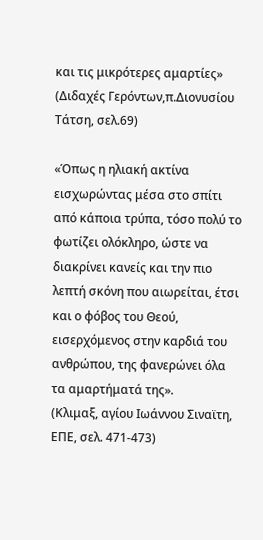και τις μικρότερες αμαρτίες»
(Διδαχές Γερόντων,π.Διονυσίου Τάτση, σελ.69)

«Όπως η ηλιακή ακτίνα εισχωρώντας μέσα στο σπίτι από κάποια τρύπα, τόσο πολύ το φωτίζει ολόκληρο, ώστε να διακρίνει κανείς και την πιο λεπτή σκόνη που αιωρείται, έτσι και ο φόβος του Θεού, εισερχόμενος στην καρδιά του ανθρώπου, της φανερώνει όλα τα αμαρτήματά της».
(Κλιμαξ, αγίου Ιωάννου Σιναϊτη, ΕΠΕ, σελ. 471-473)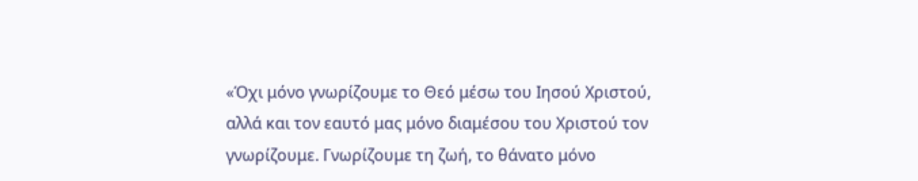«Όχι μόνο γνωρίζουμε το Θεό μέσω του Ιησού Χριστού, αλλά και τον εαυτό μας μόνο διαμέσου του Χριστού τον γνωρίζουμε. Γνωρίζουμε τη ζωή, το θάνατο μόνο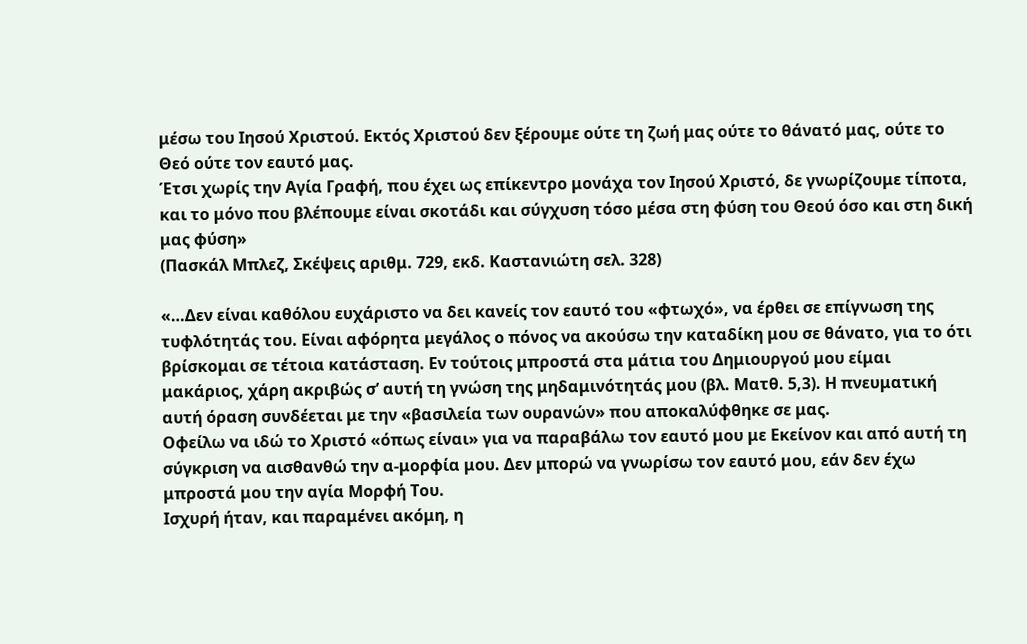μέσω του Ιησού Χριστού. Εκτός Χριστού δεν ξέρουμε ούτε τη ζωή μας ούτε το θάνατό μας, ούτε το Θεό ούτε τον εαυτό μας.
Έτσι χωρίς την Αγία Γραφή, που έχει ως επίκεντρο μονάχα τον Ιησού Χριστό, δε γνωρίζουμε τίποτα, και το μόνο που βλέπουμε είναι σκοτάδι και σύγχυση τόσο μέσα στη φύση του Θεού όσο και στη δική μας φύση»
(Πασκάλ Μπλεζ, Σκέψεις αριθμ. 729, εκδ. Καστανιώτη σελ. 328)

«…Δεν είναι καθόλου ευχάριστο να δει κανείς τον εαυτό του «φτωχό», να έρθει σε επίγνωση της τυφλότητάς του. Είναι αφόρητα μεγάλος ο πόνος να ακούσω την καταδίκη μου σε θάνατο, για το ότι βρίσκομαι σε τέτοια κατάσταση. Εν τούτοις μπροστά στα μάτια του Δημιουργού μου είμαι μακάριος, χάρη ακριβώς σ’ αυτή τη γνώση της μηδαμινότητάς μου (βλ. Ματθ. 5,3). Η πνευματική αυτή όραση συνδέεται με την «βασιλεία των ουρανών» που αποκαλύφθηκε σε μας.
Οφείλω να ιδώ το Χριστό «όπως είναι» για να παραβάλω τον εαυτό μου με Εκείνον και από αυτή τη σύγκριση να αισθανθώ την α-μορφία μου. Δεν μπορώ να γνωρίσω τον εαυτό μου, εάν δεν έχω μπροστά μου την αγία Μορφή Του.
Ισχυρή ήταν, και παραμένει ακόμη, η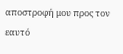αποστροφή μου προς τον εαυτό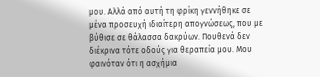μου. Αλλά από αυτή τη φρίκη γεννήθηκε σε μένα προσευχή ιδιαίτερη απογνώσεως, που με βύθισε σε θάλασσα δακρύων. Πουθενά δεν διέκρινα τότε οδούς για θεραπεία μου. Μου φαινόταν ότι η ασχήμια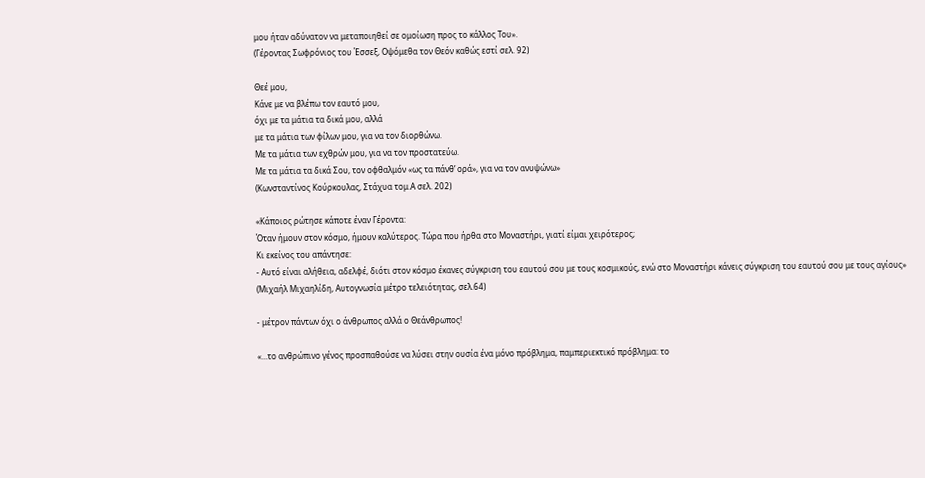μου ήταν αδύνατον να μεταποιηθεί σε ομοίωση προς το κάλλος Του».
(Γέροντας Σωφρόνιος του Έσσεξ, Οψόμεθα τον Θεόν καθώς εστί σελ. 92)

Θεέ μου,
Κάνε με να βλέπω τον εαυτό μου,
όχι με τα μάτια τα δικά μου, αλλά
με τα μάτια των φίλων μου, για να τον διορθώνω.
Με τα μάτια των εχθρών μου, για να τον προστατεύω.
Με τα μάτια τα δικά Σου, τον οφθαλμόν «ως τα πάνθ’ ορά», για να τον ανυψώνω»
(Κωνσταντίνος Κούρκουλας, Στάχυα τομ.Α σελ. 202)

«Κάποιος ρώτησε κάποτε έναν Γέροντα:
Όταν ήμουν στον κόσμο, ήμουν καλύτερος. Τώρα που ήρθα στο Μοναστήρι, γιατί είμαι χειρότερος;
Κι εκείνος του απάντησε:
- Αυτό είναι αλήθεια, αδελφέ, διότι στον κόσμο έκανες σύγκριση του εαυτού σου με τους κοσμικούς, ενώ στο Μοναστήρι κάνεις σύγκριση του εαυτού σου με τους αγίους»
(Μιχαήλ Μιχαηλίδη, Αυτογνωσία μέτρο τελειότητας, σελ.64)

- μέτρον πάντων όχι ο άνθρωπος αλλά ο Θεάνθρωπος!

«…το ανθρώπινο γένος προσπαθούσε να λύσει στην ουσία ένα μόνο πρόβλημα, παμπεριεκτικό πρόβλημα: το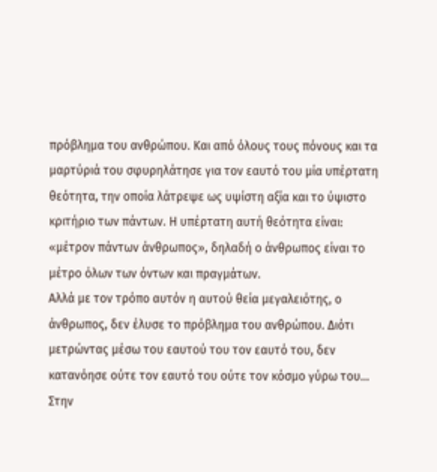πρόβλημα του ανθρώπου. Και από όλους τους πόνους και τα μαρτύριά του σφυρηλάτησε για τον εαυτό του μία υπέρτατη θεότητα, την οποία λάτρεψε ως υψίστη αξία και το ύψιστο κριτήριο των πάντων. Η υπέρτατη αυτή θεότητα είναι: «μέτρον πάντων άνθρωπος», δηλαδή ο άνθρωπος είναι το μέτρο όλων των όντων και πραγμάτων.
Αλλά με τον τρόπο αυτόν η αυτού θεία μεγαλειότης, ο άνθρωπος, δεν έλυσε το πρόβλημα του ανθρώπου. Διότι μετρώντας μέσω του εαυτού του τον εαυτό του, δεν κατανόησε ούτε τον εαυτό του ούτε τον κόσμο γύρω του… Στην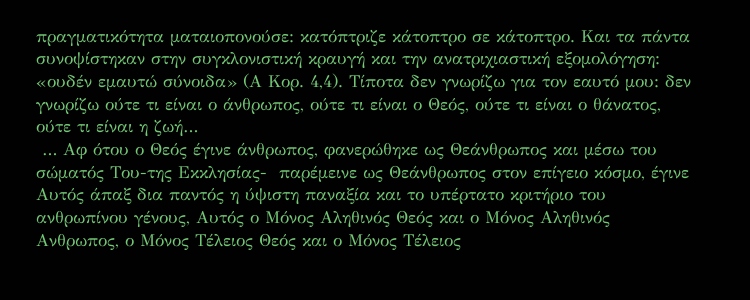πραγματικότητα ματαιοπονούσε: κατόπτριζε κάτοπτρο σε κάτοπτρο. Και τα πάντα συνοψίστηκαν στην συγκλονιστική κραυγή και την ανατριχιαστική εξομολόγηση: «ουδέν εμαυτώ σύνοιδα» (Α Κορ. 4,4). Τίποτα δεν γνωρίζω για τον εαυτό μου: δεν γνωρίζω ούτε τι είναι ο άνθρωπος, ούτε τι είναι ο Θεός, ούτε τι είναι ο θάνατος, ούτε τι είναι η ζωή…
 … Αφ ότου ο Θεός έγινε άνθρωπος, φανερώθηκε ως Θεάνθρωπος και μέσω του σώματός Του-της Εκκλησίας-  παρέμεινε ως Θεάνθρωπος στον επίγειο κόσμο, έγινε Αυτός άπαξ δια παντός η ύψιστη παναξία και το υπέρτατο κριτήριο του ανθρωπίνου γένους, Αυτός ο Μόνος Αληθινός Θεός και ο Μόνος Αληθινός Ανθρωπος, ο Μόνος Τέλειος Θεός και ο Μόνος Τέλειος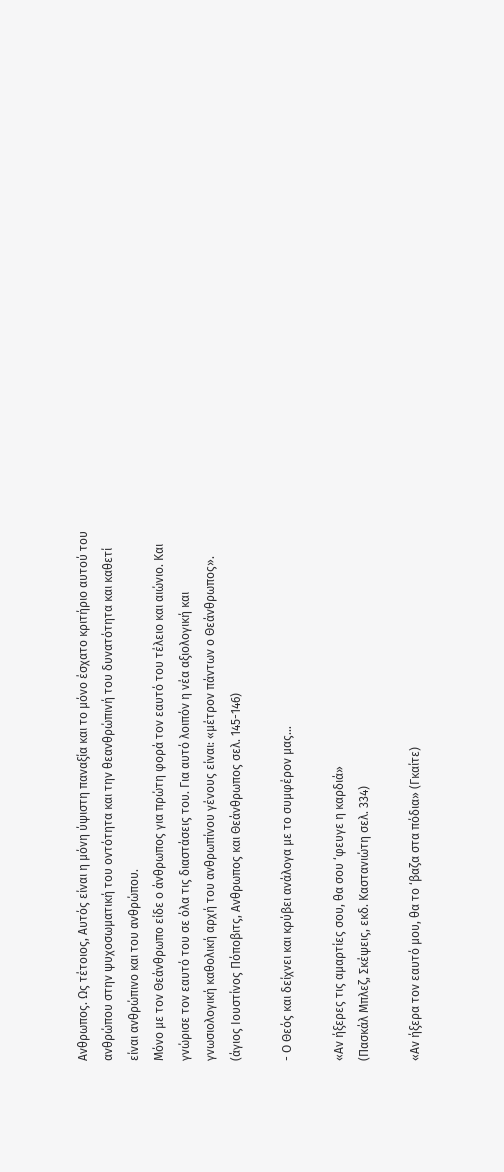Ανθρωπος. Ως τέτοιος, Αυτός είναι η μόνη ύψιστη παναξία και το μόνο έσχατο κριτήριο αυτού του ανθρώπου στην ψυχοσωματική του οντότητα και την θεανθρώπινή του δυνατότητα και καθετί είναι ανθρώπινο και του ανθρώπου.
Μόνο με τον Θεάνθρωπο είδε ο άνθρωπος για πρώτη φορά τον εαυτό του τέλειο και αιώνιο. Και γνώρισε τον εαυτό του σε όλα τις διαστάσεις του. Για αυτό λοιπόν η νέα αξιολογική και γνωσιολογική καθολική αρχή του ανθρωπίνου γένους είναι: «μέτρον πάντων ο Θεάνθρωπος».
(άγιος Ιουστίνος Πόποβιτς, Ανθρωπος και Θεάνθρωπος σελ. 145-146)

- Ο Θεός και δείχνει και κρύβει ανάλογα με το συμφέρον μας…

«Αν ήξερες τις αμαρτίες σου, θα σου ‘φευγε η καρδιά»
(Πασκάλ Μπλεζ, Σκέψεις, εκδ. Καστανιώτη σελ. 334)

«Αν ήξερα τον εαυτό μου, θα το ‘βαζα στα πόδια» (Γκαίτε)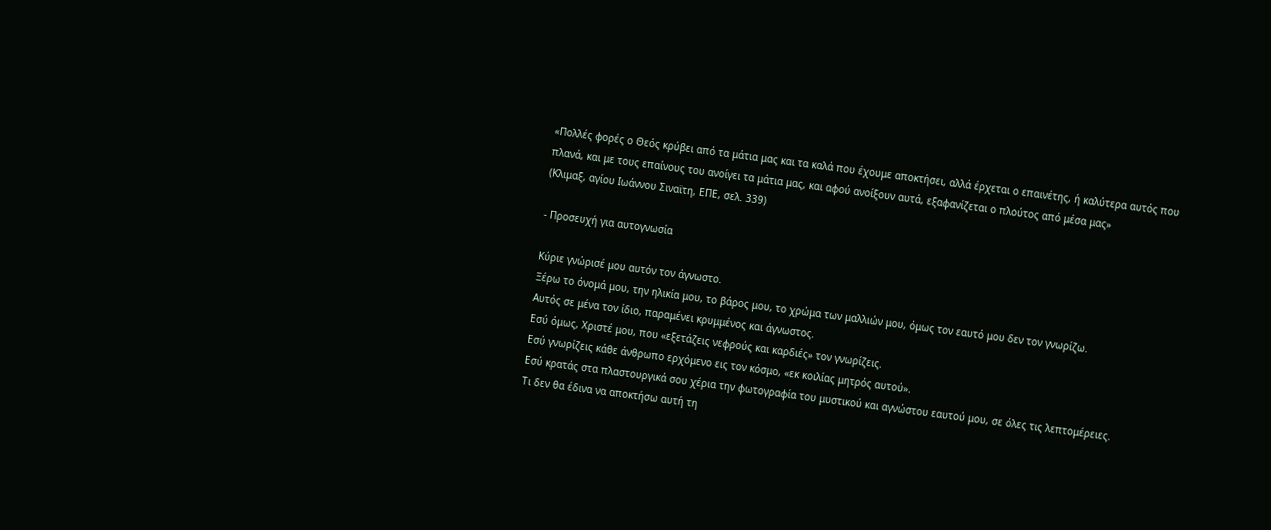«Πολλές φορές ο Θεός κρύβει από τα μάτια μας και τα καλά που έχουμε αποκτήσει, αλλά έρχεται ο επαινέτης, ή καλύτερα αυτός που πλανά, και με τους επαίνους του ανοίγει τα μάτια μας, και αφού ανοίξουν αυτά, εξαφανίζεται ο πλούτος από μέσα μας»
(Κλιμαξ, αγίου Ιωάννου Σιναϊτη, ΕΠΕ, σελ. 339)

- Προσευχή για αυτογνωσία

Κύριε γνώρισέ μου αυτόν τον άγνωστο.
Ξέρω το όνομά μου, την ηλικία μου, το βάρος μου, το χρώμα των μαλλιών μου, όμως τον εαυτό μου δεν τον γνωρίζω.
Αυτός σε μένα τον ίδιο, παραμένει κρυμμένος και άγνωστος.
Εσύ όμως, Χριστέ μου, που «εξετάζεις νεφρούς και καρδιές» τον γνωρίζεις.
Εσύ γνωρίζεις κάθε άνθρωπο ερχόμενο εις τον κόσμο, «εκ κοιλίας μητρός αυτού».
Εσύ κρατάς στα πλαστουργικά σου χέρια την φωτογραφία του μυστικού και αγνώστου εαυτού μου, σε όλες τις λεπτομέρειες.
Τι δεν θα έδινα να αποκτήσω αυτή τη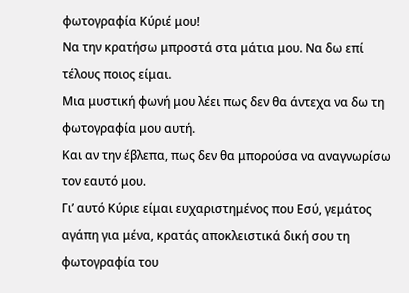φωτογραφία Κύριέ μου!
Να την κρατήσω μπροστά στα μάτια μου. Να δω επί τέλους ποιος είμαι.
Μια μυστική φωνή μου λέει πως δεν θα άντεχα να δω τη φωτογραφία μου αυτή.
Και αν την έβλεπα, πως δεν θα μπορούσα να αναγνωρίσω τον εαυτό μου.
Γι’ αυτό Κύριε είμαι ευχαριστημένος που Εσύ, γεμάτος αγάπη για μένα, κρατάς αποκλειστικά δική σου τη φωτογραφία του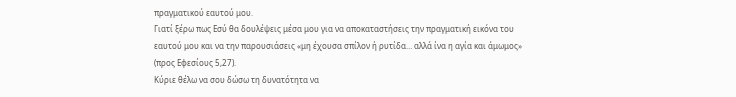πραγματικού εαυτού μου.
Γιατί ξέρω πως Εσύ θα δουλέψεις μέσα μου για να αποκαταστήσεις την πραγματική εικόνα του εαυτού μου και να την παρουσιάσεις «μη έχουσα σπίλον ή ρυτίδα… αλλά ίνα η αγία και άμωμος» (προς Εφεσίους 5,27).
Κύριε θέλω να σου δώσω τη δυνατότητα να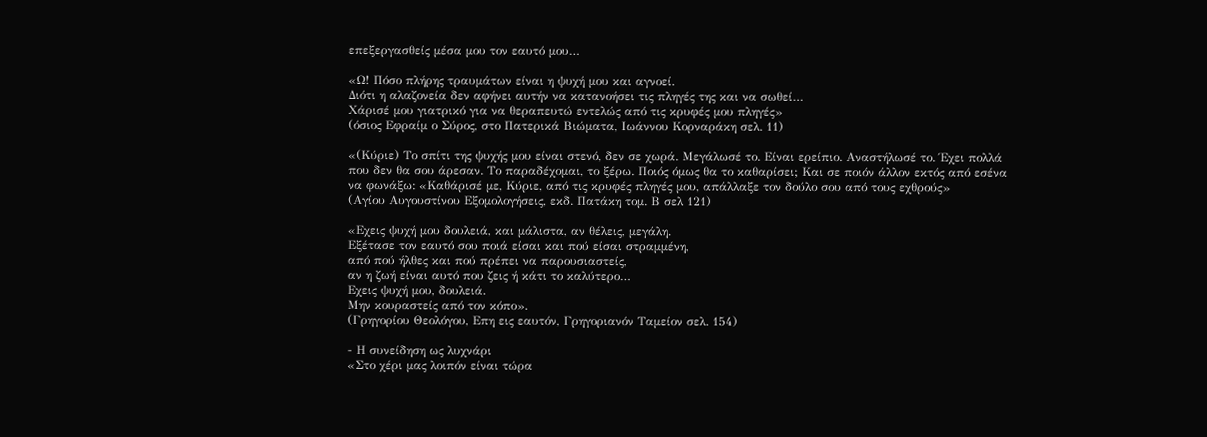επεξεργασθείς μέσα μου τον εαυτό μου…

«Ω! Πόσο πλήρης τραυμάτων είναι η ψυχή μου και αγνοεί.
Διότι η αλαζονεία δεν αφήνει αυτήν να κατανοήσει τις πληγές της και να σωθεί…
Χάρισέ μου γιατρικό για να θεραπευτώ εντελώς από τις κρυφές μου πληγές»
(όσιος Εφραίμ ο Σύρος, στο Πατερικά Βιώματα, Ιωάννου Κορναράκη σελ. 11)

«(Κύριε) Το σπίτι της ψυχής μου είναι στενό, δεν σε χωρά. Μεγάλωσέ το. Είναι ερείπιο. Αναστήλωσέ το. Έχει πολλά που δεν θα σου άρεσαν. Το παραδέχομαι, το ξέρω. Ποιός όμως θα το καθαρίσει; Και σε ποιόν άλλον εκτός από εσένα να φωνάξω: «Καθάρισέ με, Κύριε, από τις κρυφές πληγές μου, απάλλαξε τον δούλο σου από τους εχθρούς»
(Αγίου Αυγουστίνου Εξομολογήσεις, εκδ. Πατάκη τομ. Β σελ 121)

«Εχεις ψυχή μου δουλειά, και μάλιστα, αν θέλεις, μεγάλη.
Εξέτασε τον εαυτό σου ποιά είσαι και πού είσαι στραμμένη,
από πού ήλθες και πού πρέπει να παρουσιαστείς,
αν η ζωή είναι αυτό που ζεις ή κάτι το καλύτερο…
Εχεις ψυχή μου, δουλειά.
Μην κουραστείς από τον κόπο».
(Γρηγορίου Θεολόγου, Επη εις εαυτόν, Γρηγοριανόν Ταμείον σελ. 154)

- Η συνείδηση ως λυχνάρι
«Στο χέρι μας λοιπόν είναι τώρα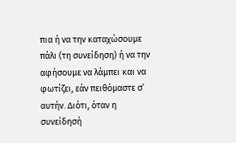πια ή να την καταχώσουμε πάλι (τη συνείδηση) ή να την αφήσουμε να λάμπει και να φωτίζει, εάν πειθόμαστε σ’ αυτήν. Διότι, όταν η συνείδησή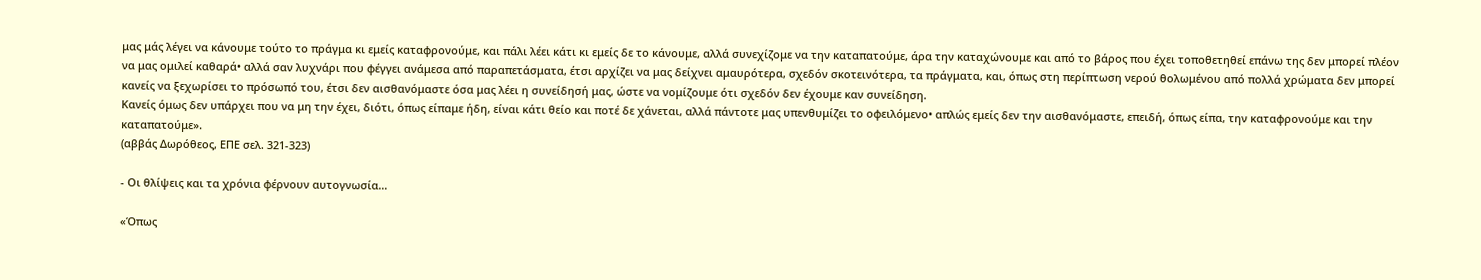μας μάς λέγει να κάνουμε τούτο το πράγμα κι εμείς καταφρονούμε, και πάλι λέει κάτι κι εμείς δε το κάνουμε, αλλά συνεχίζομε να την καταπατούμε, άρα την καταχώνουμε και από το βάρος που έχει τοποθετηθεί επάνω της δεν μπορεί πλέον να μας ομιλεί καθαρά• αλλά σαν λυχνάρι που φέγγει ανάμεσα από παραπετάσματα, έτσι αρχίζει να μας δείχνει αμαυρότερα, σχεδόν σκοτεινότερα, τα πράγματα, και, όπως στη περίπτωση νερού θολωμένου από πολλά χρώματα δεν μπορεί κανείς να ξεχωρίσει το πρόσωπό του, έτσι δεν αισθανόμαστε όσα μας λέει η συνείδησή μας, ώστε να νομίζουμε ότι σχεδόν δεν έχουμε καν συνείδηση.
Κανείς όμως δεν υπάρχει που να μη την έχει, διότι, όπως είπαμε ήδη, είναι κάτι θείο και ποτέ δε χάνεται, αλλά πάντοτε μας υπενθυμίζει το οφειλόμενο• απλώς εμείς δεν την αισθανόμαστε, επειδή, όπως είπα, την καταφρονούμε και την καταπατούμε».
(αββάς Δωρόθεος, ΕΠΕ σελ. 321-323)

- Οι θλίψεις και τα χρόνια φέρνουν αυτογνωσία…

«Όπως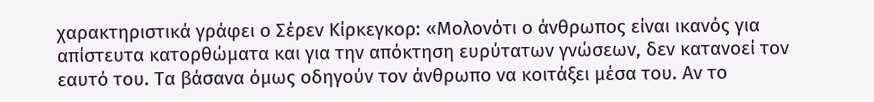χαρακτηριστικά γράφει ο Σέρεν Κίρκεγκορ: «Μολονότι ο άνθρωπος είναι ικανός για απίστευτα κατορθώματα και για την απόκτηση ευρύτατων γνώσεων, δεν κατανοεί τον εαυτό του. Τα βάσανα όμως οδηγούν τον άνθρωπο να κοιτάξει μέσα του. Αν το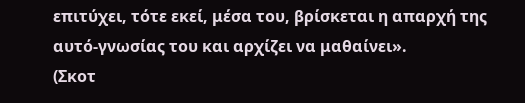επιτύχει, τότε εκεί, μέσα του, βρίσκεται η απαρχή της αυτό-γνωσίας του και αρχίζει να μαθαίνει».
(Σκοτ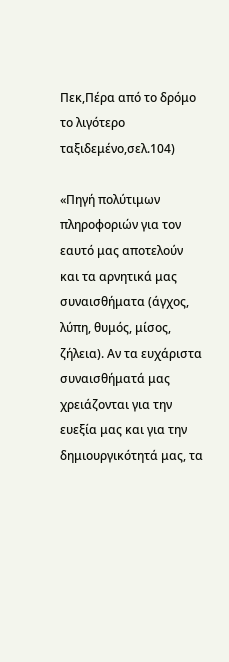Πεκ,Πέρα από το δρόμο το λιγότερο ταξιδεμένο,σελ.104)

«Πηγή πολύτιμων πληροφοριών για τον εαυτό μας αποτελούν και τα αρνητικά μας συναισθήματα (άγχος, λύπη, θυμός, μίσος, ζήλεια). Αν τα ευχάριστα συναισθήματά μας χρειάζονται για την ευεξία μας και για την δημιουργικότητά μας, τα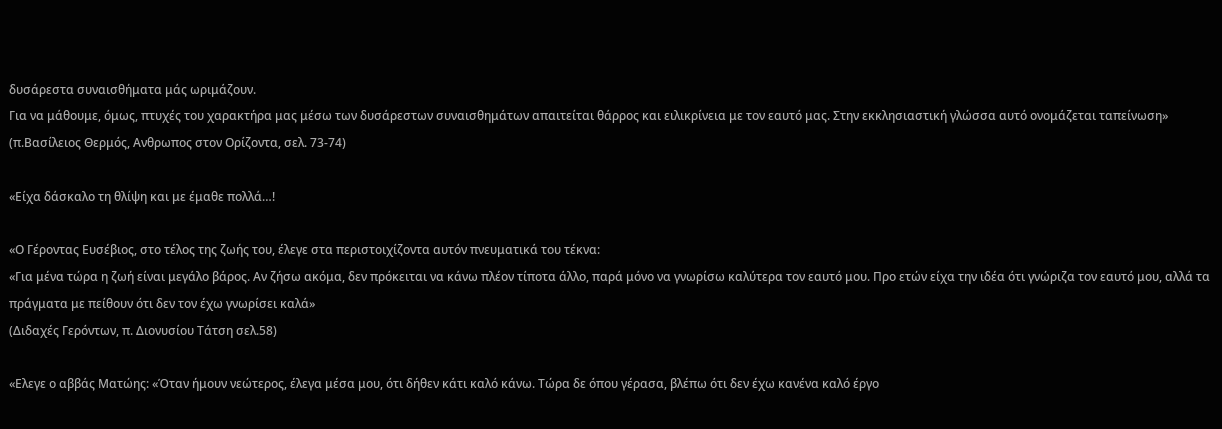δυσάρεστα συναισθήματα μάς ωριμάζουν.
Για να μάθουμε, όμως, πτυχές του χαρακτήρα μας μέσω των δυσάρεστων συναισθημάτων απαιτείται θάρρος και ειλικρίνεια με τον εαυτό μας. Στην εκκλησιαστική γλώσσα αυτό ονομάζεται ταπείνωση»
(π.Βασίλειος Θερμός, Ανθρωπος στον Ορίζοντα, σελ. 73-74)

«Είχα δάσκαλο τη θλίψη και με έμαθε πολλά…!

«Ο Γέροντας Ευσέβιος, στο τέλος της ζωής του, έλεγε στα περιστοιχίζοντα αυτόν πνευματικά του τέκνα:
«Για μένα τώρα η ζωή είναι μεγάλο βάρος. Αν ζήσω ακόμα, δεν πρόκειται να κάνω πλέον τίποτα άλλο, παρά μόνο να γνωρίσω καλύτερα τον εαυτό μου. Προ ετών είχα την ιδέα ότι γνώριζα τον εαυτό μου, αλλά τα πράγματα με πείθουν ότι δεν τον έχω γνωρίσει καλά»
(Διδαχές Γερόντων, π. Διονυσίου Τάτση σελ.58)

«Ελεγε ο αββάς Ματώης: «Όταν ήμουν νεώτερος, έλεγα μέσα μου, ότι δήθεν κάτι καλό κάνω. Τώρα δε όπου γέρασα, βλέπω ότι δεν έχω κανένα καλό έργο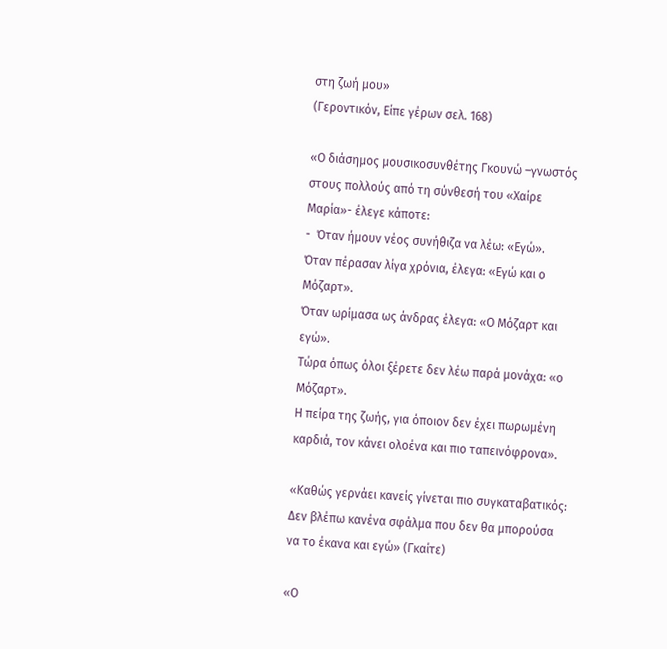στη ζωή μου»
(Γεροντικόν, Είπε γέρων σελ. 168)

«Ο διάσημος μουσικοσυνθέτης Γκουνώ –γνωστός στους πολλούς από τη σύνθεσή του «Χαίρε Μαρία»- έλεγε κάποτε:
-  Όταν ήμουν νέος συνήθιζα να λέω: «Εγώ».
Όταν πέρασαν λίγα χρόνια, έλεγα: «Εγώ και ο Μόζαρτ».
Όταν ωρίμασα ως άνδρας έλεγα: «Ο Μόζαρτ και εγώ».
Τώρα όπως όλοι ξέρετε δεν λέω παρά μονάχα: «ο Μόζαρτ».
Η πείρα της ζωής, για όποιον δεν έχει πωρωμένη καρδιά, τον κάνει ολοένα και πιο ταπεινόφρονα».

«Καθώς γερνάει κανείς γίνεται πιο συγκαταβατικός:
Δεν βλέπω κανένα σφάλμα που δεν θα μπορούσα να το έκανα και εγώ» (Γκαίτε)

«Ο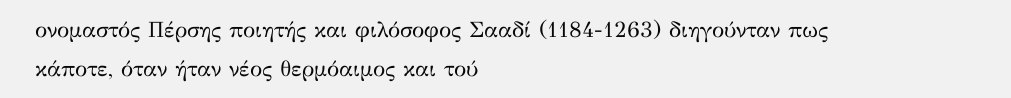ονομαστός Πέρσης ποιητής και φιλόσοφος Σααδί (1184-1263) διηγούνταν πως κάποτε, όταν ήταν νέος θερμόαιμος και τού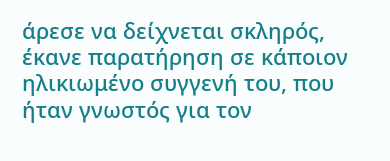άρεσε να δείχνεται σκληρός, έκανε παρατήρηση σε κάποιον ηλικιωμένο συγγενή του, που ήταν γνωστός για τον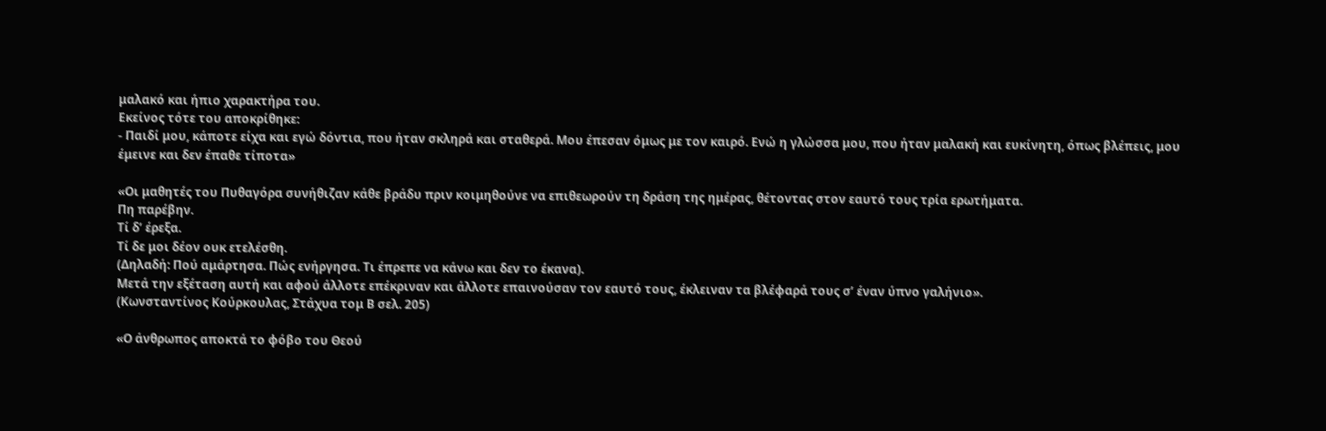μαλακό και ήπιο χαρακτήρα του.
Εκείνος τότε του αποκρίθηκε:
- Παιδί μου, κάποτε είχα και εγώ δόντια, που ήταν σκληρά και σταθερά. Μου έπεσαν όμως με τον καιρό. Ενώ η γλώσσα μου, που ήταν μαλακή και ευκίνητη, όπως βλέπεις, μου έμεινε και δεν έπαθε τίποτα»

«Οι μαθητές του Πυθαγόρα συνήθιζαν κάθε βράδυ πριν κοιμηθούνε να επιθεωρούν τη δράση της ημέρας, θέτοντας στον εαυτό τους τρία ερωτήματα.
Πη παρέβην.
Τί δ’ έρεξα.
Τί δε μοι δέον ουκ ετελέσθη.
(Δηλαδή: Πού αμάρτησα. Πώς ενήργησα. Τι έπρεπε να κάνω και δεν το έκανα).
Μετά την εξέταση αυτή και αφού άλλοτε επέκριναν και άλλοτε επαινούσαν τον εαυτό τους, έκλειναν τα βλέφαρά τους σ’ έναν ύπνο γαλήνιο».
(Κωνσταντίνος Κούρκουλας, Στάχυα τομ Β σελ. 205)

«Ο άνθρωπος αποκτά το φόβο του Θεού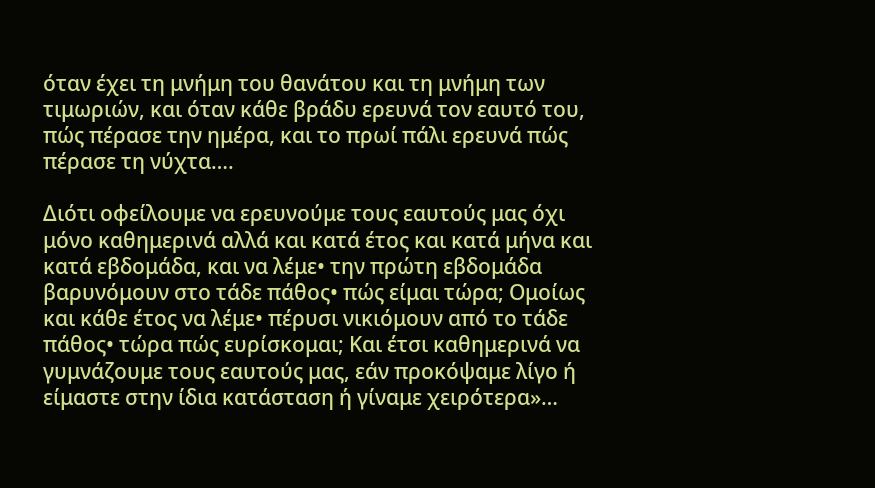όταν έχει τη μνήμη του θανάτου και τη μνήμη των τιμωριών, και όταν κάθε βράδυ ερευνά τον εαυτό του, πώς πέρασε την ημέρα, και το πρωί πάλι ερευνά πώς πέρασε τη νύχτα….

Διότι οφείλουμε να ερευνούμε τους εαυτούς μας όχι μόνο καθημερινά αλλά και κατά έτος και κατά μήνα και κατά εβδομάδα, και να λέμε• την πρώτη εβδομάδα βαρυνόμουν στο τάδε πάθος• πώς είμαι τώρα; Ομοίως και κάθε έτος να λέμε• πέρυσι νικιόμουν από το τάδε πάθος• τώρα πώς ευρίσκομαι; Και έτσι καθημερινά να γυμνάζουμε τους εαυτούς μας, εάν προκόψαμε λίγο ή είμαστε στην ίδια κατάσταση ή γίναμε χειρότερα»…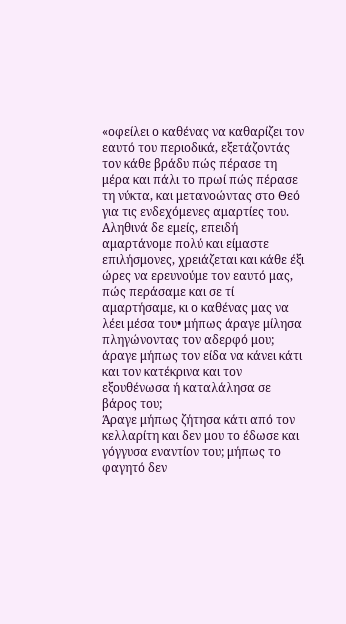«οφείλει ο καθένας να καθαρίζει τον εαυτό του περιοδικά, εξετάζοντάς τον κάθε βράδυ πώς πέρασε τη μέρα και πάλι το πρωί πώς πέρασε τη νύκτα, και μετανοώντας στο Θεό για τις ενδεχόμενες αμαρτίες του.
Αληθινά δε εμείς, επειδή αμαρτάνομε πολύ και είμαστε επιλήσμονες, χρειάζεται και κάθε έξι ώρες να ερευνούμε τον εαυτό μας, πώς περάσαμε και σε τί αμαρτήσαμε, κι ο καθένας μας να λέει μέσα του• μήπως άραγε μίλησα πληγώνοντας τον αδερφό μου; άραγε μήπως τον είδα να κάνει κάτι και τον κατέκρινα και τον εξουθένωσα ή καταλάλησα σε βάρος του;
Άραγε μήπως ζήτησα κάτι από τον κελλαρίτη και δεν μου το έδωσε και γόγγυσα εναντίον του; μήπως το φαγητό δεν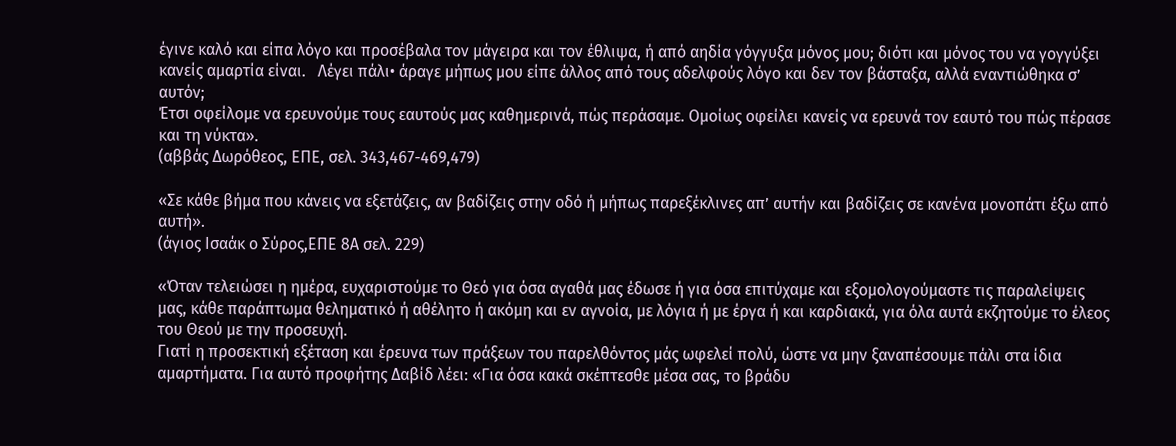έγινε καλό και είπα λόγο και προσέβαλα τον μάγειρα και τον έθλιψα, ή από αηδία γόγγυξα μόνος μου; διότι και μόνος του να γογγύξει κανείς αμαρτία είναι.   Λέγει πάλι• άραγε μήπως μου είπε άλλος από τους αδελφούς λόγο και δεν τον βάσταξα, αλλά εναντιώθηκα σ’ αυτόν;
Έτσι οφείλομε να ερευνούμε τους εαυτούς μας καθημερινά, πώς περάσαμε. Ομοίως οφείλει κανείς να ερευνά τον εαυτό του πώς πέρασε και τη νύκτα».
(αββάς Δωρόθεος, ΕΠΕ, σελ. 343,467-469,479)

«Σε κάθε βήμα που κάνεις να εξετάζεις, αν βαδίζεις στην οδό ή μήπως παρεξέκλινες απ’ αυτήν και βαδίζεις σε κανένα μονοπάτι έξω από αυτή».
(άγιος Ισαάκ ο Σύρος,ΕΠΕ 8Α σελ. 229)

«Όταν τελειώσει η ημέρα, ευχαριστούμε το Θεό για όσα αγαθά μας έδωσε ή για όσα επιτύχαμε και εξομολογούμαστε τις παραλείψεις μας, κάθε παράπτωμα θεληματικό ή αθέλητο ή ακόμη και εν αγνοία, με λόγια ή με έργα ή και καρδιακά, για όλα αυτά εκζητούμε το έλεος του Θεού με την προσευχή.
Γιατί η προσεκτική εξέταση και έρευνα των πράξεων του παρελθόντος μάς ωφελεί πολύ, ώστε να μην ξαναπέσουμε πάλι στα ίδια αμαρτήματα. Για αυτό προφήτης Δαβίδ λέει: «Για όσα κακά σκέπτεσθε μέσα σας, το βράδυ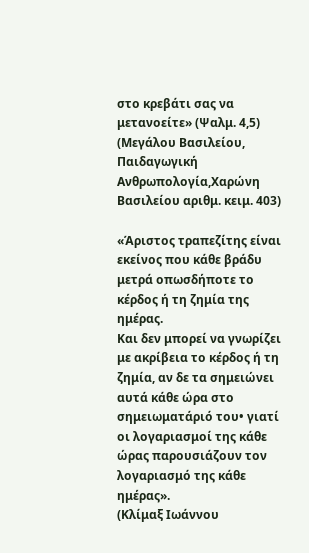στο κρεβάτι σας να μετανοείτε» (Ψαλμ. 4,5)
(Μεγάλου Βασιλείου, Παιδαγωγική Ανθρωπολογία,Χαρώνη   Βασιλείου αριθμ. κειμ. 403)

«Άριστος τραπεζίτης είναι εκείνος που κάθε βράδυ μετρά οπωσδήποτε το κέρδος ή τη ζημία της ημέρας.
Και δεν μπορεί να γνωρίζει με ακρίβεια το κέρδος ή τη ζημία, αν δε τα σημειώνει αυτά κάθε ώρα στο σημειωματάριό του• γιατί οι λογαριασμοί της κάθε ώρας παρουσιάζουν τον λογαριασμό της κάθε ημέρας».
(Κλίμαξ Ιωάννου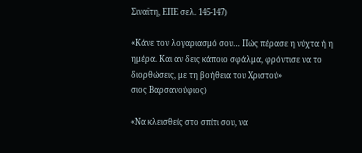Σιναϊτη, ΕΠΕ σελ. 145-147)

«Κάνε τον λογαριασμό σου… Πώς πέρασε η νύχτα ή η ημέρα. Και αν δεις κάποιο σφάλμα, φρόντισε να το διορθώσεις, με τη βοήθεια του Χριστού»
σιος Βαρσανούφιος)

«Να κλεισθείς στο σπίτι σου, να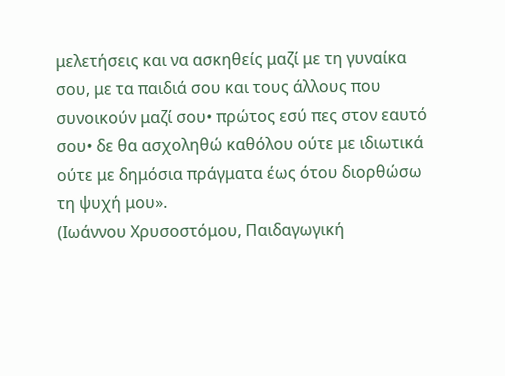μελετήσεις και να ασκηθείς μαζί με τη γυναίκα σου, με τα παιδιά σου και τους άλλους που συνοικούν μαζί σου• πρώτος εσύ πες στον εαυτό σου• δε θα ασχοληθώ καθόλου ούτε με ιδιωτικά ούτε με δημόσια πράγματα έως ότου διορθώσω τη ψυχή μου».
(Ιωάννου Χρυσοστόμου, Παιδαγωγική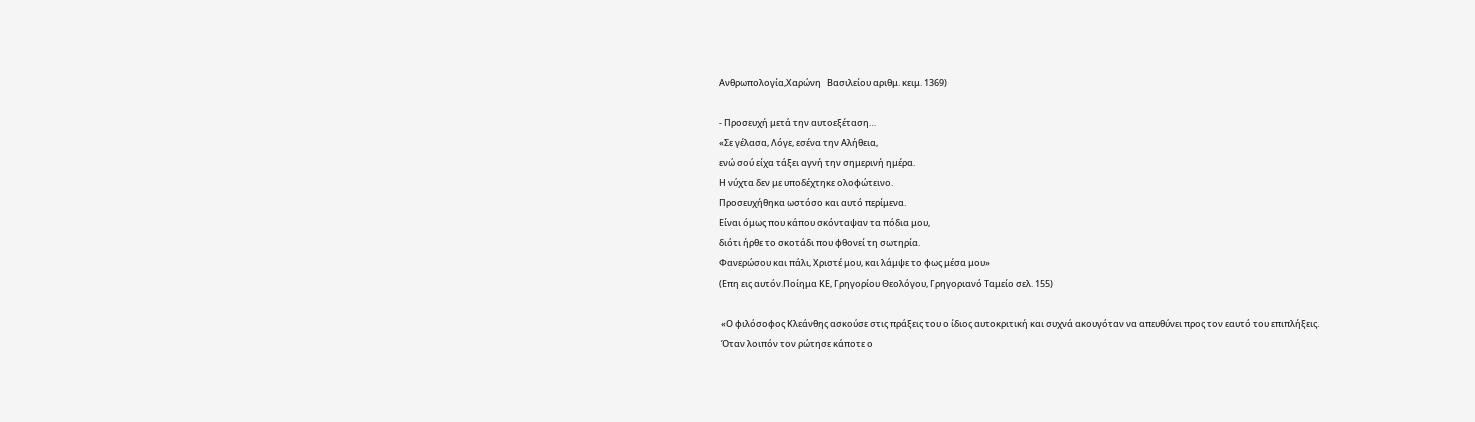Ανθρωπολογία,Χαρώνη   Βασιλείου αριθμ. κειμ. 1369)

- Προσευχή μετά την αυτοεξέταση…
«Σε γέλασα, Λόγε, εσένα την Αλήθεια,
ενώ σού είχα τάξει αγνή την σημερινή ημέρα.
Η νύχτα δεν με υποδέχτηκε ολοφώτεινο.
Προσευχήθηκα ωστόσο και αυτό περίμενα.
Είναι όμως που κάπου σκόνταψαν τα πόδια μου,
διότι ήρθε το σκοτάδι που φθονεί τη σωτηρία.
Φανερώσου και πάλι, Χριστέ μου, και λάμψε το φως μέσα μου»
(Επη εις αυτόν.Ποίημα ΚΕ, Γρηγορίου Θεολόγου, Γρηγοριανό Ταμείο σελ. 155)

 «Ο φιλόσοφος Κλεάνθης ασκούσε στις πράξεις του ο ίδιος αυτοκριτική και συχνά ακουγόταν να απευθύνει προς τον εαυτό του επιπλήξεις.
 Όταν λοιπόν τον ρώτησε κάποτε ο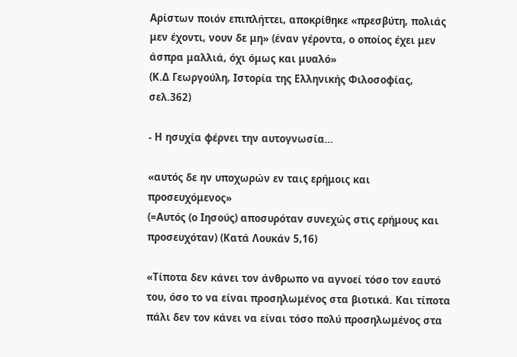Αρίστων ποιόν επιπλήττει, αποκρίθηκε «πρεσβύτη, πολιάς μεν έχοντι, νουν δε μη» (έναν γέροντα, ο οποίος έχει μεν άσπρα μαλλιά, όχι όμως και μυαλό»
(Κ.Δ Γεωργούλη, Ιστορία της Ελληνικής Φιλοσοφίας, σελ.362)

- Η ησυχία φέρνει την αυτογνωσία…

«αυτός δε ην υποχωρών εν ταις ερήμοις και προσευχόμενος»
(=Αυτός (ο Ιησούς) αποσυρόταν συνεχώς στις ερήμους και προσευχόταν) (Κατά Λουκάν 5,16)

«Τίποτα δεν κάνει τον άνθρωπο να αγνοεί τόσο τον εαυτό του, όσο το να είναι προσηλωμένος στα βιοτικά. Και τίποτα πάλι δεν τον κάνει να είναι τόσο πολύ προσηλωμένος στα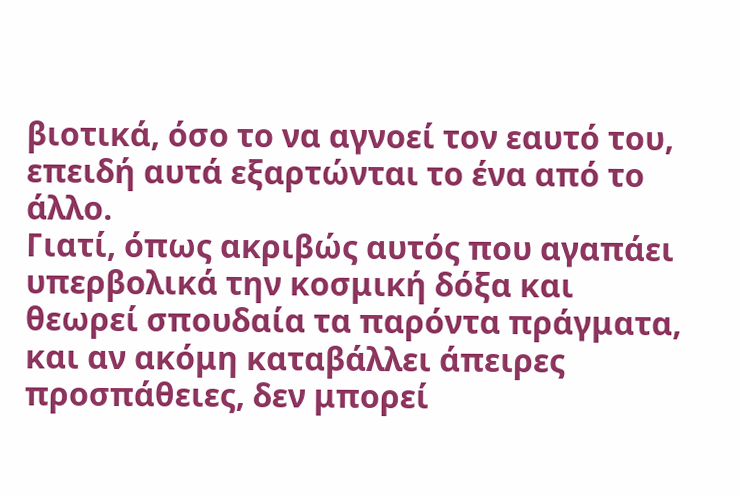βιοτικά, όσο το να αγνοεί τον εαυτό του, επειδή αυτά εξαρτώνται το ένα από το άλλο.
Γιατί, όπως ακριβώς αυτός που αγαπάει υπερβολικά την κοσμική δόξα και θεωρεί σπουδαία τα παρόντα πράγματα, και αν ακόμη καταβάλλει άπειρες προσπάθειες, δεν μπορεί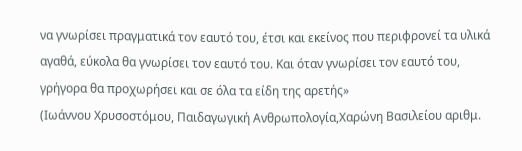να γνωρίσει πραγματικά τον εαυτό του, έτσι και εκείνος που περιφρονεί τα υλικά αγαθά, εύκολα θα γνωρίσει τον εαυτό του. Και όταν γνωρίσει τον εαυτό του, γρήγορα θα προχωρήσει και σε όλα τα είδη της αρετής»
(Ιωάννου Χρυσοστόμου, Παιδαγωγική Ανθρωπολογία,Χαρώνη Βασιλείου αριθμ.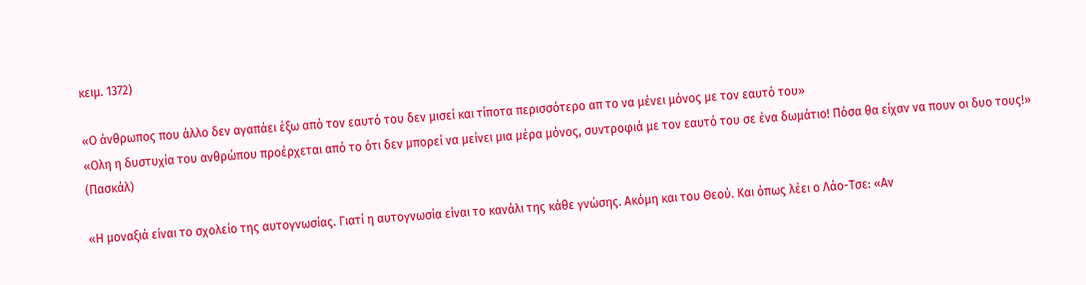κειμ. 1372)

«Ο άνθρωπος που άλλο δεν αγαπάει έξω από τον εαυτό του δεν μισεί και τίποτα περισσότερο απ το να μένει μόνος με τον εαυτό του»
«Ολη η δυστυχία του ανθρώπου προέρχεται από το ότι δεν μπορεί να μείνει μια μέρα μόνος, συντροφιά με τον εαυτό του σε ένα δωμάτιο! Πόσα θα είχαν να πουν οι δυο τους!»
(Πασκάλ)

«Η μοναξιά είναι το σχολείο της αυτογνωσίας. Γιατί η αυτογνωσία είναι το κανάλι της κάθε γνώσης. Ακόμη και του Θεού. Και όπως λέει ο Λάο-Τσε: «Αν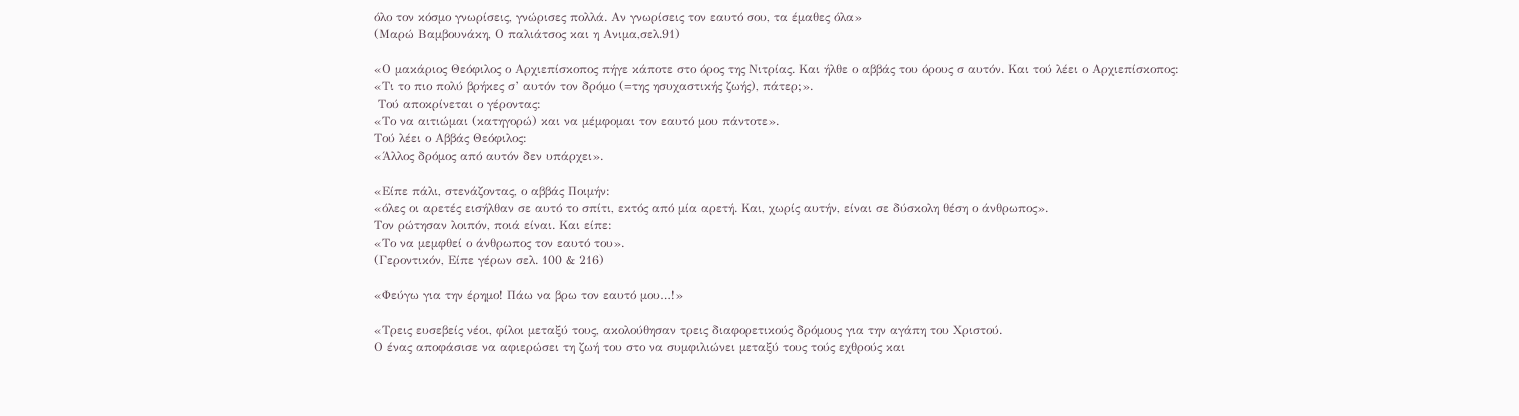όλο τον κόσμο γνωρίσεις, γνώρισες πολλά. Αν γνωρίσεις τον εαυτό σου, τα έμαθες όλα»
(Μαρώ Βαμβουνάκη, Ο παλιάτσος και η Ανιμα,σελ.91)

«Ο μακάριος Θεόφιλος ο Αρχιεπίσκοπος πήγε κάποτε στο όρος της Νιτρίας. Και ήλθε ο αββάς του όρους σ αυτόν. Και τού λέει ο Αρχιεπίσκοπος:
«Τι το πιο πολύ βρήκες σ’ αυτόν τον δρόμο (=της ησυχαστικής ζωής), πάτερ;».
 Τού αποκρίνεται ο γέροντας:
«Το να αιτιώμαι (κατηγορώ) και να μέμφομαι τον εαυτό μου πάντοτε».
Τού λέει ο Αββάς Θεόφιλος:
«Άλλος δρόμος από αυτόν δεν υπάρχει».

«Είπε πάλι, στενάζοντας, ο αββάς Ποιμήν:
«όλες οι αρετές εισήλθαν σε αυτό το σπίτι, εκτός από μία αρετή. Και, χωρίς αυτήν, είναι σε δύσκολη θέση ο άνθρωπος».
Τον ρώτησαν λοιπόν, ποιά είναι. Και είπε:
«Το να μεμφθεί ο άνθρωπος τον εαυτό του».
(Γεροντικόν, Είπε γέρων σελ. 100 & 216)

«Φεύγω για την έρημο! Πάω να βρω τον εαυτό μου…!»

«Τρεις ευσεβείς νέοι, φίλοι μεταξύ τους, ακολούθησαν τρεις διαφορετικούς δρόμους για την αγάπη του Χριστού.
Ο ένας αποφάσισε να αφιερώσει τη ζωή του στο να συμφιλιώνει μεταξύ τους τούς εχθρούς και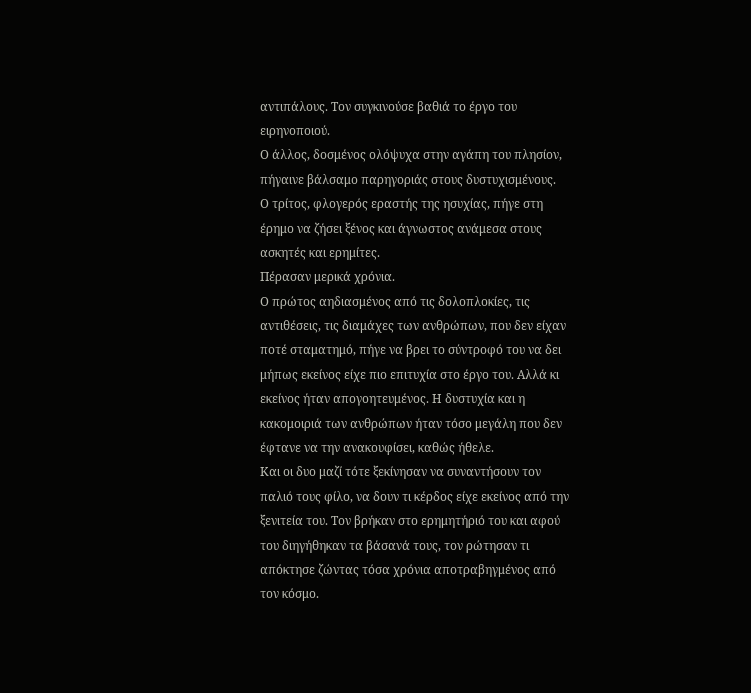αντιπάλους. Τον συγκινούσε βαθιά το έργο του ειρηνοποιού.
Ο άλλος, δοσμένος ολόψυχα στην αγάπη του πλησίον, πήγαινε βάλσαμο παρηγοριάς στους δυστυχισμένους.
Ο τρίτος, φλογερός εραστής της ησυχίας, πήγε στη έρημο να ζήσει ξένος και άγνωστος ανάμεσα στους ασκητές και ερημίτες.
Πέρασαν μερικά χρόνια.
Ο πρώτος αηδιασμένος από τις δολοπλοκίες, τις αντιθέσεις, τις διαμάχες των ανθρώπων, που δεν είχαν ποτέ σταματημό, πήγε να βρει το σύντροφό του να δει μήπως εκείνος είχε πιο επιτυχία στο έργο του. Αλλά κι εκείνος ήταν απογοητευμένος. Η δυστυχία και η κακομοιριά των ανθρώπων ήταν τόσο μεγάλη που δεν έφτανε να την ανακουφίσει, καθώς ήθελε.
Και οι δυο μαζί τότε ξεκίνησαν να συναντήσουν τον παλιό τους φίλο, να δουν τι κέρδος είχε εκείνος από την ξενιτεία του. Τον βρήκαν στο ερημητήριό του και αφού του διηγήθηκαν τα βάσανά τους, τον ρώτησαν τι απόκτησε ζώντας τόσα χρόνια αποτραβηγμένος από τον κόσμο.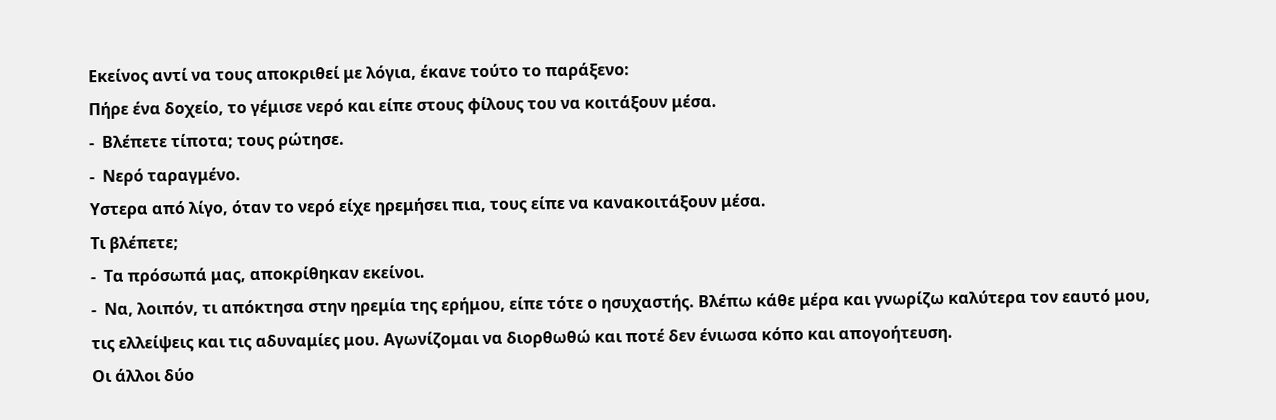Εκείνος αντί να τους αποκριθεί με λόγια, έκανε τούτο το παράξενο:
Πήρε ένα δοχείο, το γέμισε νερό και είπε στους φίλους του να κοιτάξουν μέσα.
-  Βλέπετε τίποτα; τους ρώτησε.
-  Νερό ταραγμένο.
Υστερα από λίγο, όταν το νερό είχε ηρεμήσει πια, τους είπε να κανακοιτάξουν μέσα.
Τι βλέπετε;
-  Τα πρόσωπά μας, αποκρίθηκαν εκείνοι.
-  Να, λοιπόν, τι απόκτησα στην ηρεμία της ερήμου, είπε τότε ο ησυχαστής. Βλέπω κάθε μέρα και γνωρίζω καλύτερα τον εαυτό μου, τις ελλείψεις και τις αδυναμίες μου. Αγωνίζομαι να διορθωθώ και ποτέ δεν ένιωσα κόπο και απογοήτευση.
Οι άλλοι δύο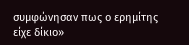συμφώνησαν πως ο ερημίτης είχε δίκιο»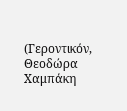(Γεροντικόν, Θεοδώρα Χαμπάκη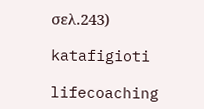σελ.243)

katafigioti

lifecoaching